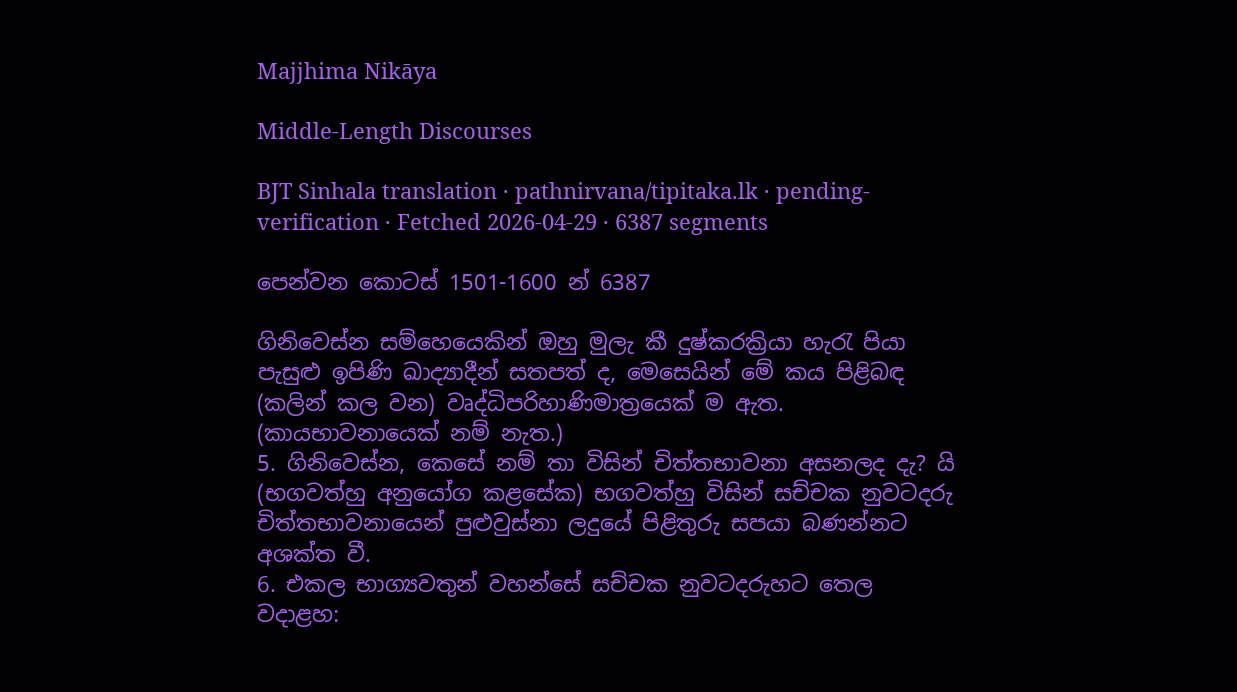Majjhima Nikāya

Middle-Length Discourses

BJT Sinhala translation · pathnirvana/tipitaka.lk · pending-verification · Fetched 2026-04-29 · 6387 segments

පෙන්වන කොටස් 1501-1600 න් 6387

ගිනිවෙස්න සම්හෙයෙකින් ඔහු මුලැ කී දුෂ්කරක්‍රියා හැරැ පියා පැසුළු ඉපිණි ඛාද්‍යාදීන් සතපත් ද, මෙසෙයින් මේ කය පිළිබඳ (කලින් කල වන) වෘද්ධිපරිහාණිමාත්‍රයෙක් ම ඇත. (කායභාවනායෙක් නම් නැත.)
5. ගිනිවෙස්න, කෙසේ නම් තා විසින් චිත්තභාවනා අසනලද දැ? යි (භගවත්හු අනුයෝග කළසේක) භගවත්හු විසින් සච්චක නුවටදරු චිත්තභාවනායෙන් පුළුවුස්නා ලදුයේ පිළිතුරු සපයා බණන්නට අශක්ත වී.
6. එකල භාග්‍යවතුන් වහන්සේ සච්චක නුවටදරුහට තෙල වදාළහ: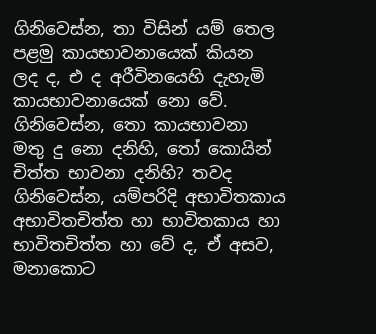ගිනිවෙස්න, තා විසින් යම් තෙල පළමු කායභාවනායෙක් කියන ලද ද, එ ද අරීවිනයෙහි දැහැමි කායභාවනායෙක් නො වේ. ගිනිවෙස්න, තො කායභාවනා මතු දු නො දනිහි, තෝ කොයින් චිත්ත භාවනා දනිහි? තවද ගිනිවෙස්න, යම්පරිදි අභාවිතකාය අභාවිතචිත්ත හා භාවිතකාය හා භාවිතචිත්ත හා වේ ද, ඒ අසව, මනාකොට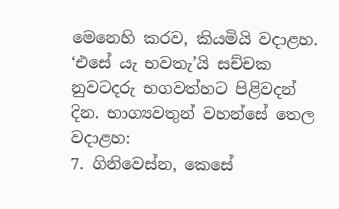මෙනෙහි කරව, කියමියි වදාළහ. ‘එසේ යැ භවතැ’යි සච්චක නුවටදරු භගවත්හට පිළිවදන් දින. භාග්‍යවතුන් වහන්සේ තෙල වදාළහ:
7. ගිනිවෙස්න, කෙසේ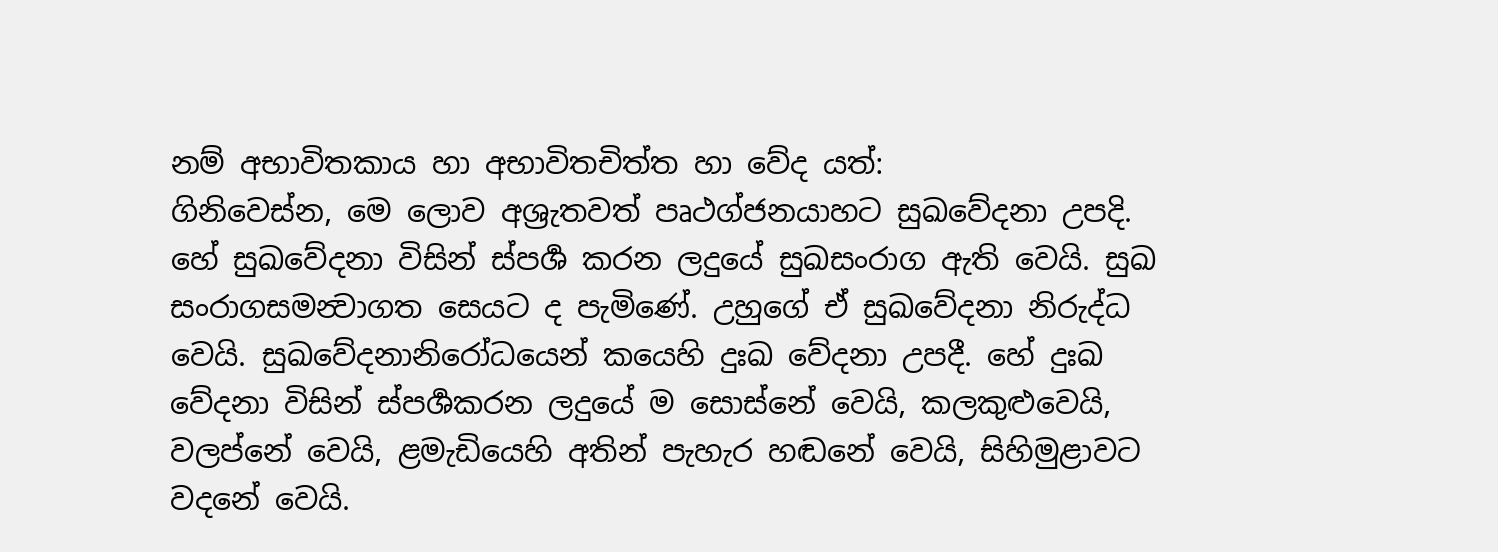නම් අභාවිතකාය හා අභාවිතචිත්ත හා වේද යත්:
ගිනිවෙස්න, මෙ ලොව අශ්‍රැතවත් පෘථග්ජනයාහට සුඛවේදනා උපදි. හේ සුඛවේදනා විසින් ස්පර්‍ශ කරන ලදුයේ සුඛසංරාග ඇති වෙයි. සුඛ සංරාගසමන්‍වාගත සෙයට ද පැමිණේ. උහුගේ ඒ සුඛවේදනා නිරුද්ධ වෙයි. සුඛවේදනානිරෝධයෙන් කයෙහි දුඃඛ වේදනා උපදී. හේ දුඃඛ වේදනා විසින් ස්පර්‍ශකරන ලදුයේ ම සොස්නේ වෙයි, කලකුළුවෙයි, වලප්නේ වෙයි, ළමැඩියෙහි අතින් පැහැර හඬනේ වෙයි, සිහිමුළාවට වදනේ වෙයි.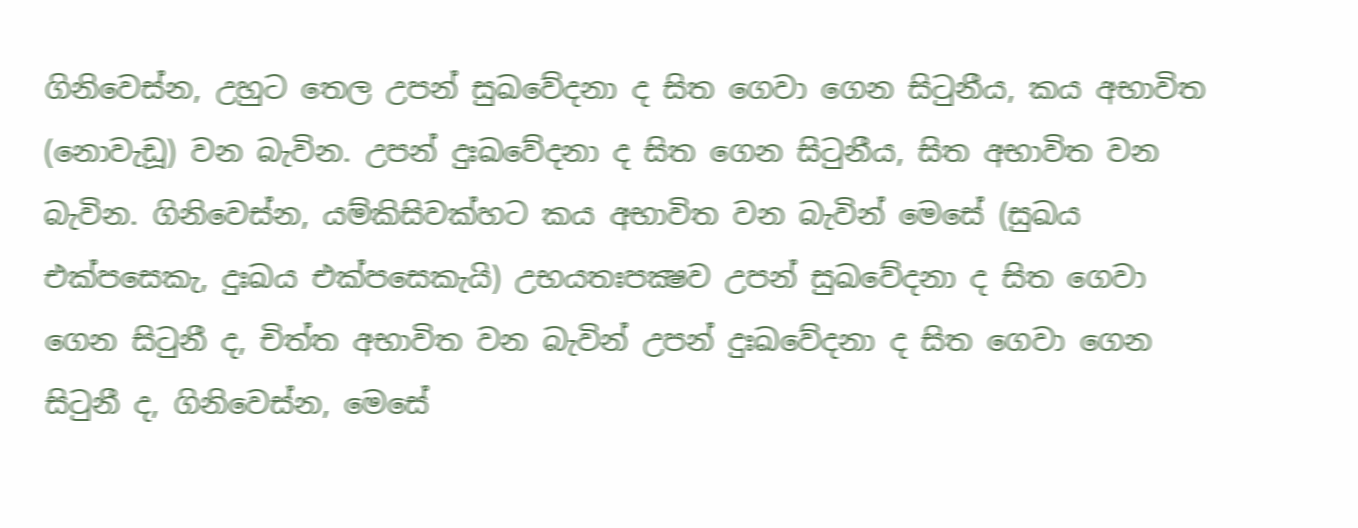ගිනිවෙස්න, උහුට තෙල උපන් සුඛවේදනා ද සිත ගෙවා ගෙන සිටුනීය, කය අභාවිත (නොවැඩූ) වන බැවින. උපන් දුඃඛවේදනා ද සිත ගෙන සිටුනීය, සිත අභාවිත වන බැවින. ගිනිවෙස්න, යම්කිසිවක්හට කය අභාවිත වන බැවින් මෙසේ (සුඛය එක්පසෙකැ, දුඃඛය එක්පසෙකැයි) උභයතඃපක්‍ෂව උපන් සුඛවේදනා ද සිත ගෙවා ගෙන සිටුනී ද, චිත්ත අභාවිත වන බැවින් උපන් දුඃඛවේදනා ද සිත ගෙවා ගෙන සිටුනී ද, ගිනිවෙස්න, මෙසේ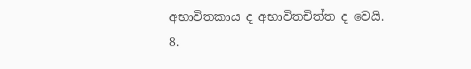අභාවිතකාය ද අභාවිතචිත්ත ද වෙයි.
8.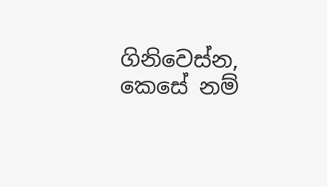ගිනිවෙස්න, කෙසේ නම්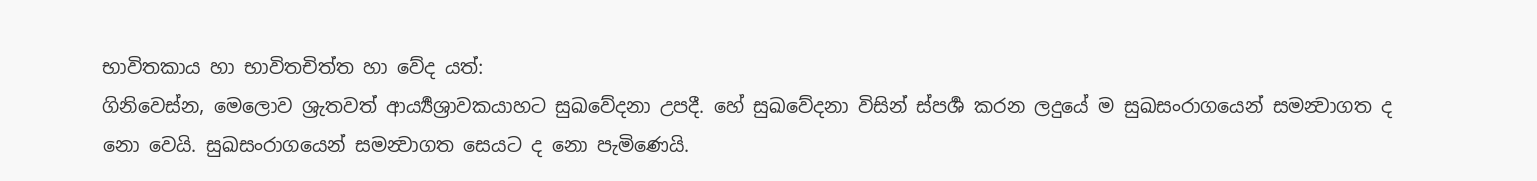භාවිතකාය හා භාවිතචිත්ත හා වේද යත්:
ගිනිවෙස්න, මෙලොව ශ්‍රැතවත් ආර්‍ය්‍යශ්‍රාවකයාහට සුඛවේදනා උපදී. හේ සුඛවේදනා විසින් ස්පර්‍ශ කරන ලදුයේ ම සුඛසංරාගයෙන් සමන්‍වාගත ද නො වෙයි. සුඛසංරාගයෙන් සමන්‍වාගත සෙයට ද නො පැමිණෙයි.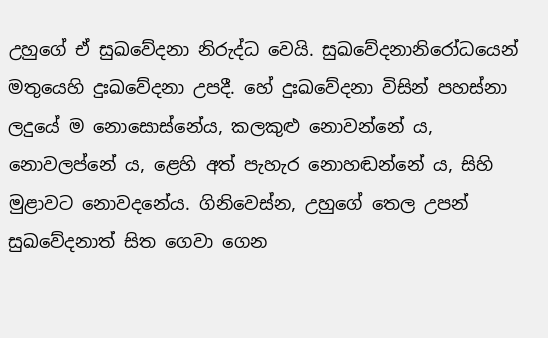උහුගේ ඒ සුඛවේදනා නිරුද්ධ වෙයි. සුඛවේදනානිරෝධයෙන් මතුයෙහි දුඃඛවේදනා උපදී. හේ දුඃඛවේදනා විසින් පහස්නා ලදුයේ ම නොසොස්නේය, කලකුළු නොවන්නේ ය, නොවලප්නේ ය, ළෙහි අත් පැහැර නොහඬන්නේ ය, සිහි මුළාවට නොවදනේය. ගිනිවෙස්න, උහුගේ තෙල උපන් සුඛවේදනාත් සිත ගෙවා ගෙන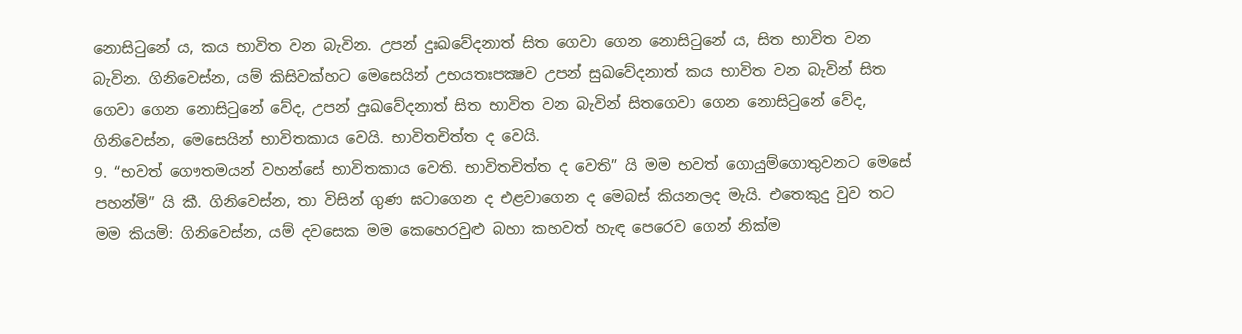නොසිටුනේ ය, කය භාවිත වන බැවින. උපන් දුඃඛවේදනාත් සිත ගෙවා ගෙන නොසිටුනේ ය, සිත භාවිත වන බැවින. ගිනිවෙස්න, යම් කිසිවක්හට මෙසෙයින් උභයතඃපක්‍ෂව උපන් සුඛවේදනාත් කය භාවිත වන බැවින් සිත ගෙවා ගෙන නොසිටුනේ වේද, උපන් දුඃඛවේදනාත් සිත භාවිත වන බැවින් සිතගෙවා ගෙන නොසිටුනේ වේද, ගිනිවෙස්න, මෙසෙයින් භාවිතකාය වෙයි. භාවිතචිත්ත ද වෙයි.
9. “භවත් ගෞතමයන් වහන්සේ භාවිතකාය වෙති. භාවිතචිත්ත ද වෙති” යි මම භවත් ගොයුම්ගොතුවනට මෙසේ පහන්මි” යි කී. ගිනිවෙස්න, තා විසින් ගුණ ඝටාගෙන ද එළවාගෙන ද මෙබස් කියනලද මැයි. එතෙකුදු වුව තට මම කියමි: ගිනිවෙස්න, යම් දවසෙක මම කෙහෙරවුළු බහා කහවත් හැඳ පෙරෙව ගෙන් නික්ම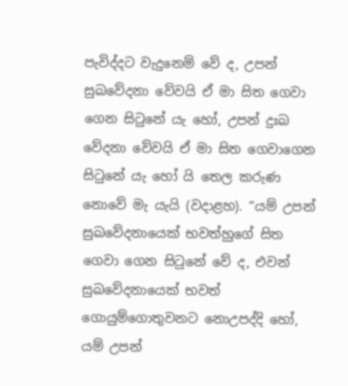පැවිද්දට වැදුනෙම් වේ ද, උපන් සුඛවේදනා වේවයි ඒ මා සිත ගෙවා ගෙන සිටුනේ යැ හෝ, උපන් දුඃඛ වේදනා වේවයි ඒ මා සිත ගෙවාගෙන සිටුනේ යැ හෝ යි තෙල කරුණ නොවේ මැ යැයි (වදාළහ). “යම් උපන් සුඛවේදනායෙක් භවත්හුගේ සිත ගෙවා ගෙන සිටුනේ වේ ද, එවන් සුඛවේදනායෙක් භවත් ගොයුම්ගොතුවනට නොඋපද්දි හෝ, යම් උපන්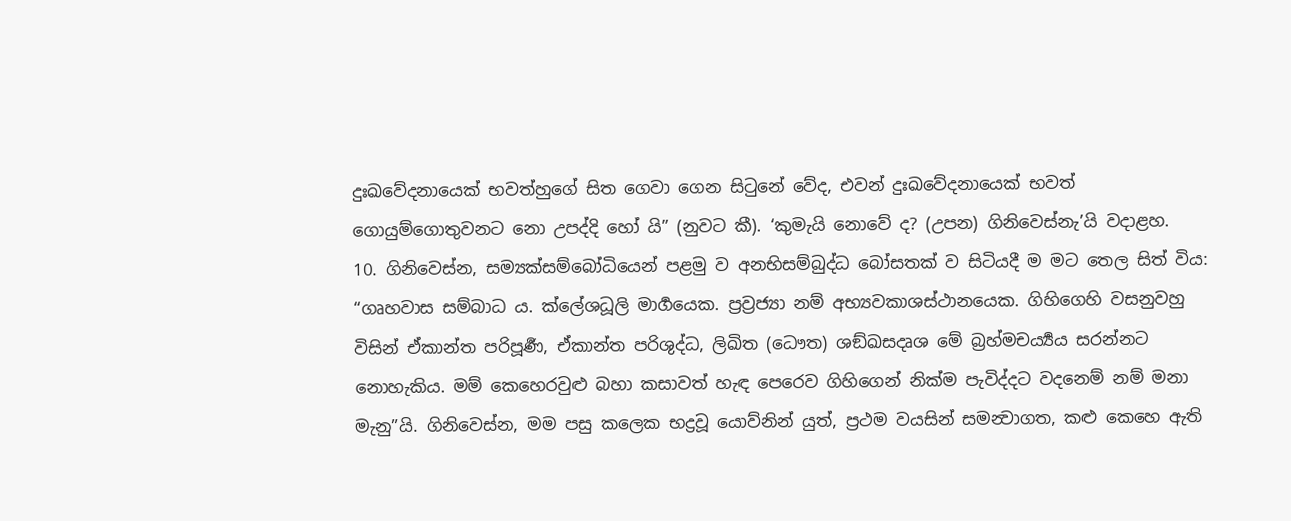දුඃඛවේදනායෙක් භවත්හුගේ සිත ගෙවා ගෙන සිටුනේ වේද, එවන් දුඃඛවේදනායෙක් භවත් ගොයුම්ගොතුවනට නො උපද්දි හෝ යි” (නුවට කී). ‘කුමැයි නොවේ ද? (උපන) ගිනිවෙස්නැ’යි වදාළහ.
10. ගිනිවෙස්න, සම්‍යක්සම්බෝධියෙන් පළමු ව අනභිසම්බුද්ධ බෝසතක් ව සිටියදී ම මට තෙල සිත් විය: “ගෘහවාස සම්බාධ ය. ක්ලේශධූලි මාර්‍ගයෙක. ප්‍රව්‍රජ්‍යා නම් අභ්‍යවකාශස්ථානයෙක. ගිහිගෙහි වසනුවහු විසින් ඒකාන්ත පරිපූර්‍ණ, ඒකාන්ත පරිශුද්ධ, ලිඛිත (ධෞත) ශඞ්ඛසදෘශ මේ බ්‍රහ්මචර්‍ය්‍යය සරන්නට නොහැකිය. මම් කෙහෙරවුළු බහා කසාවත් හැඳ පෙරෙව ගිහිගෙන් නික්ම පැවිද්දට වදනෙම් නම් මනා මැනු”යි. ගිනිවෙස්න, මම පසු කලෙක භද්‍රවූ යොව්නින් යුත්, ප්‍රථම වයසින් සමන්‍වාගත, කළු කෙහෙ ඇති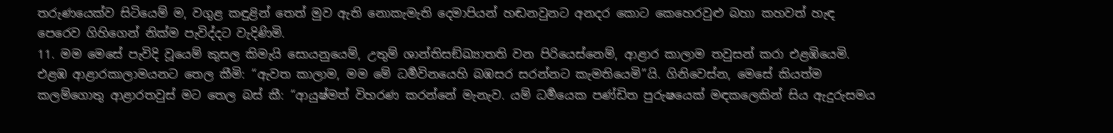තරුණයෙක්ව සිටියෙම් ම, වගුළ කඳුළින් තෙත් මුව ඇති නොකැමැති දෙමාපියන් හඬනවුනට අනදර කොට කෙහෙරවුළු බහා කහවත් හැඳ පෙරෙව ගිහිගෙන් නික්ම පැවිද්දට වැදිණිමි.
11. මම මෙසේ පැවිදි වූයෙම් කුසල කිමැයි සොයනුයෙම්, උතුම් ශාන්තිසඞ්ඛ්‍යාතති වන පිරියෙස්නෙම්, ආළාර කාලාම තවුසන් කරා එළඹියෙමි. එළඹ ආළාරකාලාමයනට තෙල කීමි: “ඇවත කාලාම, මම මේ ධර්‍මවිනයෙහි බඹසර සරන්නට කැමතියෙමි”යි. ගිනිවෙස්න, මෙසේ කියත්ම කලම්ගොතු ආළාරතවුස් මට තෙල බස් කී: “ආයුෂ්මත් විහරණ කරන්නේ මැනැව. යම් ධර්‍මයෙක පණ්ඩිත පුරුෂයෙක් මඳකලෙකින් සිය ඇදුරුසමය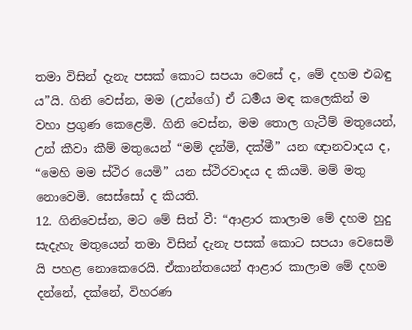තමා විසින් දැනැ පසක් කොට සපයා වෙසේ ද, මේ දහම එබඳු ය”යි. ගිනි වෙස්න, මම (උන්ගේ) ඒ ධර්‍මය මඳ කලෙකින් ම වහා ප්‍රගුණ කෙළෙමි. ගිනි වෙස්න, මම තොල ගැටීම් මතුයෙන්, උන් කීවා කීම් මතුයෙන් “මම් දන්මි, දක්මී” යන ඥානවාදය ද, “මෙහි මම ස්ථිර යෙමි” යන ස්ථිරවාදය ද කියමි. මම් මතු නොවෙමි. සෙස්සෝ ද කියති.
12. ගිනිවෙස්න, මට මේ සිත් වී: “ආළාර කාලාම මේ දහම හුදු සැදැහැ මතුයෙන් තමා විසින් දැනැ පසක් කොට සපයා වෙසෙමි යි පහළ නොකෙරෙයි. ඒකාන්තයෙන් ආළාර කාලාම මේ දහම දන්නේ, දක්නේ, විහරණ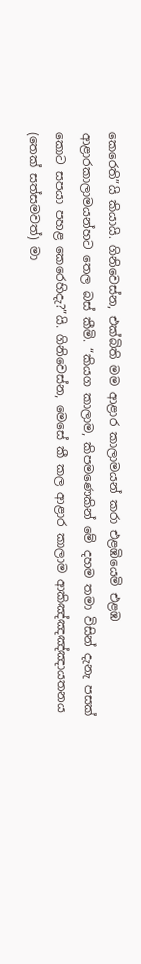කෙරෙති”යි කියායි. ගිනිවෙස්න, එක්බිති මම ආළාර කාලාමයන් කරා එළඹියෙමි එළඹ ආළාරකාලාමයන්හට තෙල බස් කීමි. “කියග කාලාම, කිපමණෙකින් මේ දහම තමා විසින් දැනැ පසක් කොට සපයා පහළ කෙරෙහිදැ?”යි. ගිනිවෙස්න, මෙසේ කී කල ආළාර කාලාම ආකිඤ්ඤඤ්ඤායතනය (තෙක් සත්සමවත්) මා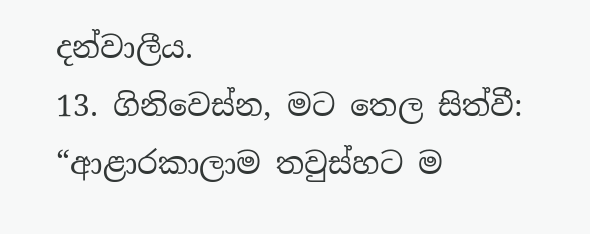දන්වාලීය.
13. ගිනිවෙස්න, මට තෙල සිත්වී: “ආළාරකාලාම තවුස්හට ම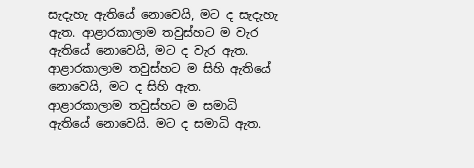සැදැහැ ඇතියේ නොවෙයි, මට ද සැදැහැ ඇත. ආළාරකාලාම තවුස්හට ම වැර ඇතියේ නොවෙයි, මට ද වැර ඇත. ආළාරකාලාම තවුස්හට ම සිහි ඇතියේ නොවෙයි, මට ද සිහි ඇත. ආළාරකාලාම තවුස්හට ම සමාධි ඇතියේ නොවෙයි. මට ද සමාධි ඇත.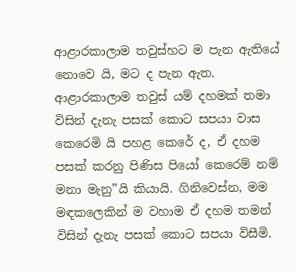ආළාරකාලාම තවුස්හට ම පැන ඇතියේ නොවෙ යි, මට ද පැන ඇත. ආළාරකාලාම තවුස් යම් දහමක් තමා විසින් දැනැ පසක් කොට සපයා වාස කෙරෙමි යි පහළ කෙරේ ද, ඒ දහම පසක් කරනු පිණිස පියෝ කෙරෙම් නම් මනා මැනු”යි කියායි. ගිනිවෙස්න, මම මඳකලෙකින් ම වහාම ඒ දහම තමන් විසින් දැනැ පසක් කොට සපයා විසීමි.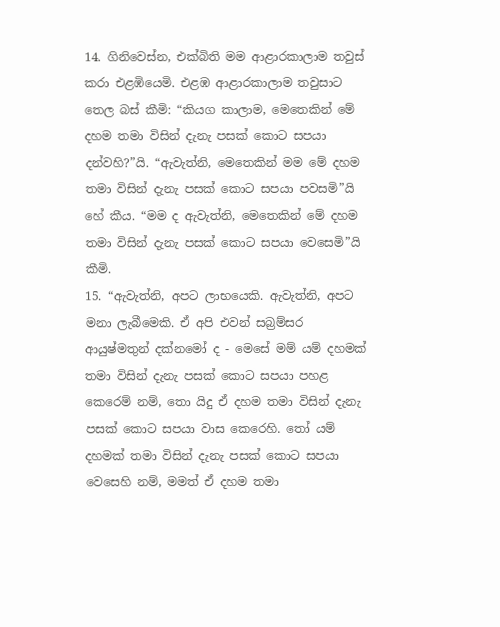14. ගිනිවෙස්න, එක්බිති මම ආළාරකාලාම තවුස් කරා එළඹියෙමි. එළඹ ආළාරකාලාම තවුසාට තෙල බස් කීමි: “කියග කාලාම, මෙතෙකින් මේ දහම තමා විසින් දැනැ පසක් කොට සපයා දන්වහි?”යි. “ඇවැත්නි, මෙතෙකින් මම මේ දහම තමා විසින් දැනැ පසක් කොට සපයා පවසමි”යි හේ කීය. “මම ද ඇවැත්නි, මෙතෙකින් මේ දහම තමා විසින් දැනැ පසක් කොට සපයා වෙසෙමි”යි කීමි.
15. “ඇවැත්නි, අපට ලාභයෙකි. ඇවැත්නි, අපට මනා ලැබීමෙකි. ඒ අපි එවන් සබ්‍රම්සර ආයුෂ්මතුන් දක්නමෝ ද - මෙසේ මම් යම් දහමක් තමා විසින් දැනැ පසක් කොට සපයා පහළ කෙරෙම් නම්, තො යිදු ඒ දහම තමා විසින් දැනැ පසක් කොට සපයා වාස කෙරෙහි. තෝ යම් දහමක් තමා විසින් දැනැ පසක් කොට සපයා වෙසෙහි නම්, මමත් ඒ දහම තමා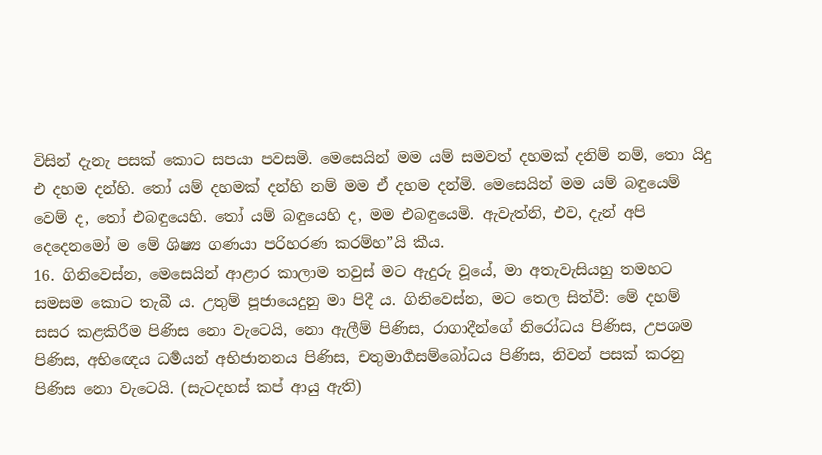විසින් දැනැ පසක් කොට සපයා පවසමි. මෙසෙයින් මම යම් සමවත් දහමක් දනිම් නම්, තො යිදු එ දහම දන්හි. තෝ යම් දහමක් දන්හි නම් මම ඒ දහම දන්මි. මෙසෙයින් මම යම් බඳුයෙම් වෙම් ද, තෝ එබඳුයෙහි. තෝ යම් බඳුයෙහි ද, මම එබඳුයෙමි. ඇවැත්නි, එව, දැන් අපි දෙදෙනමෝ ම මේ ශිෂ්‍ය ගණයා පරිහරණ කරම්හ”යි කීය.
16. ගිනිවෙස්න, මෙසෙයින් ආළාර කාලාම තවුස් මට ඇදුරු වූයේ, මා අතැවැසියහු තමහට සමසම කොට තැබී ය. උතුම් පූජායෙදුනු මා පිදී ය. ගිනිවෙස්න, මට තෙල සිත්වී: මේ දහම් සසර කළකිරීම පිණිස නො වැටෙයි, නො ඇලීම් පිණිස, රාගාදීන්ගේ නිරෝධය පිණිස, උපශම පිණිස, අභිඥෙය ධර්‍මයන් අභිජානනය පිණිස, චතුමාර්‍ගසම්බෝධය පිණිස, නිවන් පසක් කරනු පිණිස නො වැටෙයි. (සැටදහස් කප් ආයු ඇති)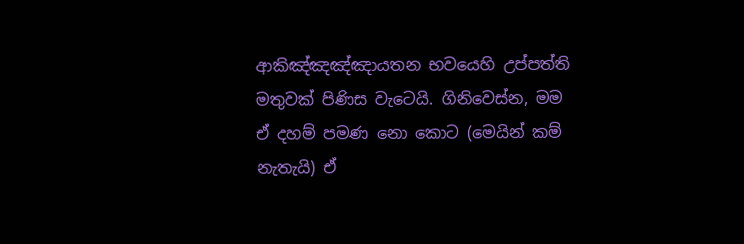ආකිඤ්ඤඤ්ඤායතන භවයෙහි උප්පත්ති මතුවක් පිණිස වැටෙයි. ගිනිවෙස්න, මම ඒ දහම් පමණ නො කොට (මෙයින් කම් නැතැයි) ඒ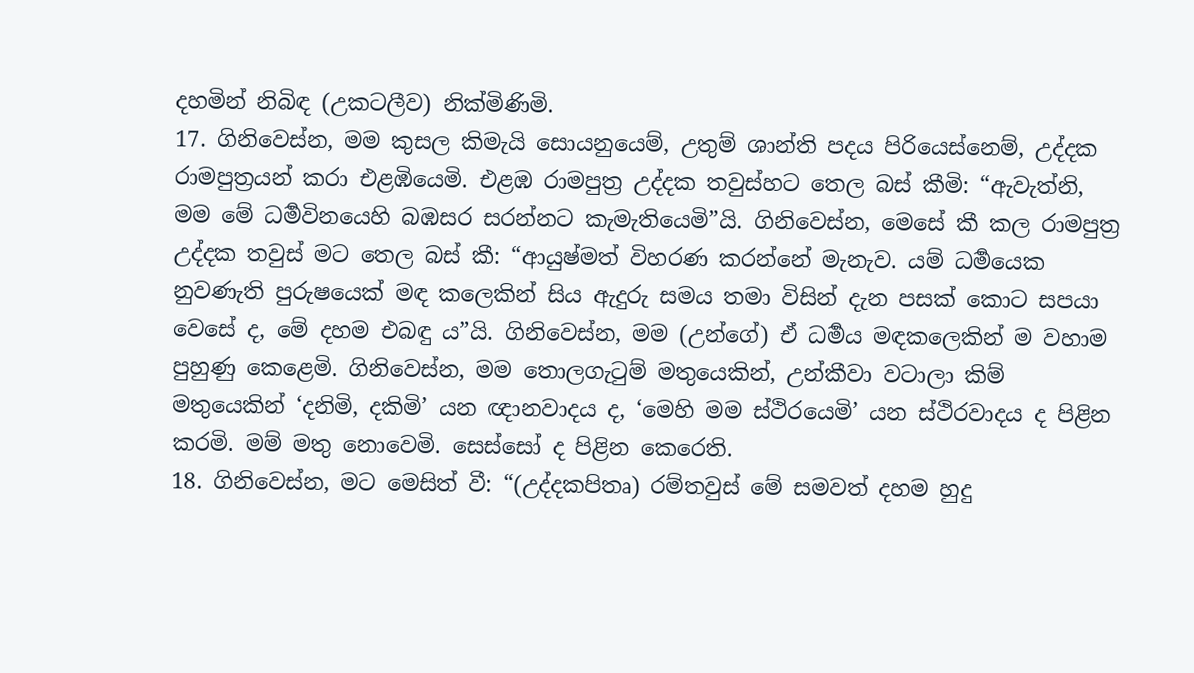දහමින් නිබිඳ (උකටලීව) නික්මිණිමි.
17. ගිනිවෙස්න, මම කුසල කිමැයි සොයනුයෙම්, උතුම් ශාන්ති පදය පිරියෙස්නෙම්, උද්දක රාමපුත්‍රයන් කරා එළඹියෙමි. එළඹ රාමපුත්‍ර උද්දක තවුස්හට තෙල බස් කීමි: “ඇවැත්නි, මම මේ ධර්‍මවිනයෙහි බඹසර සරන්නට කැමැතියෙමි”යි. ගිනිවෙස්න, මෙසේ කී කල රාමපුත්‍ර උද්දක තවුස් මට තෙල බස් කී: “ආයුෂ්මත් විහරණ කරන්නේ මැනැව. යම් ධර්‍මයෙක නුවණැති පුරුෂයෙක් මඳ කලෙකින් සිය ඇදුරු සමය තමා විසින් දැන පසක් කොට සපයා වෙසේ ද, මේ දහම එබඳු ය”යි. ගිනිවෙස්න, මම (උන්ගේ) ඒ ධර්‍මය මඳකලෙකින් ම වහාම පුහුණු කෙළෙමි. ගිනිවෙස්න, මම තොලගැටුම් මතුයෙකින්, උන්කීවා වටාලා කිම් මතුයෙකින් ‘දනිමි, දකිමි’ යන ඥානවාදය ද, ‘මෙහි මම ස්ථිරයෙමි’ යන ස්ථිරවාදය ද පිළින කරමි. මම් මතු නොවෙමි. සෙස්සෝ ද පිළින කෙරෙති.
18. ගිනිවෙස්න, මට මෙසිත් වී: “(උද්දකපිතෘ) රම්තවුස් මේ සමවත් දහම හුදු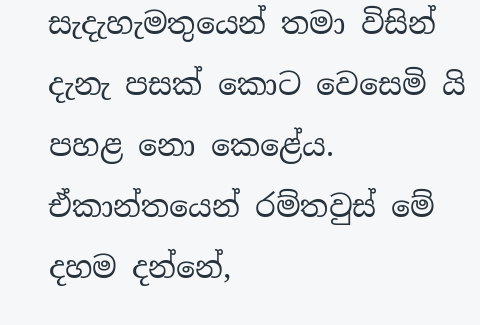සැදැහැමතුයෙන් තමා විසින් දැනැ පසක් කොට වෙසෙමි යි පහළ නො කෙළේය. ඒකාන්තයෙන් රම්තවුස් මේ දහම දන්නේ,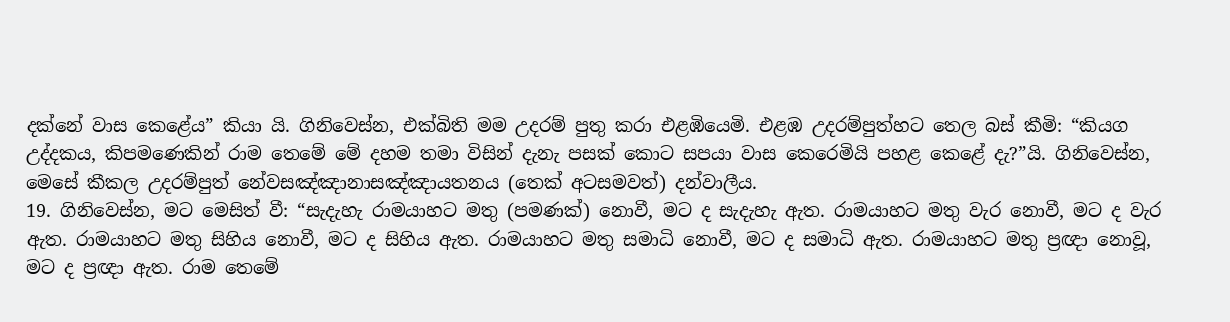දක්නේ වාස කෙළේය” කියා යි. ගිනිවෙස්න, එක්බිති මම උදරම් පුතු කරා එළඹියෙමි. එළඹ උදරම්පුත්හට තෙල බස් කීමි: “කියග උද්දකය, කිපමණෙකින් රාම තෙමේ මේ දහම තමා විසින් දැනැ පසක් කොට සපයා වාස කෙරෙමියි පහළ කෙළේ දැ?”යි. ගිනිවෙස්න, මෙසේ කීකල උදරම්පුත් නේවසඤ්ඤානාසඤ්ඤායතනය (තෙක් අටසමවත්) දන්වාලීය.
19. ගිනිවෙස්න, මට මෙසිත් වී: “සැදැහැ රාමයාහට මතු (පමණක්) නොවී, මට ද සැදැහැ ඇත. රාමයාහට මතු වැර නොවී, මට ද වැර ඇත. රාමයාහට මතු සිහිය නොවී, මට ද සිහිය ඇත. රාමයාහට මතු සමාධි නොවී, මට ද සමාධි ඇත. රාමයාහට මතු ප්‍රඥා නොවූ, මට ද ප්‍රඥා ඇත. රාම තෙමේ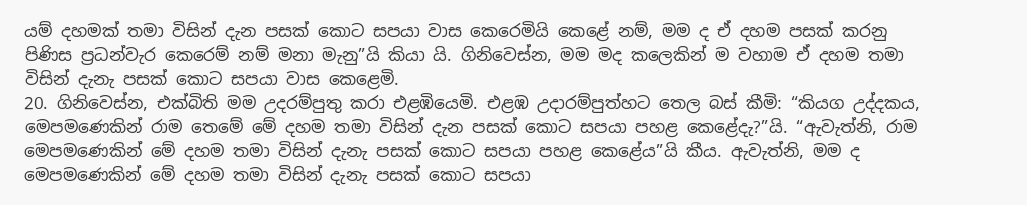යම් දහමක් තමා විසින් දැන පසක් කොට සපයා වාස කෙරෙමියි කෙළේ නම්, මම ද ඒ දහම පසක් කරනු පිණිස ප්‍රධන්වැර කෙරෙම් නම් මනා මැනු”යි කියා යි. ගිනිවෙස්න, මම මද කලෙකින් ම වහාම ඒ දහම තමා විසින් දැනැ පසක් කොට සපයා වාස කෙළෙමි.
20. ගිනිවෙස්න, එක්බිති මම උදරම්පුතු කරා එළඹියෙමි. එළඹ උදාරම්පුත්හට තෙල බස් කීමි: “කියග උද්දකය, මෙපමණෙකින් රාම තෙමේ මේ දහම තමා විසින් දැන පසක් කොට සපයා පහළ කෙළේදැ?”යි. “ඇවැත්නි, රාම මෙපමණෙකින් මේ දහම තමා විසින් දැනැ පසක් කොට සපයා පහළ කෙළේය”යි කීය. ඇවැත්නි, මම ද මෙපමණෙකින් මේ දහම තමා විසින් දැනැ පසක් කොට සපයා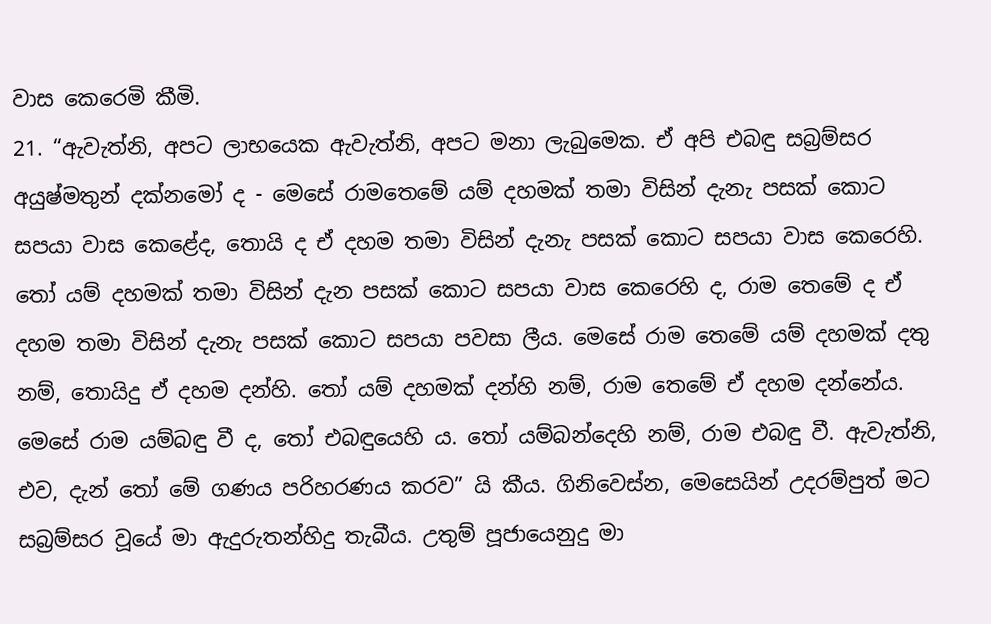වාස කෙරෙමි කීමි.
21. “ඇවැත්නි, අපට ලාභයෙක ඇවැත්නි, අපට මනා ලැබුමෙක. ඒ අපි එබඳු සබ්‍රම්සර අයුෂ්මතුන් දක්නමෝ ද - මෙසේ රාමතෙමේ යම් දහමක් තමා විසින් දැනැ පසක් කොට සපයා වාස කෙළේද, තොයි ද ඒ දහම තමා විසින් දැනැ පසක් කොට සපයා වාස කෙරෙහි. තෝ යම් දහමක් තමා විසින් දැන පසක් කොට සපයා වාස කෙරෙහි ද, රාම තෙමේ ද ඒ දහම තමා විසින් දැනැ පසක් කොට සපයා පවසා ලීය. මෙසේ රාම තෙමේ යම් දහමක් දතු නම්, තොයිදු ඒ දහම දන්හි. තෝ යම් දහමක් දන්හි නම්, රාම තෙමේ ඒ දහම දන්නේය. මෙසේ රාම යම්බඳු වී ද, තෝ එබඳුයෙහි ය. තෝ යම්බන්දෙහි නම්, රාම එබඳු වී. ඇවැත්නි, එව, දැන් තෝ මේ ගණය පරිහරණය කරව” යි කීය. ගිනිවෙස්න, මෙසෙයින් උදරම්පුත් මට සබ්‍රම්සර වූයේ මා ඇදුරුතන්හිදු තැබීය. උතුම් පූජායෙනුදු මා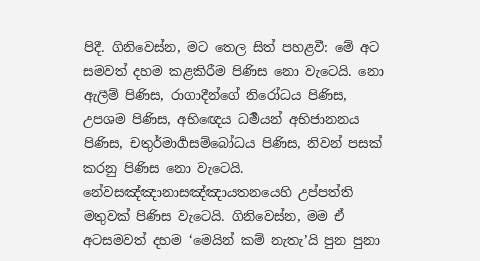පිදී. ගිනිවෙස්න, මට තෙල සිත් පහළවී: මේ අට සමවත් දහම කළකිරීම පිණිස නො වැටෙයි. නො ඇලීම් පිණිස, රාගාදීන්ගේ නිරෝධය පිණිස, උපශම පිණිස, අභිඥෙය ධර්‍මයන් අභිජානනය පිණිස, චතුර්මාර්‍ගසම්බෝධය පිණිස, නිවන් පසක් කරනු පිණිස නො වැටෙයි. නේවසඤ්ඤානාසඤ්ඤායතනයෙහි උප්පත්ති මතුවක් පිණිස වැටෙයි. ගිනිවෙස්න, මම ඒ අටසමවත් දහම ‘මෙයින් කම් නැතැ’යි පුන පුනා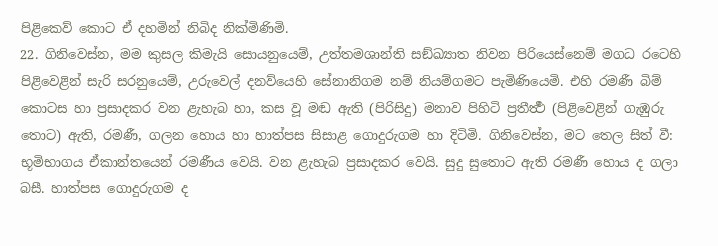පිළිකෙව් කොට ඒ දහමින් නිබිද නික්මිණිමි.
22. ගිනිවෙස්න, මම කුසල කිමැයි සොයනුයෙම්, උත්තමශාන්ති සඞ්ඛ්‍යාත නිවන පිරියෙස්නෙම් මගධ රටෙහි පිළිවෙළින් සැරි සරනුයෙම්, උරුවෙල් දනව්යෙහි සේනානිගම නම් නියම්ගමට පැමිණියෙමි. එහි රමණී බිම් කොටස හා ප්‍රසාදකර වන ළැහැබ හා, කස වූ මඬ ඇති (පිරිසිදු) මනාව පිහිටි ප්‍රතීර්‍ත්‍ථ (පිළිවෙළින් ගැඹුරු තොට) ඇති, රමණී, ගලන හොය හා හාත්පස සිසාළ ගොදුරුගම හා දිටිමි. ගිනිවෙස්න, මට තෙල සිත් වී: භූමිභාගය ඒකාන්තයෙන් රමණීය වෙයි. වන ළැහැබ ප්‍රසාදකර වෙයි. සුදු සුතොට ඇති රමණී හොය ද ගලා බසී. හාත්පස ගොදුරුගම ද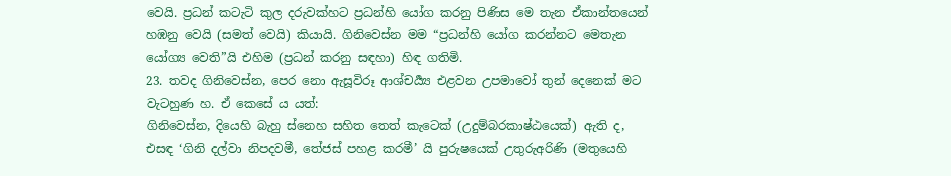වෙයි. ප්‍රධන් කටැටි කුල දරුවක්හට ප්‍රධන්හි යෝග කරනු පිණිස මෙ තැන ඒකාන්තයෙන් හඹනු වෙයි (සමත් වෙයි) කියායි. ගිනිවෙස්න මම “ප්‍රධන්හි යෝග කරන්නට මෙතැන යෝග්‍ය වෙති”යි එහිම (ප්‍රධන් කරනු සඳහා) හිඳ ගතිමි.
23. තවද ගිනිවෙස්න, පෙර නො ඇසූවිරූ ආශ්චර්‍ය්‍ය එළවන උපමාවෝ තුන් දෙනෙක් මට වැටහුණ හ. ඒ කෙසේ ය යත්:
ගිනිවෙස්න, දියෙහි බැහු ස්නෙහ සහිත තෙත් කැටෙක් (උදුම්බරකාෂ්ඨයෙක්) ඇති ද, එසඳ ‘ගිනි දල්වා නිපදවමී, තේජස් පහළ කරමී’ යි පුරුෂයෙක් උතුරුඅරිණි (මතුයෙහි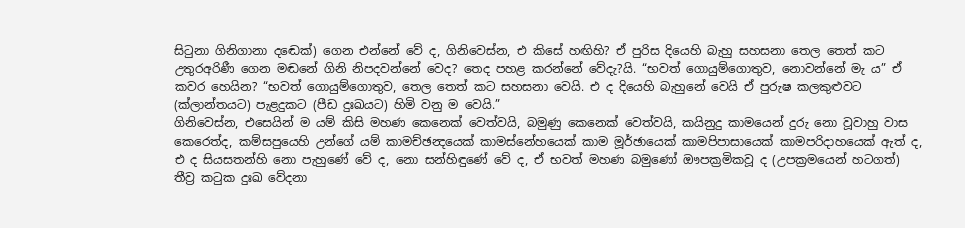සිටුනා ගිනිගානා දඬෙක්) ගෙන එන්නේ වේ ද, ගිනිවෙස්න, එ කිසේ හඟිහි? ඒ පුරිස දියෙහි බැහු සහසනා තෙල තෙත් කට උතුරඅරිණී ගෙන මඬනේ ගිනි නිපදවන්නේ වෙද? තෙද පහළ කරන්නේ වේදැ?යි. “භවත් ගොයුම්ගොතුව, නොවන්නේ මැ ය” ඒ කවර හෙයින? “භවත් ගොයුම්ගොතුව, තෙල තෙත් කට සහසනා වෙයි. එ ද දියෙහි බැහුනේ වෙයි ඒ පුරුෂ කලකුළුවට (ක්ලාන්තයට) පැළදුකට (පීඩ දුඃඛයට) හිමි වනු ම වෙයි.”
ගිනිවෙස්න, එසෙයින් ම යම් කිසි මහණ කෙනෙක් වෙත්වයි, බමුණු කෙනෙක් වෙත්වයි, කයිනුදු කාමයෙන් දුරු නො වූවාහු වාස කෙරෙත්ද, කම්සපුයෙහි උන්ගේ යම් කාමච්ඡන්‍දයෙක් කාමස්නේහයෙක් කාම මූර්ඡායෙක් කාමපිපාසායෙක් කාමපරිදාහයෙක් ඇත් ද, එ ද සියසතන්හි නො පැහුණේ වේ ද, නො සන්හිඳුණේ වේ ද, ඒ භවත් මහණ බමුණෝ ඖපක්‍රමිකවූ ද (උපක්‍රමයෙන් හටගත්) තීව්‍ර කටුක දුඃඛ වේදනා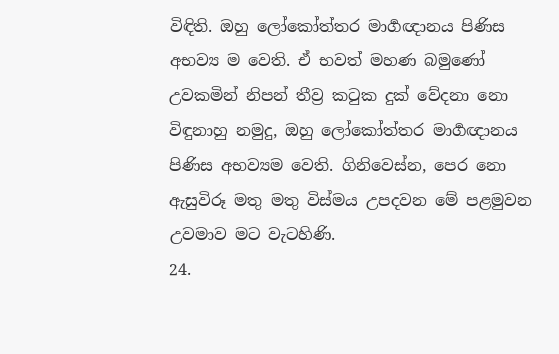විඳිති. ඔහු ලෝකෝත්තර මාර්‍ගඥානය පිණිස අභව්‍ය ම වෙති. ඒ භවත් මහණ බමුණෝ උවකමින් නිපන් තීව්‍ර කටුක දුක් වේදනා නො විඳුනාහු නමුදු, ඔහු ලෝකෝත්තර මාර්‍ගඥානය පිණිස අභව්‍යම වෙති. ගිනිවෙස්න, පෙර නො ඇසුවිරූ මතු මතු විස්මය උපදවන මේ පළමුවන උවමාව මට වැටහිණි.
24.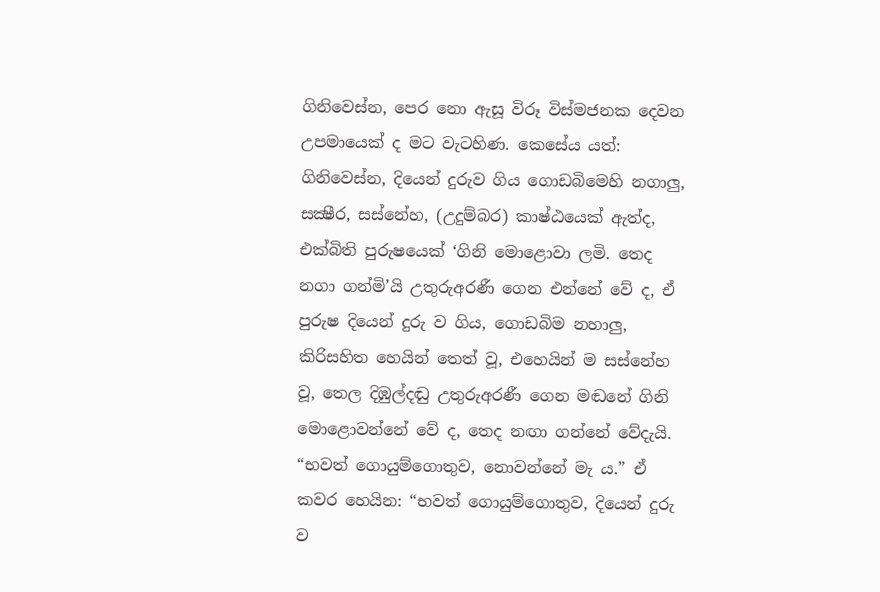ගිනිවෙස්න, පෙර නො ඇසූ විරූ විස්මජනක දෙවන උපමායෙක් ද මට වැටහිණ. කෙසේය යත්: ගිනිවෙස්න, දියෙන් දුරුව ගිය ගොඩබිමෙහි නගාලු, සක්‍ෂීර, සස්නේහ, (උදුම්බර) කාෂ්ඨයෙක් ඇත්ද, එක්බිති පුරුෂයෙක් ‘ගිනි මොළොවා ලමි. තෙද නගා ගන්මි’යි උතුරුඅරණී ගෙන එන්නේ වේ ද, ඒ පුරුෂ දියෙන් දුරු ව ගිය, ගොඩබිම නහාලු, කිරිසහිත හෙයින් තෙත් වූ, එහෙයින් ම සස්නේහ වූ, තෙල දිඹුල්දඬු උතුරුඅරණී ගෙන මඬනේ ගිනි මොළොවන්නේ වේ ද, තෙද නඟා ගන්නේ වේදැයි. “භවත් ගොයුම්ගොතුව, නොවන්නේ මැ ය.” ඒ කවර හෙයින: “භවත් ගොයුම්ගොතුව, දියෙන් දුරු ව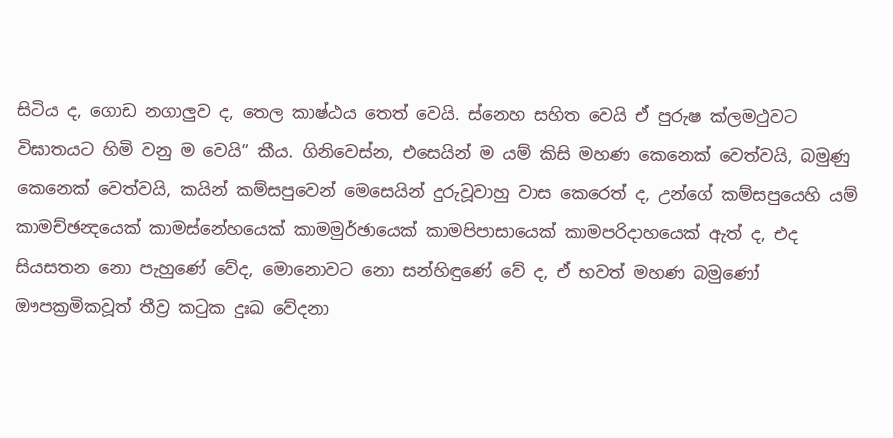සිටිය ද, ගොඩ නගාලුව ද, තෙල කාෂ්ඨය තෙත් වෙයි. ස්නෙහ සහිත වෙයි ඒ පුරුෂ ක්ලමථුවට විඝාතයට හිමි වනු ම වෙයි” කීය. ගිනිවෙස්න, එසෙයින් ම යම් කිසි මහණ කෙනෙක් වෙත්වයි, බමුණු කෙනෙක් වෙත්වයි, කයින් කම්සපුවෙන් මෙසෙයින් දුරුවූවාහු වාස කෙරෙත් ද, උන්ගේ කම්සපුයෙහි යම් කාමච්ඡන්‍දයෙක් කාමස්නේහයෙක් කාමමුර්ඡායෙක් කාමපිපාසායෙක් කාමපරිදාහයෙක් ඇත් ද, එද සියසතන නො පැහුණේ වේද, මොනොවට නො සන්හිඳුණේ වේ ද, ඒ භවත් මහණ බමුණෝ ඖපක්‍රමිකවූත් තීව්‍ර කටුක දුඃඛ වේදනා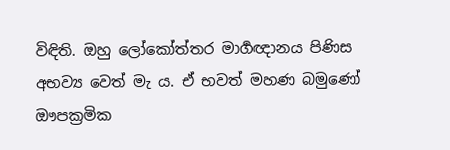විඳිති. ඔහු ලෝකෝත්තර මාර්‍ගඥානය පිණිස අභව්‍ය වෙත් මැ ය. ඒ භවත් මහණ බමුණෝ ඖපක්‍රමික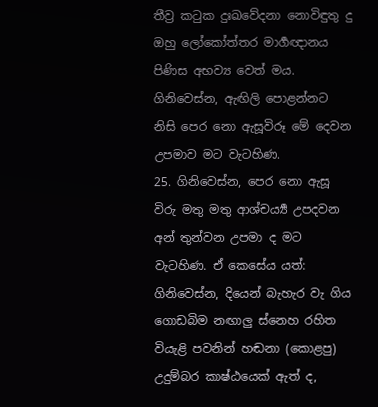තීව්‍ර කටුක දුඃඛවේදනා නොවිඳුතු දු ඔහු ලෝකෝත්තර මාර්‍ගඥානය පිණිස අභව්‍ය වෙත් මය. ගිනිවෙස්න, ඇඟිලි පොළන්නට නිසි පෙර නො ඇසූවිරූ මේ දෙවන උපමාව මට වැටහිණ.
25. ගිනිවෙස්න, පෙර නො ඇසූ විරු මතු මතු ආශ්චර්‍ය්‍ය උපදවන අන් තුන්වන උපමා ද මට වැටහිණ. ඒ කෙසේය යත්: ගිනිවෙස්න, දියෙන් බැහැර වැ ගිය ගොඩබිම නඟාලු ස්නෙහ රහිත වියැළි පවනින් හඬනා (කොළපු) උදුම්බර කාෂ්ඨයෙක් ඇත් ද,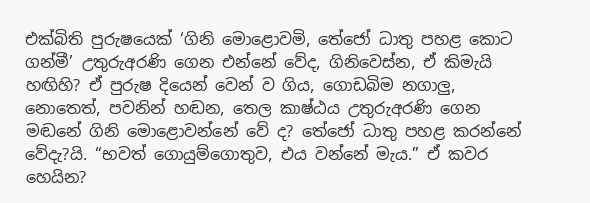එක්බිති පුරුෂයෙක් ‘ගිනි මොළොවමි, තේජෝ ධාතු පහළ කොට ගන්මී’ උතුරුඅරණි ගෙන එන්නේ වේද, ගිනිවෙස්න, ඒ කිමැයි හඟිහි? ඒ පුරුෂ දියෙන් වෙන් ව ගිය, ගොඩබිම නගාලු, නොතෙත්, පවනින් හඬන, තෙල කාෂ්ඨය උතුරුඅරණි ගෙන මඬනේ ගිනි මොළොවන්නේ වේ ද? තේජෝ ධාතු පහළ කරන්නේ වේදැ?යි. “භවත් ගොයුම්ගොතුව, එය වන්නේ මැය.” ඒ කවර හෙයින?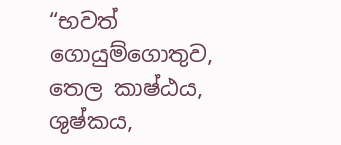“භවත් ගොයුම්ගොතුව, තෙල කාෂ්ඨය, ශුෂ්කය,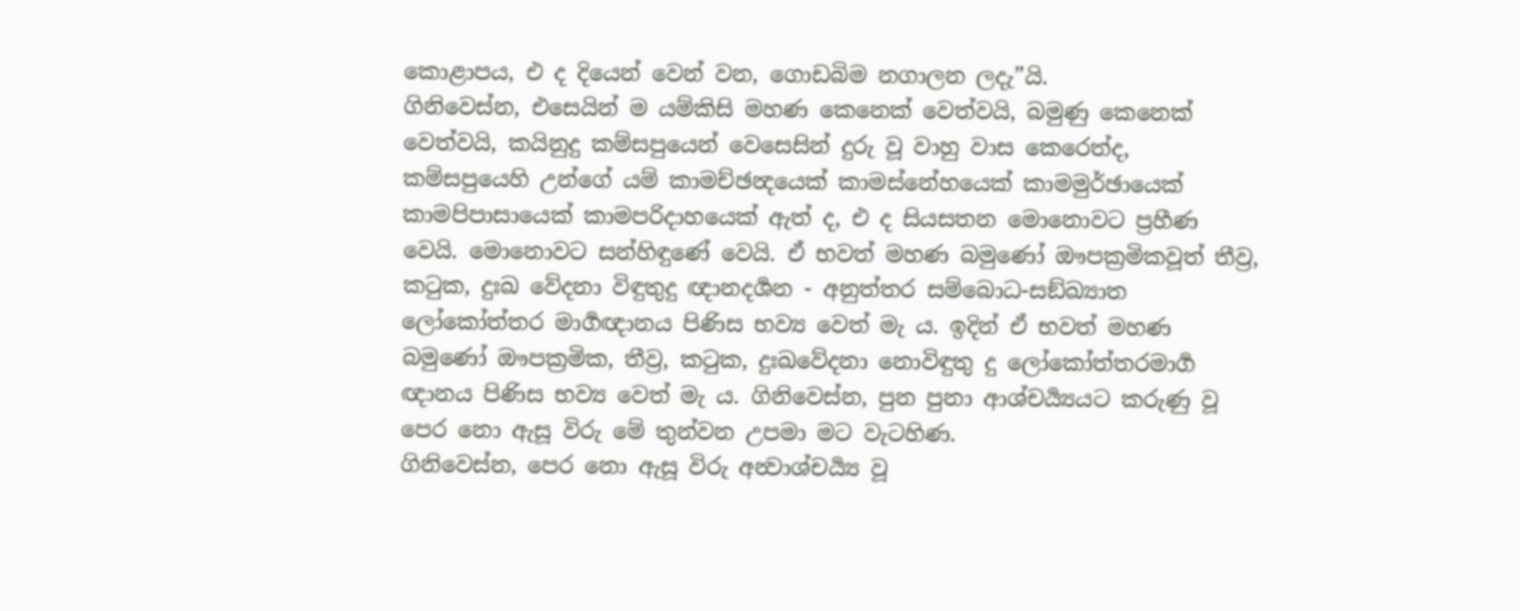කොළාපය, එ ද දියෙන් වෙන් වන, ගොඩබිම නගාලන ලදැ”යි.
ගිනිවෙස්න, එසෙයින් ම යම්කිසි මහණ කෙනෙක් වෙත්වයි, බමුණු කෙනෙක් වෙත්වයි, කයිනුදු කම්සපුයෙන් වෙසෙසින් දුරු වූ වාහු වාස කෙරෙත්ද, කම්සපුයෙහි උන්ගේ යම් කාමච්ඡන්‍දයෙක් කාමස්නේහයෙක් කාමමුර්ඡායෙක් කාමපිපාසායෙක් කාමපරිදාහයෙක් ඇත් ද, එ ද සියසතන මොනොවට ප්‍රහීණ වෙයි. මොනොවට සන්හිඳුණේ වෙයි. ඒ භවත් මහණ බමුණෝ ඖපක්‍රමිකවූත් තීව්‍ර, කටුක, දුඃඛ වේදනා විඳුතුදු ඥානදර්‍ශන - අනුත්තර සම්බොධ-සඞ්ඛ්‍යාත ලෝකෝත්තර මාර්‍ගඥානය පිණිස භව්‍ය වෙත් මැ ය. ඉදින් ඒ භවත් මහණ බමුණෝ ඖපක්‍රමික, තීව්‍ර, කටුක, දුඃඛවේදනා නොවිඳුතු දු ලෝකෝත්තරමාර්‍ග ඥානය පිණිස භව්‍ය වෙත් මැ ය. ගිනිවෙස්න, පුන පුනා ආශ්චර්‍ය්‍යයට කරුණු වූ පෙර නො ඇසූ විරු මේ තුන්වන උපමා මට වැටහිණ.
ගිනිවෙස්න, පෙර නො ඇසූ විරු අන්‍වාශ්චර්‍ය්‍ය වූ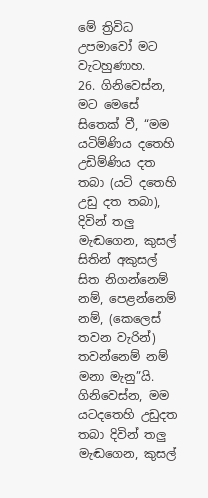මේ ත්‍රිවිධ උපමාවෝ මට වැටහුණාහ.
26. ගිනිවෙස්න, මට මෙසේ සිතෙක් වී, “මම යටිම්ණිය දතෙහි උඩිම්ණිය දත තබා (යටි දතෙහි උඩු දත තබා), දිවින් තලු මැඬගෙන, කුසල් සිතින් අකුසල් සිත නිගන්නෙම් නම්, පෙළන්නෙම් නම්, (කෙලෙස් තවන වැරින්) තවන්නෙම් නම් මනා මැනු”යි. ගිනිවෙස්න, මම යටදතෙහි උඩුදත තබා දිවින් තලු මැඬගෙන, කුසල්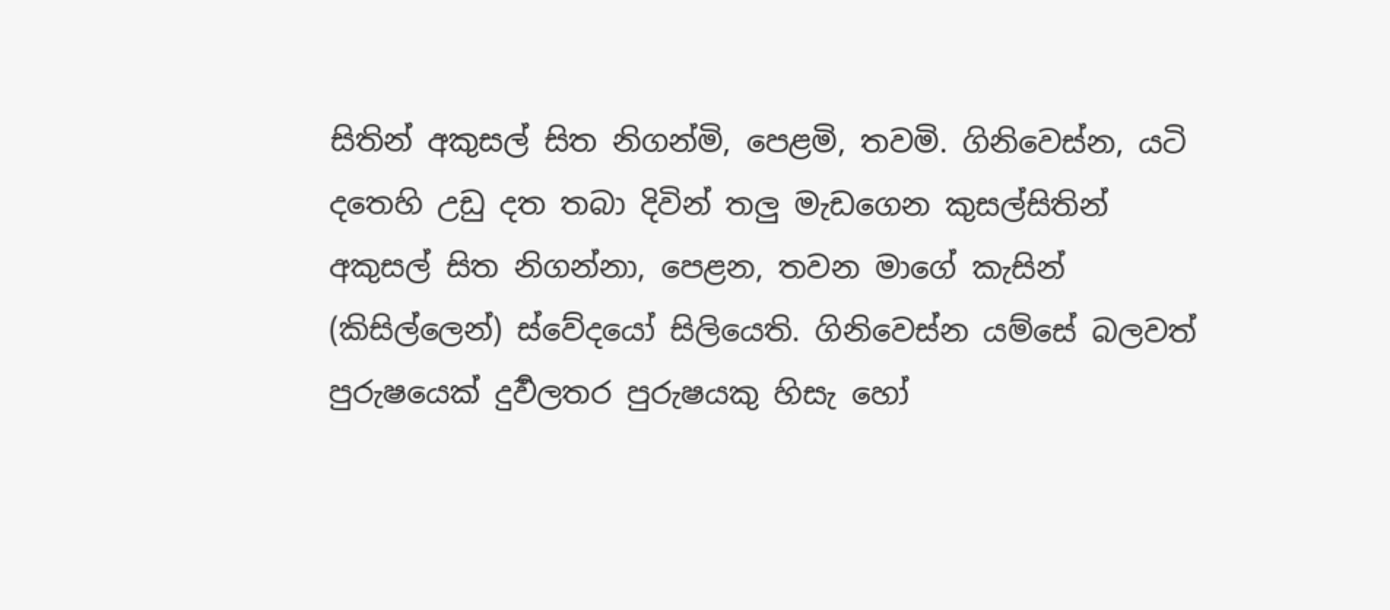සිතින් අකුසල් සිත නිගන්මි, පෙළමි, තවමි. ගිනිවෙස්න, යටි දතෙහි උඩු දත තබා දිවින් තලු මැඩගෙන කුසල්සිතින් අකුසල් සිත නිගන්නා, පෙළන, තවන මාගේ කැසින් (කිසිල්ලෙන්) ස්වේදයෝ සිලියෙති. ගිනිවෙස්න යම්සේ බලවත් පුරුෂයෙක් දුර්‍වලතර පුරුෂයකු හිසැ හෝ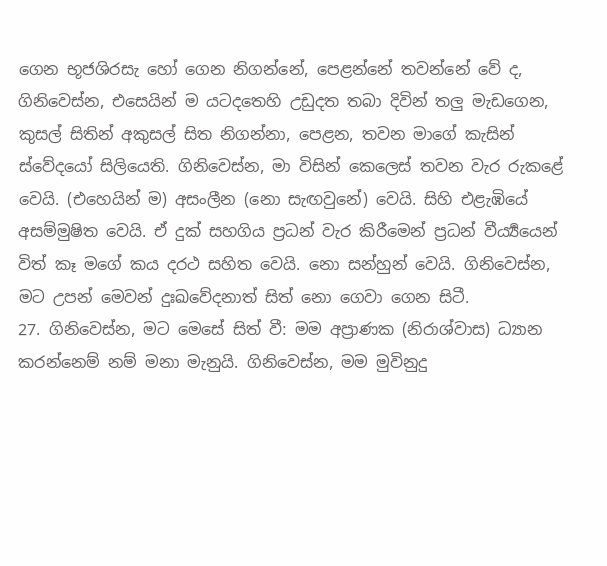ගෙන භූජශිරසැ හෝ ගෙන නිගන්නේ, පෙළන්නේ තවන්නේ වේ ද, ගිනිවෙස්න, එසෙයින් ම යටදතෙහි උඩුදත තබා දිවින් තලු මැඩගෙන, කුසල් සිතින් අකුසල් සිත නිගන්නා, පෙළන, තවන මාගේ කැසින් ස්වේදයෝ සිලියෙති. ගිනිවෙස්න, මා විසින් කෙලෙස් තවන වැර රුකළේ වෙයි. (එහෙයින් ම) අසංලීන (නො සැඟවුනේ) වෙයි. සිහි එළැඹියේ අසම්මුෂිත වෙයි. ඒ දුක් සහගිය ප්‍රධන් වැර කිරීමෙන් ප්‍රධන් වීර්‍ය්‍යයෙන් විත් කෑ මගේ කය දරථ සහිත වෙයි. නො සන්හුන් වෙයි. ගිනිවෙස්න, මට උපන් මෙවන් දුඃඛවේදනාත් සිත් නො ගෙවා ගෙන සිටී.
27. ගිනිවෙස්න, මට මෙසේ සිත් වී: මම අප්‍රාණක (නිරාශ්වාස) ධ්‍යාන කරන්නෙම් නම් මනා මැනුයි. ගිනිවෙස්න, මම මුවිනුදු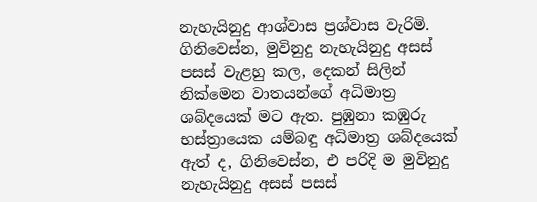නැහැයිනුදු ආශ්වාස ප්‍රශ්වාස වැරිමි. ගිනිවෙස්න, මුවිනුදු නැහැයිනුදු අසස් පසස් වැළහු කල, දෙකන් සිලින් නික්මෙන වාතයන්ගේ අධිමාත්‍ර ශබ්දයෙක් මට ඇත. පුඹුනා කඹුරු භස්ත්‍රායෙක යම්බඳු අධිමාත්‍ර ශබ්දයෙක් ඇත් ද, ගිනිවෙස්න, එ පරිදි ම මුවිනුදු නැහැයිනුදු අසස් පසස්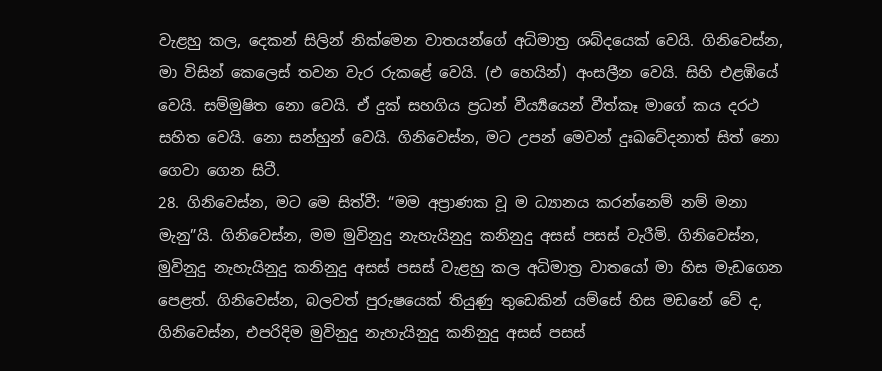වැළහු කල, දෙකන් සිලින් නික්මෙන වාතයන්ගේ අධිමාත්‍ර ශබ්දයෙක් වෙයි. ගිනිවෙස්න, මා විසින් කෙලෙස් තවන වැර රුකළේ වෙයි. (එ හෙයින්) අංසලීන වෙයි. සිහි එළඹියේ වෙයි. සම්මුෂිත නො වෙයි. ඒ දුක් සහගිය ප්‍රධන් වීර්‍ය්‍යයෙන් වීත්කෑ මාගේ කය දරථ සහිත වෙයි. නො සන්හුන් වෙයි. ගිනිවෙස්න, මට උපන් මෙවන් දුඃඛවේදනාත් සිත් නො ගෙවා ගෙන සිටී.
28. ගිනිවෙස්න, මට මෙ සිත්වී: “මම අප්‍රාණක වූ ම ධ්‍යානය කරන්නෙම් නම් මනා මැනු”යි. ගිනිවෙස්න, මම මුවිනුදු නැහැයිනුදු කනිනුදු අසස් පසස් වැරීමි. ගිනිවෙස්න, මුවිනුදු නැහැයිනුදු කනිනුදු අසස් පසස් වැළහු කල අධිමාත්‍ර වාතයෝ මා හිස මැඩගෙන පෙළත්. ගිනිවෙස්න, බලවත් පුරුෂයෙක් තියුණු තුඩෙකින් යම්සේ හිස මඩනේ වේ ද, ගිනිවෙස්න, එපරිදිම මුවිනුදු නැහැයිනුදු කනිනුදු අසස් පසස්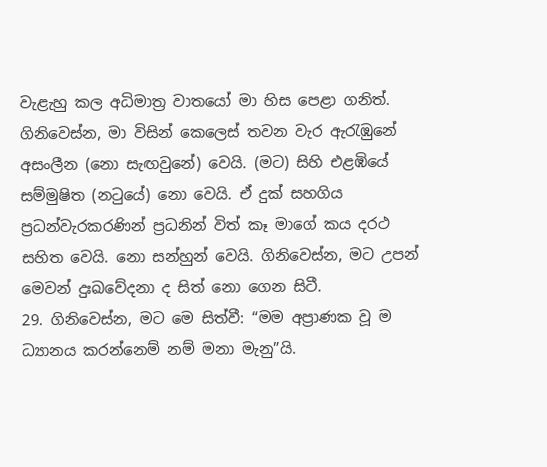වැළැහු කල අධිමාත්‍ර වාතයෝ මා හිස පෙළා ගනිත්. ගිනිවෙස්න, මා විසින් කෙලෙස් තවන වැර ඇරැඹුනේ අසංලීන (නො සැඟවුනේ) වෙයි. (මට) සිහි එළඹියේ සම්මුෂිත (නටුයේ) නො වෙයි. ඒ දුක් සහගිය ප්‍රධන්වැරකරණින් ප්‍රධනින් විත් කෑ මාගේ කය දරථ සහිත වෙයි. නො සන්හුන් වෙයි. ගිනිවෙස්න, මට උපන් මෙවන් දුඃඛවේදනා ද සිත් නො ගෙන සිටී.
29. ගිනිවෙස්න, මට මෙ සිත්වී: “මම අප්‍රාණක වූ ම ධ්‍යානය කරන්නෙම් නම් මනා මැනු”යි.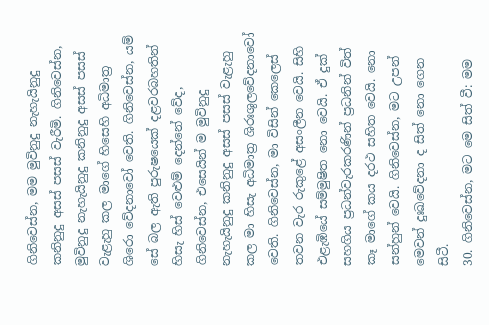ගිනිවෙස්න, මම මුවිනුදු නැහැයිනුදු කනිනුදු අසස් පසස් වැරීමි. ගිනිවෙස්න, මුවිනුදු නැහැයිනුදු කනිනුදු අසස් පසස් වැළැහු කල මාගේ හිසෙහි අධිමාත්‍ර ශිරො වේදනාවෝ වෙති. ගිනිවෙස්න, යම් සේ බල ඇති පුරුෂයෙක් දළවරබහතින් හිසැ හිස් වෙළුම් දෙන්නේ වේද, ගිනිවෙස්න, එසෙයින් ම මුවිනුදු නැහැයිනුදු කනිනුදු අසස් පසස් වැළැහු කල මා හිසැ අධිමාත්‍ර ශිරඃශුලවේදනාවෝ වෙති. ගිනිවෙස්න, මා විසින් කෙලෙස් තවන වැර රුකුළේ අසංලීන වෙයි. සිහි එළැඹියේ සම්මුෂිත නො වෙයි. ඒ දුක් සහගිය ප්‍රධන්වැරකරණින් ප්‍රධනින් විත් කෑ මාගේ කය දරථ සහිත වෙයි. නො සන්හුන් වෙයි. ගිනිවෙස්න, මට උපන් මෙවන් දුඃඛවේදනා ද සිත් නො ගෙන සිටී.
30. ගිනිවෙස්න, මට මෙ සිත් වී: මම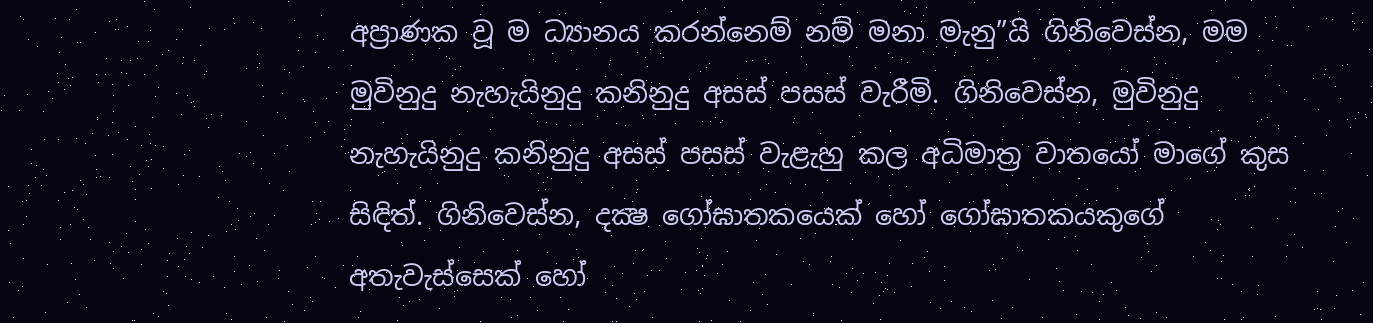අප්‍රාණක වූ ම ධ්‍යානය කරන්නෙම් නම් මනා මැනු”යි ගිනිවෙස්න, මම මුවිනුදු නැහැයිනුදු කනිනුදු අසස් පසස් වැරීමි. ගිනිවෙස්න, මුවිනුදු නැහැයිනුදු කනිනුදු අසස් පසස් වැළැහු කල අධිමාත්‍ර වාතයෝ මාගේ කුස සිඳිත්. ගිනිවෙස්න, දක්‍ෂ ගෝඝාතකයෙක් හෝ ගෝඝාතකයකුගේ අතැවැස්සෙක් හෝ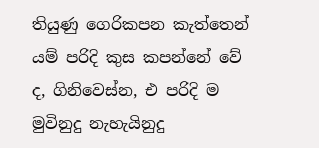තියුණු ගෙරිකපන කැත්තෙන් යම් පරිදි කුස කපන්නේ වේ ද, ගිනිවෙස්න, එ පරිදි ම මුවිනුදු නැහැයිනුදු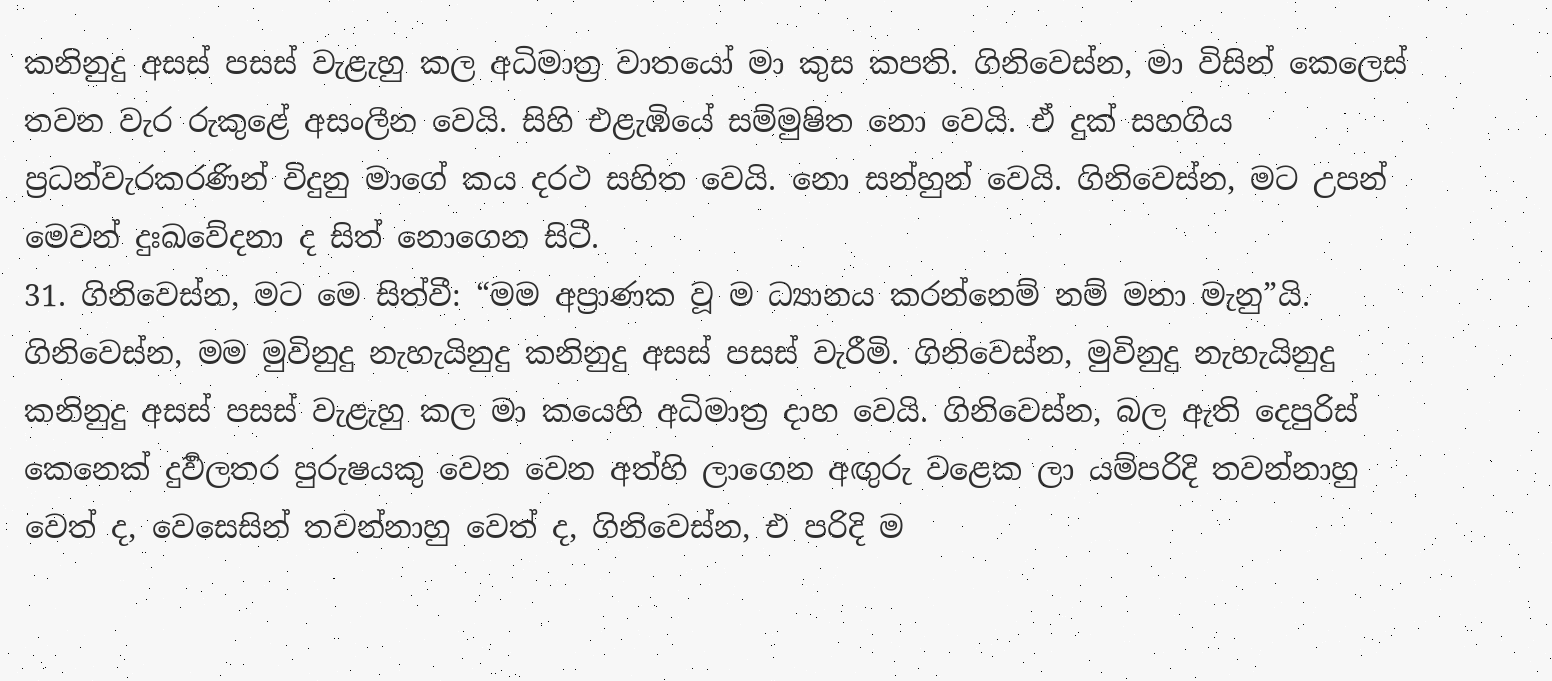කනිනුදු අසස් පසස් වැළැහු කල අධිමාත්‍ර වාතයෝ මා කුස කපති. ගිනිවෙස්න, මා විසින් කෙලෙස් තවන වැර රුකුළේ අසංලීන වෙයි. සිහි එළැඹියේ සම්මුෂිත නො වෙයි. ඒ දුක් සහගිය ප්‍රධන්වැරකරණින් විදුනු මාගේ කය දරථ සහිත වෙයි. නො සන්හුන් වෙයි. ගිනිවෙස්න, මට උපන් මෙවන් දුඃඛවේදනා ද සිත් නොගෙන සිටී.
31. ගිනිවෙස්න, මට මෙ සිත්වී: “මම අප්‍රාණක වූ ම ධ්‍යානය කරන්නෙම් නම් මනා මැනු”යි. ගිනිවෙස්න, මම මුවිනුදු නැහැයිනුදු කනිනුදු අසස් පසස් වැරීමි. ගිනිවෙස්න, මුවිනුදු නැහැයිනුදු කනිනුදු අසස් පසස් වැළැහු කල මා කයෙහි අධිමාත්‍ර දාහ වෙයි. ගිනිවෙස්න, බල ඇති දෙපුරිස් කෙනෙක් දුර්‍වලතර පුරුෂයකු වෙන වෙන අත්හි ලාගෙන අඟුරු වළෙක ලා යම්පරිදි තවන්නාහු වෙත් ද, වෙසෙසින් තවන්නාහු වෙත් ද, ගිනිවෙස්න, එ පරිදි ම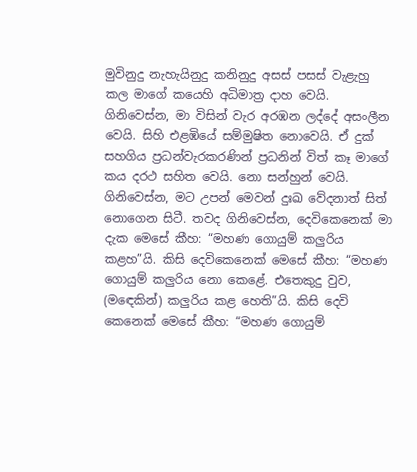මුවිනුදු නැහැයිනුදු කනිනුදු අසස් පසස් වැළැහු කල මාගේ කයෙහි අධිමාත්‍ර දාහ වෙයි. ගිනිවෙස්න, මා විසින් වැර අරඹන ලද්දේ අසංලීන වෙයි. සිහි එළඹියේ සම්මුෂිත නොවෙයි. ඒ දුක් සහගිය ප්‍රධන්වැරකරණින් ප්‍රධනින් විත් කෑ මාගේ කය දරථ සහිත වෙයි. නො සන්හුන් වෙයි. ගිනිවෙස්න, මට උපන් මෙවන් දුඃඛ වේදනාත් සිත් නොගෙන සිටී. තවද ගිනිවෙස්න, දෙවිකෙනෙක් මා දැක මෙසේ කීහ: “මහණ ගොයුම් කලුරිය කළහ”යි. කිසි දෙවිකෙනෙක් මෙසේ කීහ: “මහණ ගොයුම් කලුරිය නො කෙළේ. එතෙකුදු වුව, (මඳෙකින්) කලුරිය කළ හෙති”යි. කිසි දෙවි කෙනෙක් මෙසේ කීහ: “මහණ ගොයුම්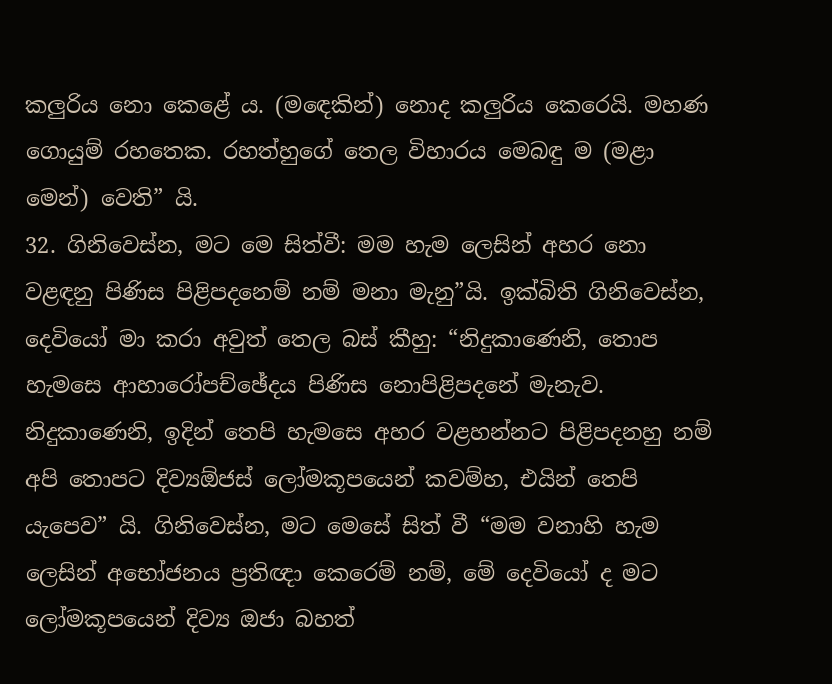කලුරිය නො කෙළේ ය. (මඳෙකින්) නොද කලුරිය කෙරෙයි. මහණ ගොයුම් රහතෙක. රහත්හුගේ තෙල විහාරය මෙබඳු ම (මළා මෙන්) වෙති” යි.
32. ගිනිවෙස්න, මට මෙ සිත්වී: මම හැම ලෙසින් අහර නො වළඳනු පිණිස පිළිපදනෙම් නම් මනා මැනු”යි. ඉක්බිති ගිනිවෙස්න, දෙවියෝ මා කරා අවුත් තෙල බස් කීහු: “නිදුකාණෙනි, තොප හැමසෙ ආහාරෝපච්ඡේදය පිණිස නොපිළිපදනේ මැනැව. නිදුකාණෙනි, ඉදින් තෙපි හැමසෙ අහර වළහන්නට පිළිපදනහු නම් අපි තොපට දිව්‍යඕජස් ලෝමකූපයෙන් කවම්හ, එයින් තෙපි යැපෙව” යි. ගිනිවෙස්න, මට මෙසේ සිත් වී “මම වනාහි හැම ලෙසින් අභෝජනය ප්‍රතිඥා කෙරෙම් නම්, මේ දෙවියෝ ද මට ලෝමකූපයෙන් දිව්‍ය ඔජා බහත්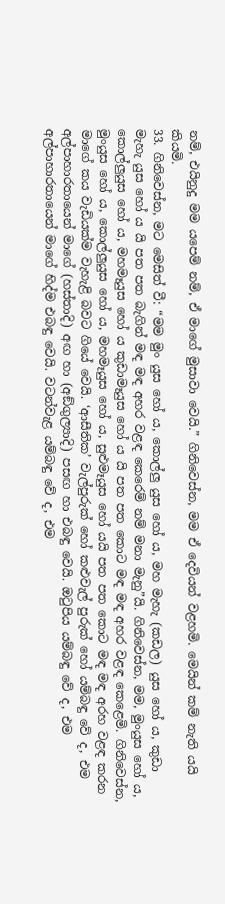නම්, එයිනුදු මම යපෙම් නම්, ඒ මාගේ මුසාවා වෙයි.” ගිනිවෙස්න, මම ඒ දෙවියන් වළහමි. මෙයින් කම් නැති යයි කියමි.
33. ගිනිවෙස්න, මට මෙසිත් වී: “මම මුං යුස හෝ ය, කොල්ලු යුස හෝ ය, මහ මැහැ (කඩල) යුස හෝ ය, කුඩා මැහැ යුස හෝ ය යි පත පත බැගින් මඳ මඳ අහර වළඳ කෙරෙම් නම් මනා මැනු”යි. ගිනිවෙස්න, මම, මුංයුස හෝ ය, කොල්ලුයුස හෝ ය, මහමෑයුස හෝ ය කුඩාමෑයුස හෝ ය යි පත පත කොට මඳ මඳ අහර වළඳ කෙළෙමි. ගිනිවෙස්න, මුංයුස හෝ ය, කොල්ලුයුස හෝ ය, මහමෑයුස හෝ ය, සුළුමෑයුස හෝ යයි පත පත කොට මඳ මඳ අරහ වළඳ කරන මාගේ කය වැඩියක්ම වැහැළි බවට ගියේ වෙයි. ‘ආසීතික’ වැල්පුරුක් හෝ කළුවැල් පුරුක් හෝ යම්බඳු වේ ද, එම අල්පාහාරතායෙන් මාගේ (හස්තාදි) අඟ හා (අඞ්ගුල්‍යාදි) පසඟ හා එබඳු වෙයි. ඔටුපිය යම්බඳු වේ ද, එම අල්පාහාරතායෙන් මාගේ හිද්ම එබඳු වෙයි. වටන්වැළ යම්බඳු වේ ද, එම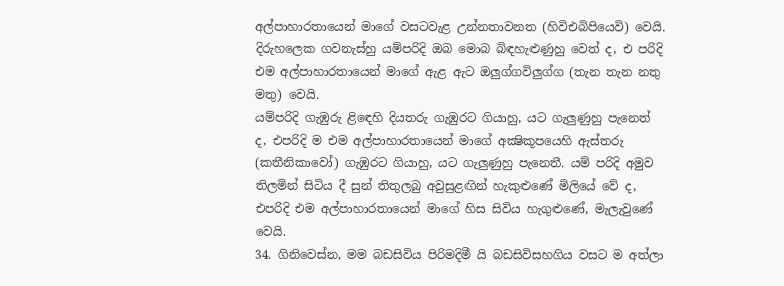අල්පාහාරතායෙන් මාගේ වසටවැළ උන්නතාවනත (හිවිඑබිපියෙවි) වෙයි. දිරුහලෙක ගවනැස්හු යම්පරිදි ඔබ මොබ බිඳහැළුණුහු වෙත් ද, එ පරිදි එම අල්පාහාරතායෙන් මාගේ ඇළ ඇට ඔලුග්ගවිලුග්ග (තැන තැන නතු මතු) වෙයි.
යම්පරිදි ගැඹුරු ළිඳෙහි දියතරු ගැඹුරට ගියාහු, යට ගැලුණුහු පැනෙත් ද, එපරිදි ම එම අල්පාහාරතායෙන් මාගේ අක්‍ෂිකූපයෙහි ඇස්තරු (කතීනිකාවෝ) ගැඹුරට ගියාහු, යට ගැලුණුහු පැනෙතී. යම් පරිදි අමුව තිලමින් සිටිය දී සුන් තිතුලබු අවුසුළඟින් හැකුළුණේ මිලියේ වේ ද, එපරිදි එම අල්පාහාරතායෙන් මාගේ හිස සිවිය හැගුළුණේ, මැලැවුණේ වෙයි.
34. ගිනිවෙස්න, මම බඩසිවිය පිරිමදිමී යි බඩසිවිසහගිය වසට ම අත්ලා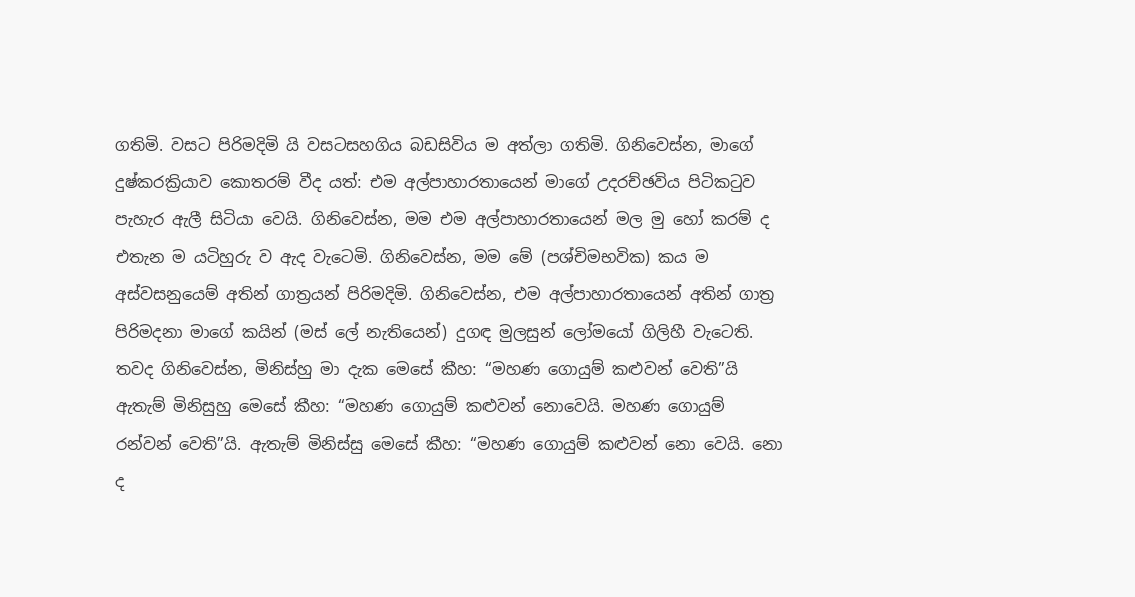ගතිමි. වසට පිරිමදිමි යි වසටසහගිය බඩසිවිය ම අත්ලා ගතිමි. ගිනිවෙස්න, මාගේ දුෂ්කරක්‍රියාව කොතරම් වීද යත්: එම අල්පාහාරතායෙන් මාගේ උදරච්ඡවිය පිටිකටුව පැහැර ඇලී සිටියා වෙයි. ගිනිවෙස්න, මම එම අල්පාහාරතායෙන් මල මු හෝ කරම් ද එතැන ම යටිහුරු ව ඇද වැටෙමි. ගිනිවෙස්න, මම මේ (පශ්චිමභවික) කය ම අස්වසනුයෙම් අතින් ගාත්‍රයන් පිරිමදිමි. ගිනිවෙස්න, එම අල්පාහාරතායෙන් අතින් ගාත්‍ර පිරිමදනා මාගේ කයින් (මස් ලේ නැතියෙන්) දුගඳ මුලසුන් ලෝමයෝ ගිලිහී වැටෙති. තවද ගිනිවෙස්න, මිනිස්හු මා දැක මෙසේ කීහ: “මහණ ගොයුම් කළුවන් වෙති”යි ඇතැම් මිනිසුහු මෙසේ කීහ: “මහණ ගොයුම් කළුවන් නොවෙයි. මහණ ගොයුම් රන්වන් වෙති”යි. ඇතැම් මිනිස්සු මෙසේ කීහ: “මහණ ගොයුම් කළුවන් නො වෙයි. නො ද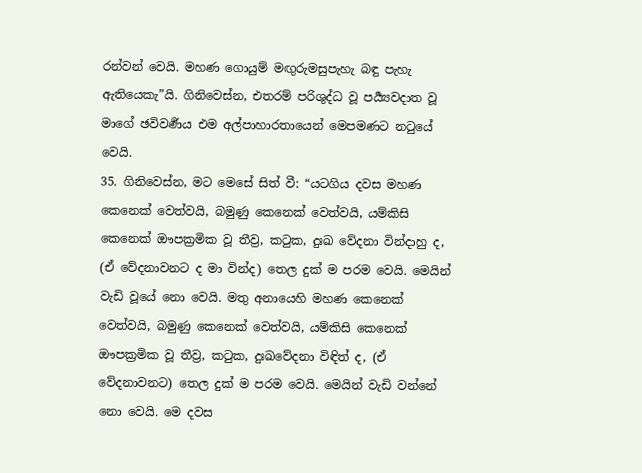රන්වන් වෙයි. මහණ ගොයුම් මඟුරුමසුපැහැ බඳු පැහැ ඇතියෙකැ”යි. ගිනිවෙස්න, එතරම් පරිශුද්ධ වූ පර්‍ය්‍යවදාත වූ මාගේ ඡවිවර්‍ණය එම අල්පාහාරතායෙන් මෙපමණට නටුයේ වෙයි.
35. ගිනිවෙස්න, මට මෙසේ සිත් වී: “යටගිය දවස මහණ කෙනෙක් වෙත්වයි, බමුණු කෙනෙක් වෙත්වයි, යම්කිසි කෙනෙක් ඖපක්‍රමික වූ තීව්‍ර, කටුක, දුඃඛ වේදනා වින්දාහු ද, (ඒ වේදනාවනට ද මා වින්ද) තෙල දුක් ම පරම වෙයි. මෙයින් වැඩි වූයේ නො වෙයි. මතු අනායෙහි මහණ කෙනෙක් වෙත්වයි, බමුණු කෙනෙක් වෙත්වයි, යම්කිසි කෙනෙක් ඖපක්‍රමික වූ තීව්‍ර, කටුක, දුඃඛවේදනා විඳිත් ද, (ඒ වේදනාවනට) තෙල දුක් ම පරම වෙයි. මෙයින් වැඩි වන්නේ නො වෙයි. මෙ දවස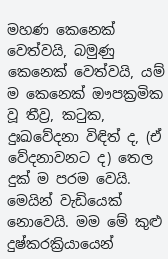මහණ කෙනෙක් වෙත්වයි, බමුණු කෙනෙක් වෙත්වයි, යම් ම කෙනෙක් ඖපක්‍රමික වූ තීව්‍ර, කටුක, දුඃඛවේදනා විඳිත් ද, (ඒ වේදනාවනට ද) තෙල දුක් ම පරම වෙයි. මෙයින් වැඩියෙක් නොවෙයි. මම මේ කුළු දුෂ්කරක්‍රියායෙන්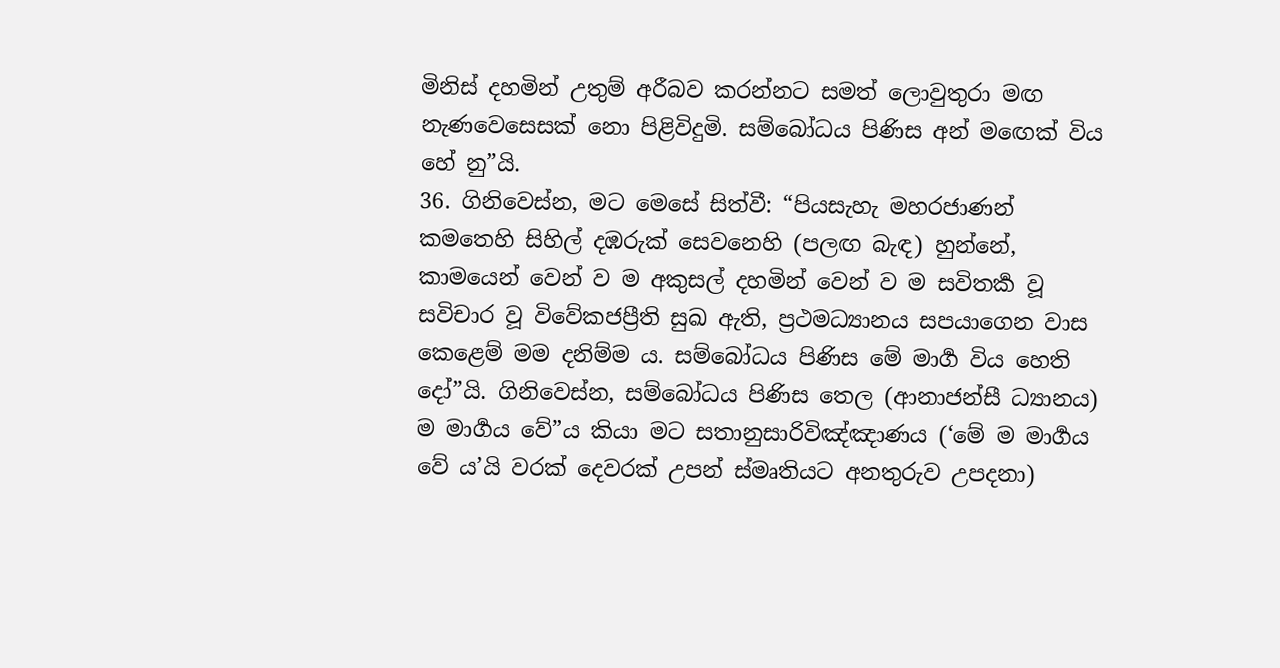මිනිස් දහමින් උතුම් අරීබව කරන්නට සමත් ලොවුතුරා මඟ නැණවෙසෙසක් නො පිළිවිදුමි. සම්බෝධය පිණිස අන් මඟෙක් විය හේ නු”යි.
36. ගිනිවෙස්න, මට මෙසේ සිත්වී: “පියසැහැ මහරජාණන් කමතෙහි සිහිල් දඹරුක් සෙවනෙහි (පලඟ බැඳ) හුන්නේ, කාමයෙන් වෙන් ව ම අකුසල් දහමින් වෙන් ව ම සවිතර්‍ක වූ සවිචාර වූ විවේකජප්‍රීති සුඛ ඇති, ප්‍රථමධ්‍යානය සපයාගෙන වාස කෙළෙම් මම දනිම්ම ය. සම්බෝධය පිණිස මේ මාර්‍ග විය හෙති දෝ”යි. ගිනිවෙස්න, සම්බෝධය පිණිස තෙල (ආනාජන්සී ධ්‍යානය) ම මාර්‍ගය වේ”ය කියා මට සතානුසාරිවිඤ්ඤාණය (‘මේ ම මාර්‍ගය වේ ය’යි වරක් දෙවරක් උපන් ස්මෘතියට අනතුරුව උපදනා)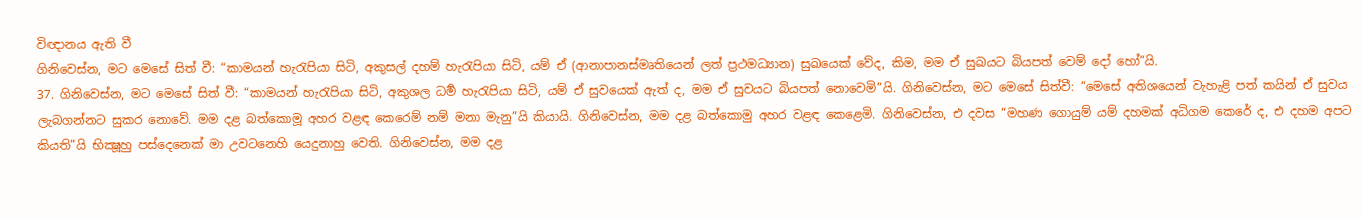විඥානය ඇති වී
ගිනිවෙස්න, මට මෙසේ සිත් වී: “කාමයන් හැරැපියා සිටි, අකුසල් දහම් හැරැපියා සිටි, යම් ඒ (ආනාපානස්මෘතියෙන් ලත් ප්‍රථමධ්‍යාන) සුඛයෙක් වේද, කිම, මම ඒ සුඛයට බියපත් වෙම් දෝ හෝ”යි.
37. ගිනිවෙස්න, මට මෙසේ සිත් වී: “කාමයන් හැරැපියා සිටි, අකුශල ධර්‍ම හැරැපියා සිටි, යම් ඒ සුවයෙක් ඇත් ද, මම ඒ සුවයට බියපත් නොවෙමි”යි. ගිනිවෙස්න, මට මෙසේ සිත්වී: “මෙසේ අතිශයෙන් වැහැළි පත් කයින් ඒ සුවය ලැබගන්නට සුකර නොවේ. මම දළ බත්කොමූ අහර වළඳ කෙරෙම් නම් මනා මැනු”යි කියායි. ගිනිවෙස්න, මම දළ බත්කොමු අහර වළඳ කෙළෙමි. ගිනිවෙස්න, එ දවස “මහණ ගොයුම් යම් දහමක් අධිගම කෙරේ ද, එ දහම අපට කියති”යි භික්‍ෂූහු පස්දෙනෙක් මා උවටනෙහි යෙදුනාහු වෙති. ගිනිවෙස්න, මම දළ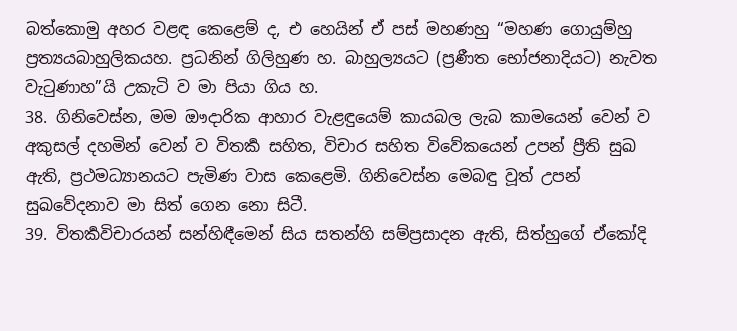බත්කොමු අහර වළඳ කෙළෙම් ද, එ හෙයින් ඒ පස් මහණහු “මහණ ගොයුම්හු ප්‍රත්‍යයබාහුලිකයහ. ප්‍රධනින් ගිලිහුණ හ. බාහුල්‍යයට (ප්‍රණීත භෝජනාදියට) නැවත වැටුණාහ”යි උකැටි ව මා පියා ගිය හ.
38. ගිනිවෙස්න, මම ඖදාරික ආහාර වැළඳුයෙම් කායබල ලැබ කාමයෙන් වෙන් ව අකුසල් දහමින් වෙන් ව විතර්‍ක සහිත, විචාර සහිත විවේකයෙන් උපන් ප්‍රීති සුඛ ඇති, ප්‍රථමධ්‍යානයට පැමිණ වාස කෙළෙමි. ගිනිවෙස්න මෙබඳු වූත් උපන් සුඛවේදනාව මා සිත් ගෙන නො සිටී.
39. විතර්‍කවිචාරයන් සන්හිඳීමෙන් සිය සතන්හි සම්ප්‍රසාදන ඇති, සිත්හුගේ ඒකෝදි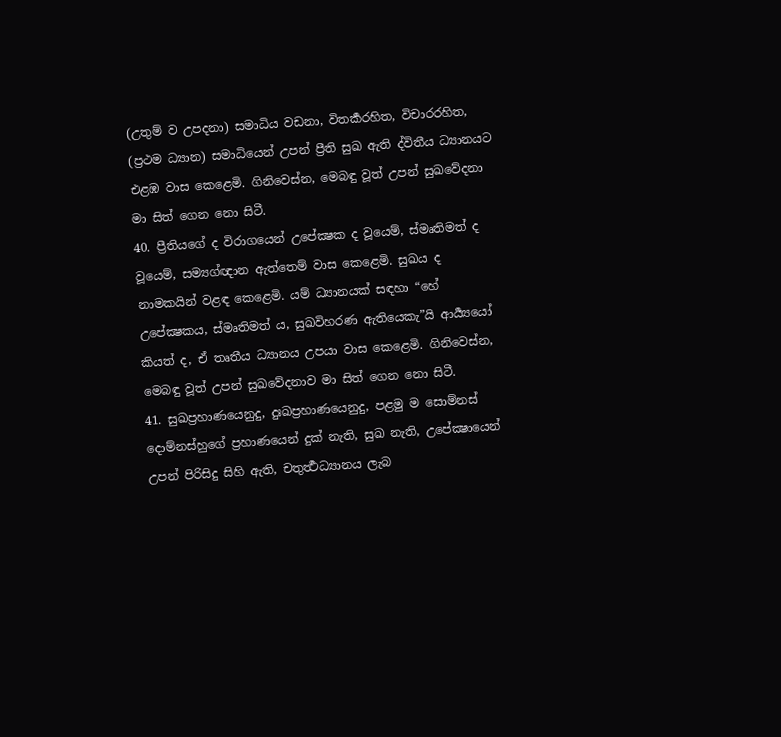(උතුම් ව උපදනා) සමාධිය වඩනා, විතර්‍කරහිත, විචාරරහිත, (ප්‍රථම ධ්‍යාන) සමාධියෙන් උපන් ප්‍රීති සුඛ ඇති ද්විතීය ධ්‍යානයට එළඹ වාස කෙළෙමි. ගිනිවෙස්න, මෙබඳු වූත් උපන් සුඛවේදනා මා සිත් ගෙන නො සිටී.
40. ප්‍රීතියගේ ද විරාගයෙන් උපේක්‍ෂක ද වූයෙම්, ස්මෘතිමත් ද වූයෙම්, සම්‍යග්ඥාන ඇත්තෙම් වාස කෙළෙමි. සුඛය ද නාමකයින් වළඳ කෙළෙමි. යම් ධ්‍යානයක් සඳහා “හේ උපේක්‍ෂකය, ස්මෘතිමත් ය, සුඛවිහරණ ඇතියෙකැ”යි ආර්‍ය්‍යයෝ කියත් ද, ඒ තෘතීය ධ්‍යානය උපයා වාස කෙළෙමි. ගිනිවෙස්න, මෙබඳු වූත් උපන් සුඛවේදනාව මා සිත් ගෙන නො සිටී.
41. සුඛප්‍රහාණයෙනුදු, දුඃඛප්‍රහාණයෙනුදු, පළමු ම සොම්නස් දොම්නස්හුගේ ප්‍රහාණයෙන් දුක් නැති, සුඛ නැති, උපේක්‍ෂායෙන් උපන් පිරිසිදු සිහි ඇති, චතුර්‍ත්‍ථධ්‍යානය ලැබ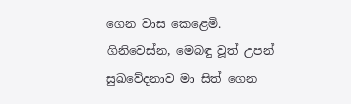ගෙන වාස කෙළෙමි. ගිනිවෙස්න, මෙබඳු වූත් උපන් සුඛවේදනාව මා සිත් ගෙන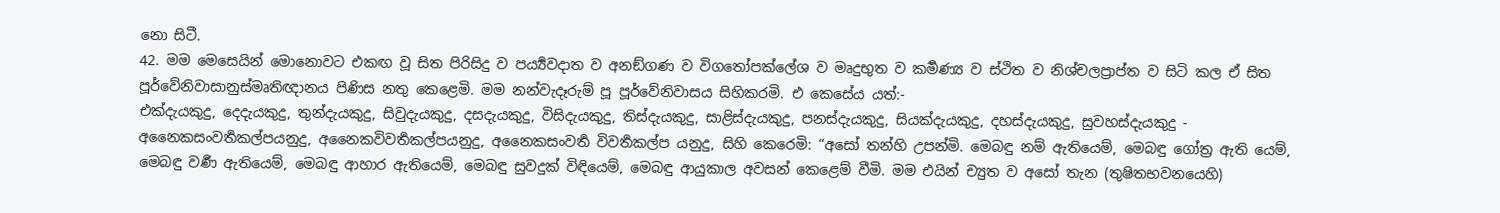නො සිටී.
42. මම මෙසෙයින් මොනොවට එකඟ වූ සිත පිරිසිදු ව පර්‍ය්‍යවදාත ව අනඞ්ගණ ව විගතෝපක්ලේශ ව මෘදුභුත ව කර්‍මණ්‍ය ව ස්ථිත ව නිශ්චලප්‍රාප්ත ව සිටි කල ඒ සිත පූර්වේනිවාසානුස්මෘතිඥානය පිණිස නතු කෙළෙමි. මම නන්වැදෑරුම් පූ පූර්වේනිවාසය සිහිකරමි. එ කෙසේය යත්:-
එක්දැයකුදු, දෙදැයකුදු, තුන්දැයකුදු, සිවුදැයකුදු, දසදැයකුදු, විසිදැයකුදු, තිස්දැයකුදු, සාළිස්දැයකුදු, පනස්දැයකුදු, සියක්දැයකුදු, දහස්දැයකුදු, සුවහස්දැයකුදු - අනෛකසංවර්‍තකල්පයනුදු, අනෛකවිවර්‍තකල්පයනුදු, අනෛකසංවර්‍ත විවර්‍තකල්ප යනුදු, සිහි කෙරෙමි: “අසෝ තන්හි උපන්මි. මෙබඳු නම් ඇතියෙම්, මෙබඳු ගෝත්‍ර ඇති යෙම්, මෙබඳු වර්‍ණ ඇතියෙම්, මෙබඳු ආහාර ඇතියෙම්, මෙබඳු සුවදුක් විඳියෙම්, මෙබඳු ආයුකාල අවසන් කෙළෙම් වීමි. මම එයින් ච්‍යුත ව අසෝ තැන (තුෂිතභවනයෙහි)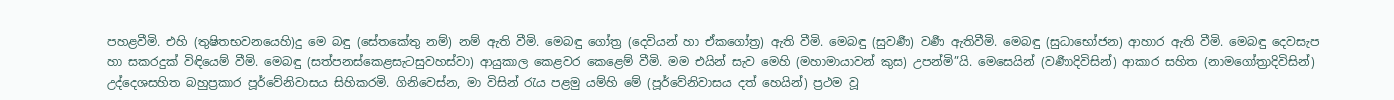පහළවීමි. එහි (තුෂිතභවනයෙහි)දු මෙ බඳු (සේතකේතු නම්) නම් ඇති වීමි. මෙබඳු ගෝත්‍ර (දෙවියන් හා ඒකගෝත්‍ර) ඇති වීමි. මෙබඳු (සුවර්‍ණ) වර්‍ණ ඇතිවීමි. මෙබඳු (සුධාභෝජන) ආහාර ඇති වීමි. මෙබඳු දෙවසැප හා සකරදුක් විඳියෙම් වීමි. මෙබඳු (සත්පනස්කෙළසැටසුවහස්වා) ආයුකාල කෙළවර කෙළෙම් වීමි. මම එයින් සැව මෙහි (මහාමායාවන් කුස) උපන්මි”යි. මෙසෙයින් (වර්‍ණාදිවිසින්) ආකාර සහිත (නාමගෝත්‍රාදිවිසින්) උද්දෙශසහිත බහුප්‍රකාර පූර්වේනිවාසය සිහිකරමි. ගිනිවෙස්න, මා විසින් රැය පළමු යම්හි මේ (පූර්වේනිවාසය දත් හෙයින්) ප්‍රථම වූ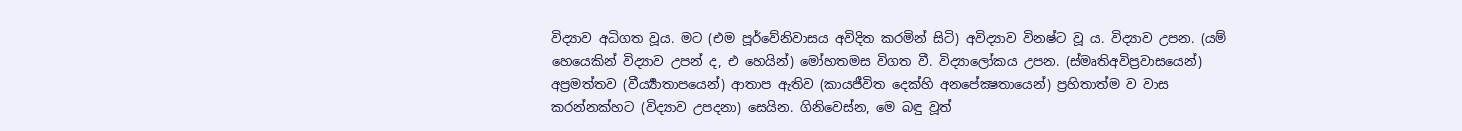විද්‍යාව අධිගත වූය. මට (එම පූර්වේනිවාසය අවිදිත කරමින් සිටි) අවිද්‍යාව විනෂ්ට වූ ය. විද්‍යාව උපන. (යම් හෙයෙකින් විද්‍යාව උපන් ද, එ හෙයින්) මෝහතමස විගත වී. විද්‍යාලෝකය උපන. (ස්මෘතිඅවිප්‍රවාසයෙන්) අප්‍රමත්තව (වීර්‍ය්‍යාතාපයෙන්) ආතාප ඇතිව (කායජීවිත දෙක්හි අනපේක්‍ෂතායෙන්) ප්‍රහිතාත්ම ව වාස කරන්නක්හට (විද්‍යාව උපදනා) සෙයින. ගිනිවෙස්න, මෙ බඳු වූත්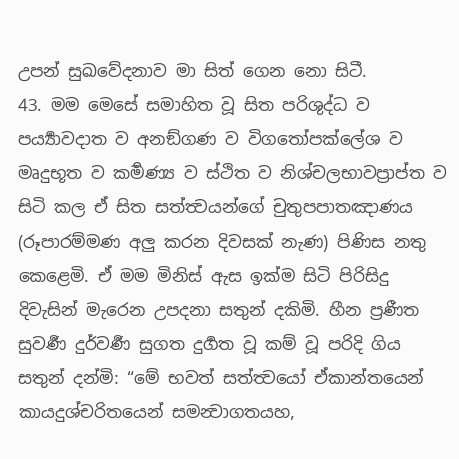උපන් සුඛවේදනාව මා සිත් ගෙන නො සිටී.
43. මම මෙසේ සමාහිත වූ සිත පරිශුද්ධ ව පර්‍ය්‍යාවදාත ව අනඞ්ගණ ව විගතෝපක්ලේශ ව මෘදුභූත ව කර්‍මණ්‍ය ව ස්ථිත ව නිශ්චලභාවප්‍රාප්ත ව සිටි කල ඒ සිත සත්ත්‍වයන්ගේ චුතුපපාතඤාණය (රූපාරම්මණ අලු කරන දිවසක් නැණ) පිණිස නතු කෙළෙමි. ඒ මම මිනිස් ඇස ඉක්ම සිටි පිරිසිදු දිවැසින් මැරෙන උපදනා සතුන් දකිමි. හීන ප්‍රණීත සුවර්‍ණ දුර්වර්‍ණ සුගත දුර්‍ගත වූ කම් වූ පරිදි ගිය සතුන් දන්මි: “මේ භවත් සත්ත්‍වයෝ ඒකාන්තයෙන් කායදුශ්චරිතයෙන් සමන්‍වාගතයහ,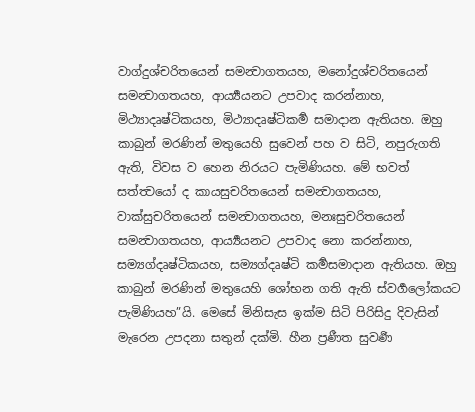වාග්දුශ්චරිතයෙන් සමන්‍වාගතයහ, මනෝදුශ්චරිතයෙන් සමන්‍වාගතයහ, ආර්‍ය්‍යයනට උපවාද කරන්නාහ, මිථ්‍යාදෘෂ්ටිකයහ, මිථ්‍යාදෘෂ්ටිකර්‍ම සමාදාන ඇතියහ. ඔහු කාබුන් මරණින් මතුයෙහි සුවෙන් පහ ව සිටි, නපුරුගති ඇති, විවස ව හෙන නිරයට පැමිණියහ. මේ භවත් සත්ත්‍වයෝ ද කායසුචරිතයෙන් සමන්‍වාගතයහ, වාක්සුචරිතයෙන් සමන්‍වාගතයහ, මනඃසුචරිතයෙන් සමන්‍වාගතයහ, ආර්‍ය්‍යයනට උපවාද නො කරන්නාහ, සම්‍යග්දෘෂ්ටිකයහ, සම්‍යග්දෘෂ්ටි කර්‍මසමාදාන ඇතියහ. ඔහු කාබුන් මරණින් මතුයෙහි ශෝභන ගති ඇති ස්වර්‍ගලෝකයට පැමිණියහ”යි. මෙසේ මිනිසැස ඉක්ම සිටි පිරිසිදු දිවැසින් මැරෙන උපදනා සතුන් දක්මි. හීන ප්‍රණීත සුවර්‍ණ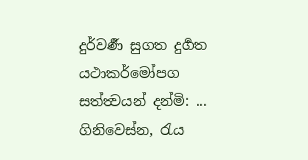දුර්වර්‍ණ සුගත දුර්‍ගත යථාකර්මෝපග සත්ත්‍වයන් දන්මි: ... ගිනිවෙස්න, රැය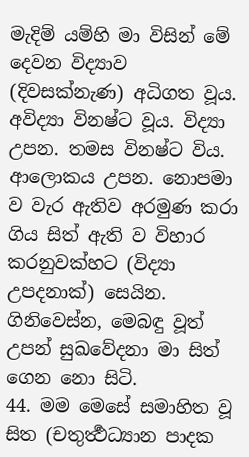මැදිම් යම්හි මා විසින් මේ දෙවන විද්‍යාව (දිවසක්නැණ) අධිගත වූය. අවිද්‍යා විනෂ්ට වූය. විද්‍යා උපන. තමස විනෂ්ට විය. ආලොකය උපන. නොපමා ව වැර ඇතිව අරමුණ කරා ගිය සිත් ඇති ව විහාර කරනුවක්හට (විද්‍යා උපදනාක්) සෙයින. ගිනිවෙස්න, මෙබඳු වූත් උපන් සුඛවේදනා මා සිත් ගෙන නො සිටි.
44. මම මෙසේ සමාහිත වූ සිත (චතුර්‍ත්‍ථධ්‍යාන පාදක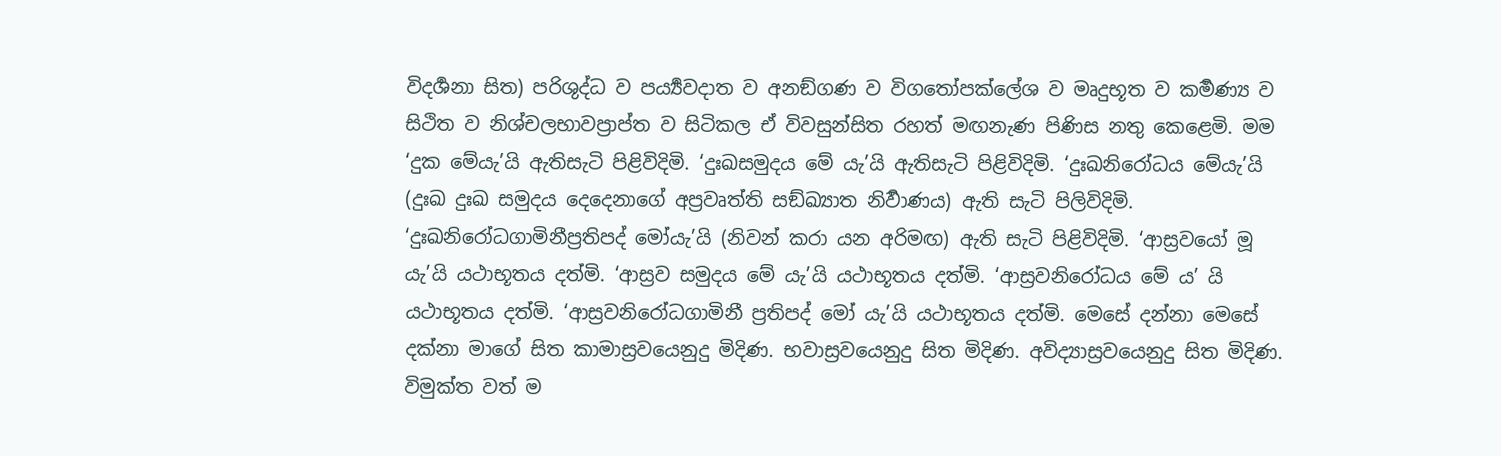විදර්‍ශනා සිත) පරිශුද්ධ ව පර්‍ය්‍යවදාත ව අනඞ්ගණ ව විගතෝපක්ලේශ ව මෘදුභූත ව කර්‍මණ්‍ය ව සිථිත ව නිශ්චලභාවප්‍රාප්ත ව සිටිකල ඒ විවසුන්සිත රහත් මඟනැණ පිණිස නතු කෙළෙමි. මම ‘දුක මේයැ’යි ඇතිසැටි පිළිවිදිමි. ‘දුඃඛසමුදය මේ යැ’යි ඇතිසැටි පිළිවිදිමි. ‘දුඃඛනිරෝධය මේයැ’යි (දුඃඛ දුඃඛ සමුදය දෙදෙනාගේ අප්‍රවෘත්ති සඞ්ඛ්‍යාත නිර්‍වාණය) ඇති සැටි පිලිවිදිමි. ‘දුඃඛනිරෝධගාමිනීප්‍රතිපද් මෝයැ’යි (නිවන් කරා යන අරිමඟ) ඇති සැටි පිළිවිදිමි. ‘ආස්‍රවයෝ මූ යැ’යි යථාභූතය දත්මි. ‘ආස්‍රව සමුදය මේ යැ’යි යථාභූතය දත්මි. ‘ආස්‍රවනිරෝධය මේ ය’ යි යථාභූතය දත්මි. ‘ආස්‍රවනිරෝධගාමිනී ප්‍රතිපද් මෝ යැ’යි යථාභූතය දත්මි. මෙසේ දන්නා මෙසේ දක්නා මාගේ සිත කාමාස්‍රවයෙනුදු මිදිණ. භවාස්‍රවයෙනුදු සිත මිදිණ. අවිද්‍යාස්‍රවයෙනුදු සිත මිදිණ. විමුක්ත වත් ම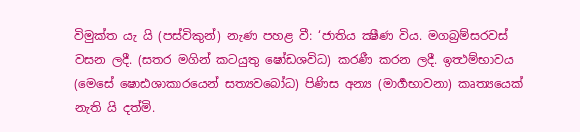විමුක්ත යැ යි (පස්විකුන්) නැණ පහළ වී: ‘ජාතිය ක්‍ෂීණ විය. මගබ්‍රම්සරවස් වසන ලදී. (සතර මගින් කටයුතු ෂෝඩශවිධ) කරණී කරන ලදී. ඉත්‍ථම්භාවය (මෙසේ ෂොඪශාකාරයෙන් සත්‍යවබෝධ) පිණිස අන්‍ය (මාර්‍ගභාවනා) කෘත්‍යයෙක් නැති යි දත්මි.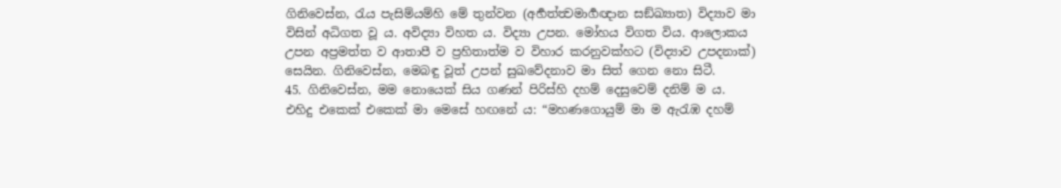ගිනිවෙස්න, රැය පැසිම්යම්හි මේ තුන්වන (අර්‍හත්ත්‍වමාර්‍ගඥාන සඞ්ඛ්‍යාත) විද්‍යාව මා විසින් අධිගත වූ ය. අවිද්‍යා විහත ය. විද්‍යා උපන. මෝහය විගත විය. ආලොකය උපන අප්‍රමත්ත ව ආතාපී ව ප්‍රහිතාත්ම ව විහාර කරනුවක්හට (විද්‍යාව උපදනාක්) සෙයින. ගිනිවෙස්න, මෙබඳු වූත් උපන් සුඛවේදනාව මා සිත් ගෙන නො සිටී.
45. ගිනිවෙස්න, මම නොයෙක් සිය ගණන් පිරිස්හි දහම් දෙසුවෙම් දනිම් ම ය. එහිදු එකෙක් එකෙක් මා මෙසේ හඟනේ ය: “මහණගොයුම් මා ම ඇරැඹ දහම්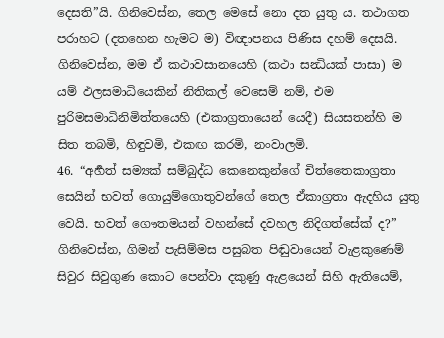දෙසති”යි. ගිනිවෙස්න, තෙල මෙසේ නො දත යුතු ය. තථාගත පරාහට (දතහෙන හැමට ම) විඥාපනය පිණිස දහම් දෙසයි. ගිනිවෙස්න, මම ඒ කථාවසානයෙහි (කථා සන්‍ධියක් පාසා) ම යම් ඵලසමාධියෙකින් නිතිකල් වෙසෙම් නම්, එම පුරිමසමාධිනිමිත්තයෙහි (එකාග්‍රතායෙන් යෙදී) සියසතන්හි ම සිත තබමි, හිඳුවමි, එකඟ කරමි, නංවාලමි.
46. “අර්‍හත් සම්‍යක් සම්බුද්ධ කෙනෙකුන්ගේ චිත්තෛකාග්‍රතා සෙයින් භවත් ගොයුම්ගොතුවන්ගේ තෙල ඒකාග්‍රතා ඇදහිය යුතු වෙයි. භවත් ගෞතමයන් වහන්සේ දවහල නිදිගත්සේක් ද?” ගිනිවෙස්න, ගිමන් පැසිම්මස පසුබත පිඬුවායෙන් වැළකුණෙම් සිවුර සිවුගුණ කොට පෙන්වා දකුණු ඇළයෙන් සිහි ඇතියෙම්,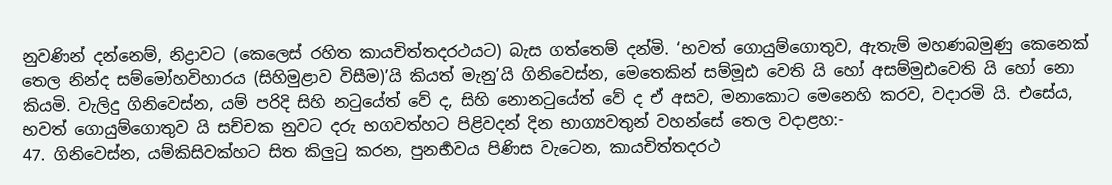නුවණින් දන්නෙම්, නිද්‍රාවට (කෙලෙස් රහිත කායචිත්තදරථයට) බැස ගත්තෙම් දන්මි. ‘භවත් ගොයුම්ගොතුව, ඇතැම් මහණබමුණු කෙනෙක් තෙල නින්ද සම්මෝහවිහාරය (සිහිමුළාව විසීම)’යි කියත් මැනු’යි ගිනිවෙස්න, මෙතෙකින් සම්මූඪ වෙති යි හෝ අසම්මුඪවෙති යි හෝ නො කියමි. වැලිදු ගිනිවෙස්න, යම් පරිදි සිහි නටුයේත් වේ ද, සිහි නොනටුයේත් වේ ද ඒ අසව, මනාකොට මෙනෙහි කරව, වදාරමි යි. එසේය, භවත් ගොයුම්ගොතුව යි සච්චක නුවට දරු භගවත්හට පිළිවදන් දින භාග්‍යවතුන් වහන්සේ තෙල වදාළහ:-
47. ගිනිවෙස්න, යම්කිසිවක්හට සිත කිලුටු කරන, පුනර්‍භවය පිණිස වැටෙන, කායචිත්තදරථ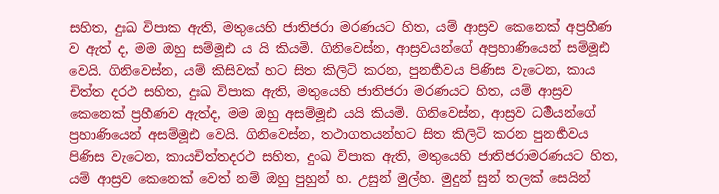සහිත, දුඃඛ විපාක ඇති, මතුයෙහි ජාතිජරා මරණයට හිත, යම් ආස්‍රව කෙනෙක් අප්‍රහීණ ව ඇත් ද, මම ඔහු සම්මූඪ ය යි කියමි. ගිනිවෙස්න, ආස්‍රවයන්ගේ අප්‍රහාණියෙන් සම්මූඪ වෙයි. ගිනිවෙස්න, යම් කිසිවක් හට සිත කිලිටි කරන, පුනර්‍භවය පිණිස වැටෙන, කාය චිත්ත දරථ සහිත, දුඃඛ විපාක ඇති, මතුයෙහි ජාතිජරා මරණයට හිත, යම් ආස්‍රව කෙනෙක් ප්‍රහීණව ඇත්ද, මම ඔහු අසම්මූඪ යයි කියමි. ගිනිවෙස්න, ආස්‍රව ධර්‍මයන්ගේ ප්‍රහාණියෙන් අසම්මූඪ වෙයි. ගිනිවෙස්න, තථාගතයන්හට සිත කිලිටි කරන පුනර්‍භවය පිණිස වැටෙන, කායචිත්තදරථ සහිත, දුංඛ විපාක ඇති, මතුයෙහි ජාතිජරාමරණයට හිත, යම් ආස්‍රව කෙනෙක් වෙත් නම් ඔහු පුහුන් හ. උසුන් මුල්හ. මුදුන් සුන් තලක් සෙයින්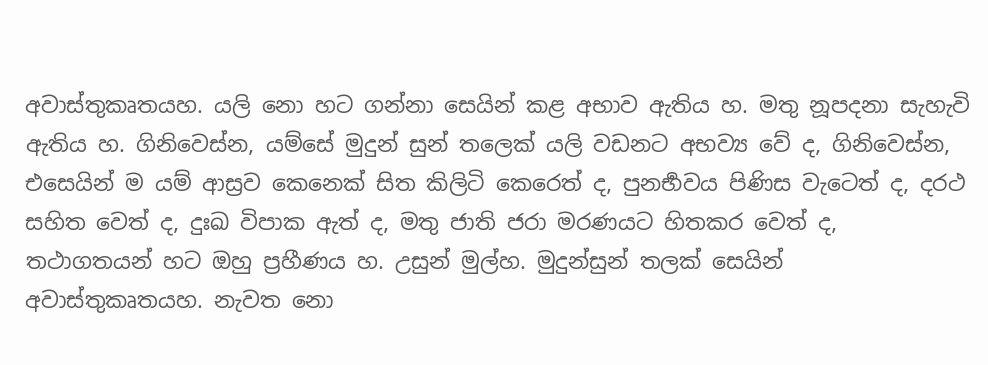අවාස්තුකෘතයහ. යලි නො හට ගන්නා සෙයින් කළ අභාව ඇතිය හ. මතු නූපදනා සැහැවි ඇතිය හ. ගිනිවෙස්න, යම්සේ මුදුන් සුන් තලෙක් යලි වඩනට අභව්‍ය වේ ද, ගිනිවෙස්න, එසෙයින් ම යම් ආස්‍රව කෙනෙක් සිත කිලිටි කෙරෙත් ද, පුනර්‍භවය පිණිස වැටෙත් ද, දරථ සහිත වෙත් ද, දුඃඛ විපාක ඇත් ද, මතු ජාති ජරා මරණයට හිතකර වෙත් ද, තථාගතයන් හට ඔහු ප්‍රහීණය හ. උසුන් මුල්හ. මුදුන්සුන් තලක් සෙයින් අවාස්තුකෘතයහ. නැවත නො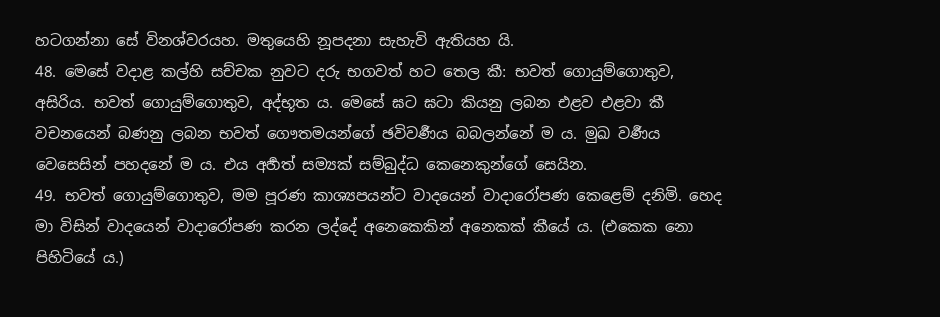හටගන්නා සේ විනශ්වරයහ. මතුයෙහි නූපදනා සැහැවි ඇතියහ යි.
48. මෙසේ වදාළ කල්හි සච්චක නුවට දරු භගවත් හට තෙල කී: භවත් ගොයුම්ගොතුව, අසිරිය. භවත් ගොයුම්ගොතුව, අද්භූත ය. මෙසේ ඝට ඝටා කියනු ලබන එළව එළවා කී වචනයෙන් බණනු ලබන භවත් ගෞතමයන්ගේ ඡවිවර්‍ණය බබලන්නේ ම ය. මුඛ වර්‍ණය වෙසෙසින් පහදනේ ම ය. එය අර්‍හත් සම්‍යක් සම්බුද්ධ කෙනෙකුන්ගේ සෙයින.
49. භවත් ගොයුම්ගොතුව, මම පූරණ කාශ්‍යපයන්ට වාදයෙන් වාදාරෝපණ කෙළෙම් දනිමි. හෙද මා විසින් වාදයෙන් වාදාරෝපණ කරන ලද්දේ අනෙකෙකින් අනෙකක් කීයේ ය. (එකෙක නො පිහිටියේ ය.)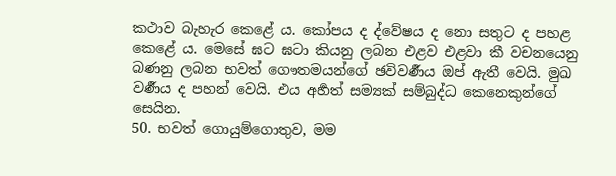කථාව බැහැර කෙළේ ය. කෝපය ද ද්වේෂය ද නො සතුට ද පහළ කෙළේ ය. මෙසේ ඝට ඝටා කියනු ලබන එළව එළවා කී වචනයෙනු බණනු ලබන භවත් ගෞතමයන්ගේ ඡවිවර්‍ණය ඔප් ඇතී වෙයි. මුඛ වර්‍ණය ද පහන් වෙයි. එය අර්‍හත් සම්‍යක් සම්බුද්ධ කෙනෙකුන්ගේ සෙයින.
50. භවත් ගොයුම්ගොතුව, මම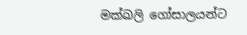මක්ඛලි ගෝසාලයන්ට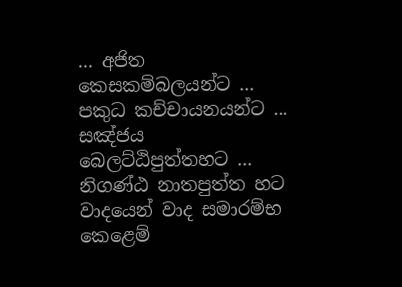... අජිත කෙසකම්බලයන්ට ... පකුධ කච්චායනයන්ට ... සඤ්ජය බෙලට්ඨිපුත්තහට ... නිගණ්ඨ නාතපුත්ත හට වාදයෙන් වාද සමාරම්භ කෙළෙම්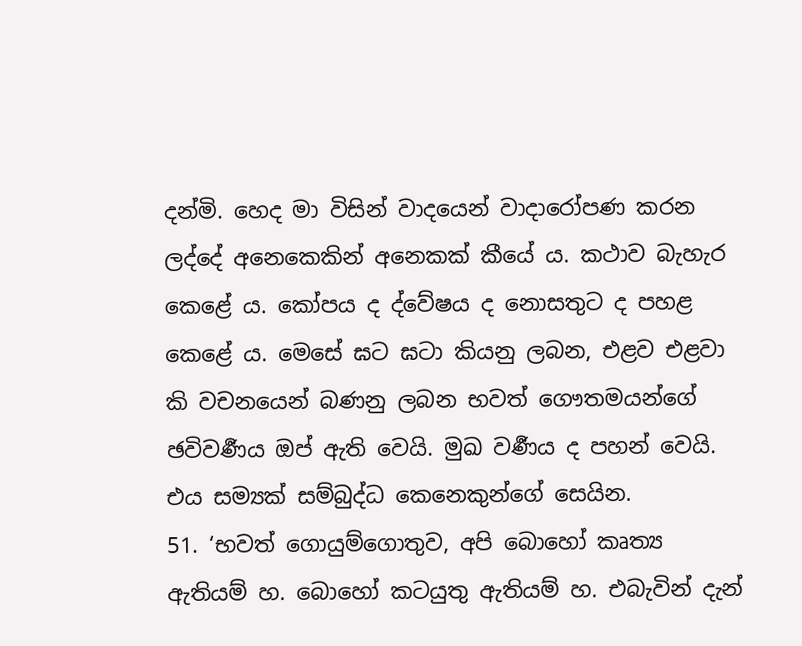දන්මි. හෙද මා විසින් වාදයෙන් වාදාරෝපණ කරන ලද්දේ අනෙකෙකින් අනෙකක් කීයේ ය. කථාව බැහැර කෙළේ ය. කෝපය ද ද්වේෂය ද නොසතුට ද පහළ කෙළේ ය. මෙසේ ඝට ඝටා කියනු ලබන, එළව එළවා කි වචනයෙන් බණනු ලබන භවත් ගෞතමයන්ගේ ඡවිවර්‍ණය ඔප් ඇති වෙයි. මුඛ වර්‍ණය ද පහන් වෙයි. එය සම්‍යක් සම්බුද්ධ කෙනෙකුන්ගේ සෙයින.
51. ‘භවත් ගොයුම්ගොතුව, අපි බොහෝ කෘත්‍ය ඇතියම් හ. බොහෝ කටයුතු ඇතියම් හ. එබැවින් දැන්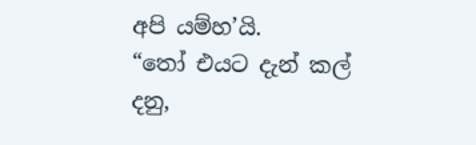අපි යම්හ’යි.
“තෝ එයට දැන් කල් දනු,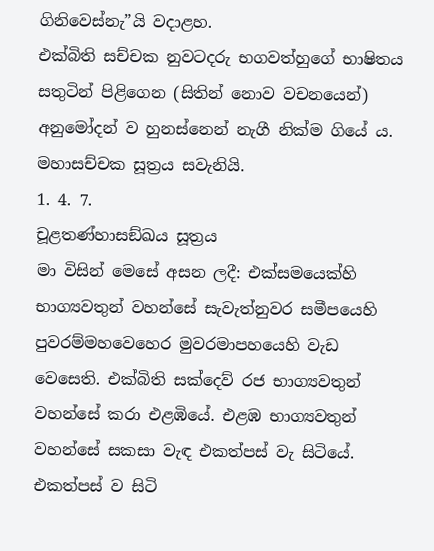ගිනිවෙස්නැ”යි වදාළහ.
එක්බිති සච්චක නුවටදරු භගවත්හුගේ භාෂිතය සතුටින් පිළිගෙන (සිතින් නොව වචනයෙන්) අනුමෝදන් ව හුනස්නෙන් නැගී නික්ම ගියේ ය.
මහාසච්චක සූත්‍රය සවැනියි.
1. 4. 7.
චූළතණ්හාසඞ්ඛය සූත්‍රය
මා විසින් මෙසේ අසන ලදී: එක්සමයෙක්හි භාග්‍යවතුන් වහන්සේ සැවැත්නුවර සමීපයෙහි පුවරම්මහවෙහෙර මුවරමාපහයෙහි වැඩ වෙසෙති. එක්බිති සක්දෙව් රජ භාග්‍යවතුන් වහන්සේ කරා එළඹියේ. එළඹ භාග්‍යවතුන් වහන්සේ සකසා වැඳ එකත්පස් වැ සිටියේ. එකත්පස් ව සිටි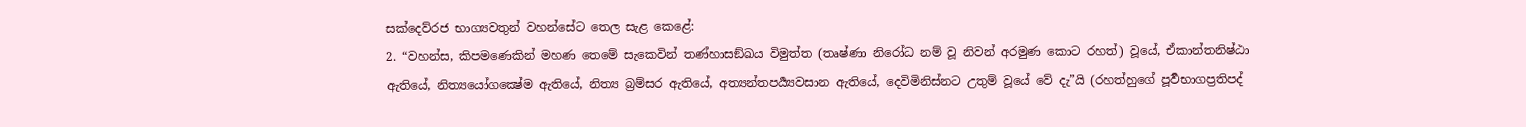සක්දෙව්රජ භාග්‍යවතුන් වහන්සේට තෙල සැළ කෙළේ:
2. “වහන්ස, කිපමණෙකින් මහණ තෙමේ සැකෙවින් තණ්හාසඞ්ඛය විමුත්ත (තෘෂ්ණා නිරෝධ නම් වූ නිවන් අරමුණ කොට රහත්) වූයේ, ඒකාන්තනිෂ්ඨා ඇතියේ, නිත්‍යයෝගක්‍ෂේම ඇතියේ, නිත්‍ය බ්‍රම්සර ඇතියේ, අත්‍යන්තපර්‍ය්‍යවසාන ඇතියේ, දෙවිමිනිස්නට උතුම් වූයේ වේ දැ”යි (රහත්හුගේ පූර්‍වභාගප්‍රතිපද්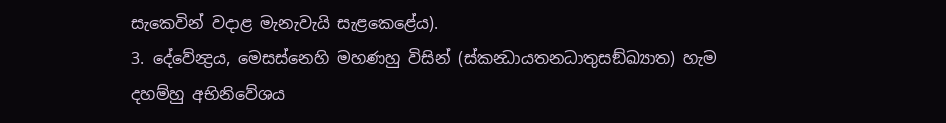සැකෙවින් වදාළ මැනැවැයි සැළකෙළේය).
3. දේවේන්‍ද්‍රය, මෙසස්නෙහි මහණහු විසින් (ස්කන්‍ධායතනධාතුසඞ්ඛ්‍යාත) හැම දහම්හු අභිනිවේශය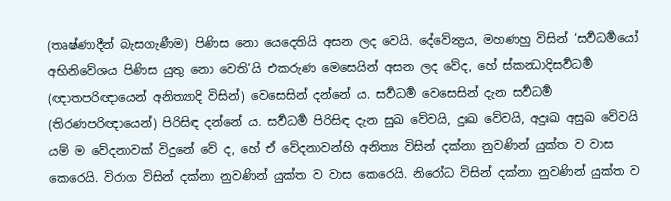(තෘෂ්ණාදීන් බැසගැණීම) පිණිස නො යෙදෙතියි අසන ලද වෙයි. දේවේන්‍ද්‍රය, මහණහු විසින් ‘සර්‍වධර්‍මයෝ අභිනිවේශය පිණිස යුතු නො වෙති’යි එකරුණ මෙසෙයින් අසන ලද වේද, හේ ස්කන්‍ධාදිසර්‍වධර්‍ම (ඥාතපරිඥායෙන් අනිත්‍යාදි විසින්) වෙසෙසින් දන්නේ ය. සර්‍වධර්‍ම වෙසෙසින් දැන සර්‍වධර්‍ම (තිරණපරිඥායෙන්) පිරිසිඳ දන්නේ ය. සර්‍වධර්‍ම පිරිසිඳ දැන සුඛ වේවයි, දුඃඛ වේවයි, අදුඃඛ අසුඛ වේවයි යම් ම වේදනාවක් විදුනේ වේ ද, හේ ඒ වේදනාවන්හි අනිත්‍ය විසින් දක්නා නුවණින් යුක්ත ව වාස කෙරෙයි. විරාග විසින් දක්නා නුවණින් යුක්ත ව වාස කෙරෙයි. නිරෝධ විසින් දක්නා නුවණින් යුක්ත ව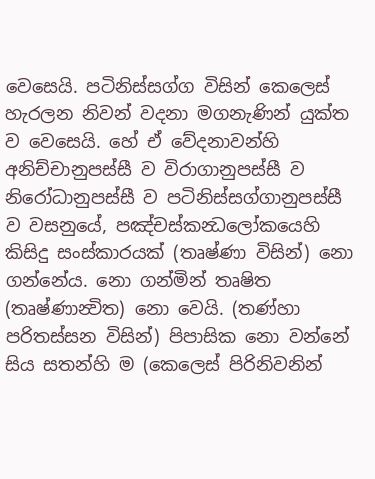වෙසෙයි. පටිනිස්සග්ග විසින් කෙලෙස් හැරලන නිවන් වදනා මගනැණින් යුක්ත ව වෙසෙයි. හේ ඒ වේදනාවන්හි අනිච්චානුපස්සී ව විරාගානුපස්සී ව නිරෝධානුපස්සී ව පටිනිස්සග්ගානුපස්සී ව වසනුයේ, පඤ්චස්කන්‍ධලෝකයෙහි කිසිදු සංස්කාරයක් (තෘෂ්ණා විසින්) නො ගන්නේය. නො ගන්මින් තෘෂිත (තෘෂ්ණාන්‍විත) නො වෙයි. (තණ්හා පරිතස්සන විසින්) පිපාසික නො වන්නේ සිය සතන්හි ම (කෙලෙස් පිරිනිවනින්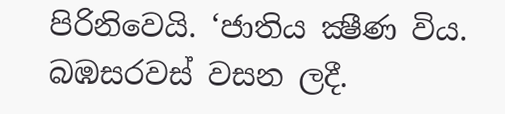පිරිනිවෙයි. ‘ජාතිය ක්‍ෂීණ විය. බඹසරවස් වසන ලදී.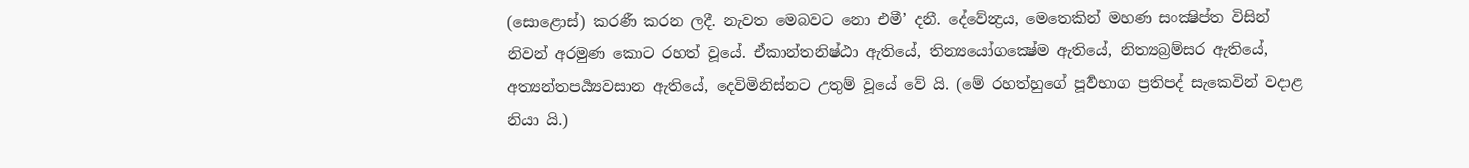(සොළොස්) කරණී කරන ලදී. නැවත මෙබවට නො එමී’ දනී. දේවේන්‍ද්‍රය, මෙතෙකින් මහණ සංක්‍ෂිප්ත විසින් නිවන් අරමුණ කොට රහත් වූයේ. ඒකාන්තනිෂ්ඨා ඇතියේ, තින්‍යයෝගක්‍ෂේම ඇතියේ, නිත්‍යබ්‍රම්සර ඇතියේ, අත්‍යන්තපර්‍ය්‍යවසාන ඇතියේ, දෙවිමිනිස්නට උතුම් වූයේ වේ යි. (මේ රහත්හුගේ පූර්‍වභාග ප්‍රතිපද් සැකෙවින් වදාළ නියා යි.)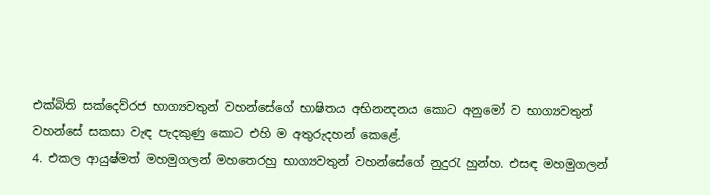එක්බිති සක්දෙව්රජ භාග්‍යවතුන් වහන්සේගේ භාෂිතය අභිනන්‍දනය කොට අනුමෝ ව භාග්‍යවතුන් වහන්සේ සකසා වැඳ පැදකුණු කොට එහි ම අතුරුදහන් කෙළේ.
4. එකල ආයුෂ්මත් මහමුගලන් මහතෙරහු භාග්‍යවතුන් වහන්සේගේ නුදුරැ හුන්හ. එසඳ මහමුගලන්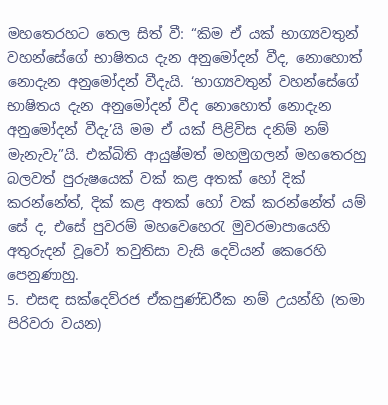මහතෙරහට තෙල සිත් වී: “කිම ඒ යක් භාග්‍යවතුන් වහන්සේගේ භාෂිතය දැන අනුමෝදන් වීද, නොහොත් නොදැන අනුමෝදන් වීදැයි. ‘භාග්‍යවතුන් වහන්සේගේ භාෂිතය දැන අනුමෝදන් වීද නොහොත් නොදැන අනුමෝදන් වීදැ’යි මම ඒ යක් පිළිවිස දනිම් නම් මැනැවැ”යි. එක්බිති ආයුෂ්මත් මහමුගලන් මහතෙරහු බලවත් පුරුෂයෙක් වක් කළ අතක් හෝ දික් කරන්නේත්, දික් කළ අතක් හෝ වක් කරන්නේත් යම් සේ ද, එසේ පුවරම් මහවෙහෙරැ මුවරමාපායෙහි අතුරුදන් වූවෝ තවුතිසා වැසි දෙවියන් කෙරෙහි පෙනුණාහු.
5. එසඳ සක්දෙව්රජ ඒකපුණ්ඩරීක නම් උයන්හි (තමා පිරිවරා වයන)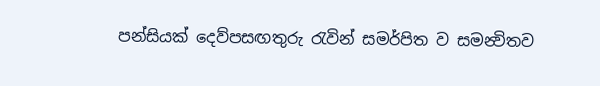පන්සියක් දෙව්පසඟතුරු රැවින් සමර්පිත ව සමන්‍විතව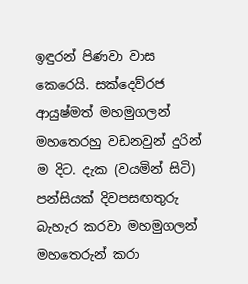ඉඳුරන් පිණවා වාස කෙරෙයි. සක්දෙව්රජ ආයුෂ්මත් මහමුගලන් මහතෙරහු වඩනවුන් දුරින් ම දිට. දැක (වයමින් සිටි) පන්සියක් දිවපසඟතුරු බැහැර කරවා මහමුගලන් මහතෙරුන් කරා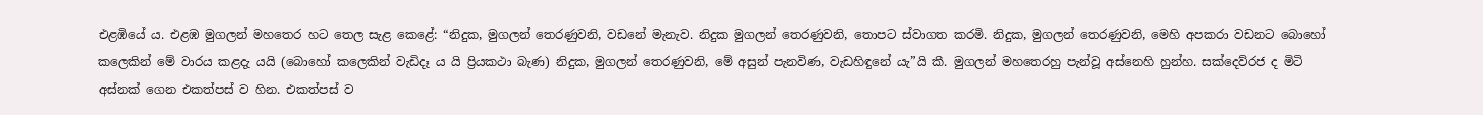එළඹියේ ය. එළඹ මුගලන් මහතෙර හට තෙල සැළ කෙළේ: “නිදුක, මුගලන් තෙරණුවනි, වඩනේ මැනැව. නිදුක මුගලන් තෙරණුවනි, තොපට ස්වාගත කරමි. නිදුක, මුගලන් තෙරණුවනි, මෙහි අපකරා වඩනට බොහෝ කලෙකින් මේ වාරය කළදැ යයි (බොහෝ කලෙකින් වැඩිදෑ ය යි ප්‍රියකථා බැණ) නිදුක, මුගලන් තෙරණුවනි, මේ අසුන් පැනවිණ, වැඩහිඳුනේ යැ”යි කී. මුගලන් මහතෙරහු පැන්වූ අස්නෙහි හුන්හ. සක්දෙව්රජ ද මිටි අස්නක් ගෙන එකත්පස් ව හින. එකත්පස් ව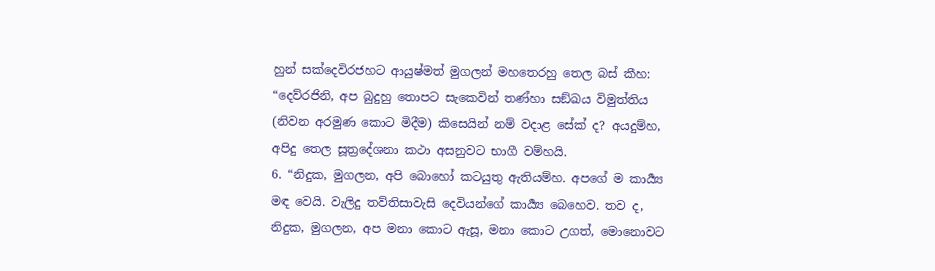හුන් සක්දෙවිරජහට ආයුෂ්මත් මුගලන් මහතෙරහු තෙල බස් කීහ: “දෙව්රජිනි, අප බුදුහු තොපට සැකෙවින් තණ්හා සඞ්ඛය විමුත්තිය (නිවන අරමුණ කොට මිදීම) කිසෙයින් නම් වදාළ සේක් ද? අයදුම්හ, අපිදු තෙල සූත්‍රදේශනා කථා අසනුවට භාගී වම්හයි.
6. “නිදුක, මුගලන, අපි බොහෝ කටයුතු ඇතියම්හ. අපගේ ම කාර්‍ය්‍ය මඳ වෙයි. වැලිදු තව්තිසාවැසි දෙවියන්ගේ කාර්‍ය්‍ය බෙහෙව. තව ද, නිදුක, මුගලන, අප මනා කොට ඇසූ, මනා කොට උගත්, මොනොවට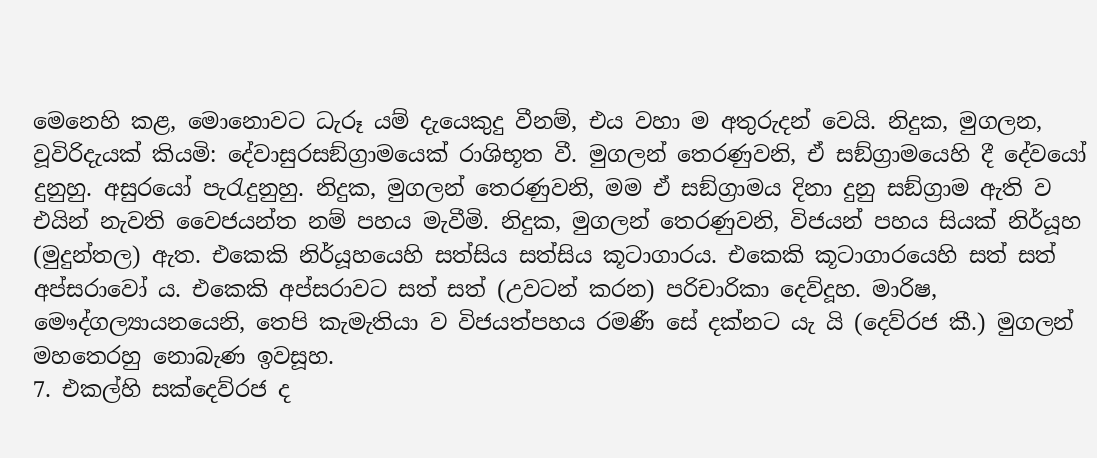මෙනෙහි කළ, මොනොවට ධැරූ යම් දැයෙකුදු වීනම්, එය වහා ම අතුරුදන් වෙයි. නිදුක, මුගලන, වූවිරිදැයක් කියමි: දේවාසුරසඞ්ග්‍රාමයෙක් රාශිභූත වී. මුගලන් තෙරණුවනි, ඒ සඞ්ග්‍රාමයෙහි දී දේවයෝ දුනුහු. අසුරයෝ පැරැදුනුහු. නිදුක, මුගලන් තෙරණුවනි, මම ඒ සඞ්ග්‍රාමය දිනා දුනු සඞ්ග්‍රාම ඇති ව එයින් නැවති වෛජයන්ත නම් පහය මැවීමි. නිදුක, මුගලන් තෙරණුවනි, විජයන් පහය සියක් නිර්යූහ (මුදුන්තල) ඇත. එකෙකි නිර්යූහයෙහි සත්සිය සත්සිය කූටාගාරය. එකෙකි කූටාගාරයෙහි සත් සත් අප්සරාවෝ ය. එකෙකි අප්සරාවට සත් සත් (උවටන් කරන) පරිචාරිකා දෙව්දූහ. මාරිෂ, මෞද්ගල්‍යායනයෙනි, තෙපි කැමැතියා ව විජයත්පහය රමණී සේ දක්නට යැ යි (දෙව්රජ කී.) මුගලන් මහතෙරහු නොබැණ ඉවසූහ.
7. එකල්හි සක්දෙව්රජ ද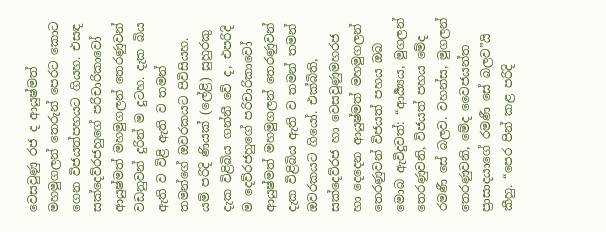වෙසවුණු රජ ද ආයුෂ්මත් මහමුගලන් තෙරුන් පෙරට කොට ගෙන විජයත්පහයට ගියහ. එසඳ සක්දෙව්රජහුගේ පරිචාරිකාවෝ ආයුෂ්මත් මහමුගලන් තෙරණුවන් වඩනුවන් දුරින් ම දුටහ. දැක බිය ඇති ව විළි ඇති ව තමන් තමන්ගේ ඔවරකයට පිවිසියහ. යම් පරිදි ණියක් (ලේළි) සුහුරකු දැක විළිබිය ගන්නී වේ ද, එපරිදි ම දෙව්රජහුගේ පරිචාරිකාවෝ ආයුෂ්මත් මහමුගලන් තෙරණුවන් දැක විළිබිය ඇති ව තමන් තමන් ඔවරකයට ගියෝ. එක්බිති, සක්දෙව්රජ හා වෙසවුණුමහරජ හා දෙදෙන ආයුෂ්මත් මහමුගලන් තෙරණුවන් විජයත් පහය ඔබ මොබ ඇවිදුවත්: “ආර්‍ය්‍යය, මුගලන් තෙරණුවනි, විජයත් පහය මේද රමණී සේ බලව. වහන්ස, මුගලන් තෙරණුවනි, මේද වෛජයන්ත ප්‍රාසාදයාගේ රමණී සේ බලව”යි කීහු. “පෙර පින් කළ පරිදි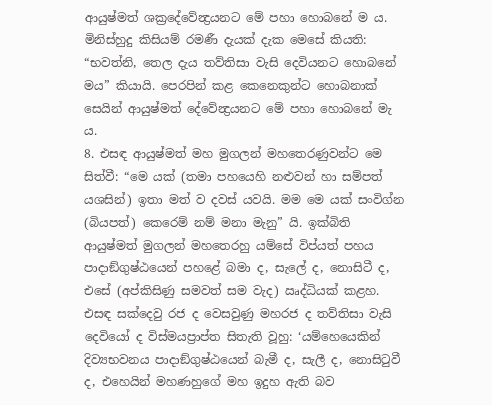ආයුෂ්මත් ශක්‍රදේවේන්‍ද්‍රයනට මේ පහා හොබනේ ම ය. මිනිස්හුදු කිසියම් රමණී දැයක් දැක මෙසේ කියති: “භවත්නි, තෙල දැය තව්තිසා වැසි දෙවියනට හොබනේ මය” කියායි. පෙරපින් කළ කෙනෙකුන්ට හොබනාක් සෙයින් ආයුෂ්මත් දේවේන්‍ද්‍රයනට මේ පහා හොබනේ මැ ය.
8. එසඳ ආයුෂ්මත් මහ මුගලන් මහතෙරණුවන්ට මෙ සිත්වී: “මෙ යක් (තමා පහයෙහි නළුවන් හා සම්පත් යශසින්) ඉතා මත් ව දවස් යවයි. මම මෙ යක් සංවිග්න (බියපත්) කෙරෙම් නම් මනා මැනු” යි. ඉක්බිති ආයුෂ්මත් මුගලන් මහතෙරහු යම්සේ විප්යත් පහය පාදාඞ්ගුෂ්ඨයෙන් පහළේ බමා ද, සැලේ ද, නොසිටී ද, එසේ (අප්කිසිණු සමවත් සම වැද) ඍද්ධියක් කළහ. එසඳ සක්දෙවු රජ ද වෙසවුණු මහරජ ද තව්තිසා වැසි දෙවියෝ ද විස්මයප්‍රාප්ත සිතැති වූහු: ‘යම්හෙයෙකින් දිව්‍යභවනය පාදාඞ්ගුෂ්ඨයෙන් බැමී ද, සැලී ද, නොසිටුවී ද, එහෙයින් මහණහුගේ මහ ඉදුහ ඇති බව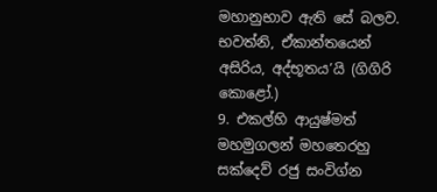මහානුභාව ඇති සේ බලව. භවත්නි, ඒකාන්තයෙන් අසිරිය, අද්භූතය’යි (ගිගිරි කොළෝ.)
9. එකල්හි ආයුෂ්මත් මහමුගලන් මහතෙරහු සක්දෙව් රජු සංවිග්න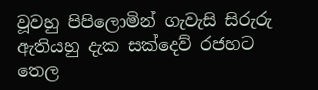වූවහු පිපිලොමින් ගැවැසි සිරුරු ඇතියහු දැක සක්දෙව් රජහට තෙල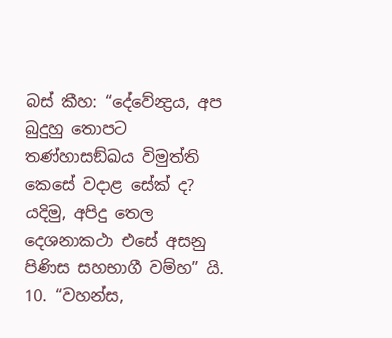බස් කීහ: “දේවේන්‍ද්‍රය, අප බුදුහු තොපට තණ්හාසඞ්ඛය විමුත්ති කෙසේ වදාළ සේක් ද? යදිමු, අපිදු තෙල දෙශනාකථා එසේ අසනු පිණිස සහභාගී වම්හ” යි.
10. “වහන්ස,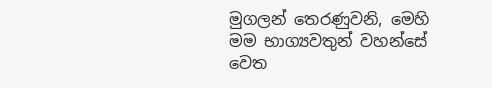මුගලන් තෙරණුවනි, මෙහි මම භාග්‍යවතුන් වහන්සේ වෙත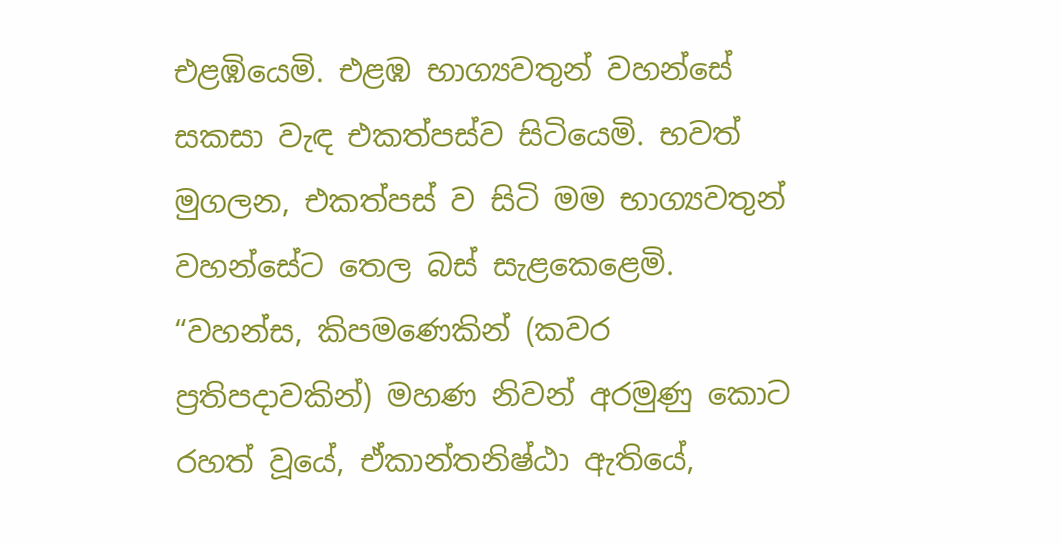එළඹියෙමි. එළඹ භාග්‍යවතුන් වහන්සේ සකසා වැඳ එකත්පස්ව සිටියෙමි. භවත් මුගලන, එකත්පස් ව සිටි මම භාග්‍යවතුන් වහන්සේට තෙල බස් සැළකෙළෙමි. “වහන්ස, කිපමණෙකින් (කවර ප්‍රතිපදාවකින්) මහණ නිවන් අරමුණු කොට රහත් වූයේ, ඒකාන්තනිෂ්ඨා ඇතියේ,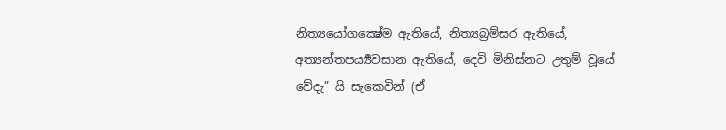නිත්‍යයෝගක්‍ෂේම ඇතියේ, නිත්‍යබ්‍රම්සර ඇතියේ, අත්‍යන්තපර්‍ය්‍යවසාන ඇතියේ, දෙවි මිනිස්නට උතුම් වූයේ වේදැ” යි සැකෙවින් (ඒ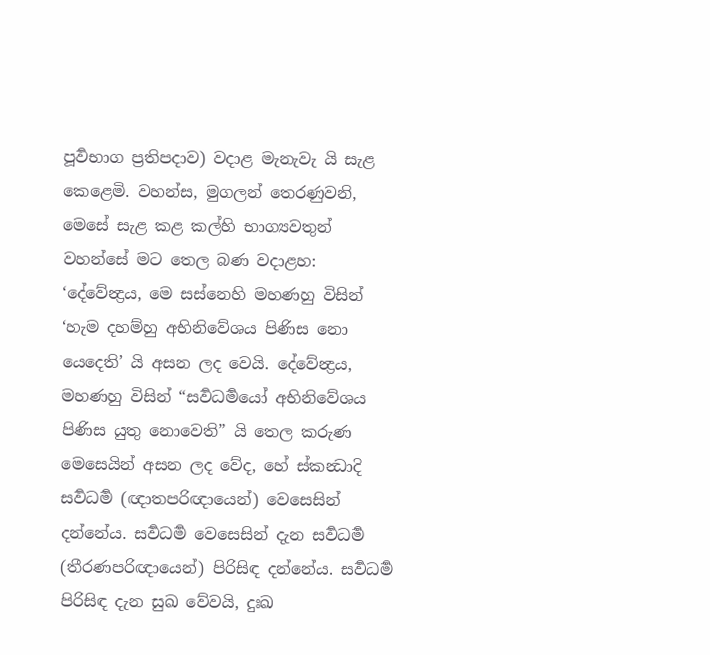පූර්‍වභාග ප්‍රතිපදාව) වදාළ මැනැවැ යි සැළ කෙළෙමි. වහන්ස, මුගලන් තෙරණුවනි, මෙසේ සැළ කළ කල්හි භාග්‍යවතුන් වහන්සේ මට තෙල බණ වදාළහ:
‘දේවේන්‍ද්‍රය, මෙ සස්නෙහි මහණහු විසින් ‘හැම දහම්හු අභිනිවේශය පිණිස නො යෙදෙති’ යි අසන ලද වෙයි. දේවේන්‍ද්‍රය, මහණහු විසින් “සර්‍වධර්‍මයෝ අභිනිවේශය පිණිස යුතු නොවෙති” යි තෙල කරුණ මෙසෙයින් අසන ලද වේද, හේ ස්කන්‍ධාදි සර්‍වධර්‍ම (ඥාතපරිඥායෙන්) වෙසෙසින් දන්නේය. සර්‍වධර්‍ම වෙසෙසින් දැන සර්‍වධර්‍ම (තීරණපරිඥායෙන්) පිරිසිඳ දන්නේය. සර්‍වධර්‍ම පිරිසිඳ දැන සුඛ වේවයි, දුඃඛ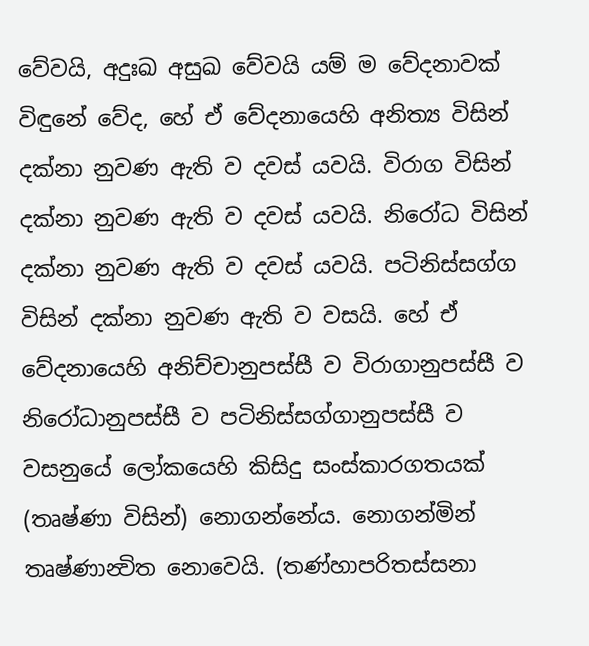වේවයි, අදුඃඛ අසුඛ වේවයි යම් ම වේදනාවක් විඳුනේ වේද, හේ ඒ වේදනායෙහි අනිත්‍ය විසින් දක්නා නුවණ ඇති ව දවස් යවයි. විරාග විසින් දක්නා නුවණ ඇති ව දවස් යවයි. නිරෝධ විසින් දක්නා නුවණ ඇති ව දවස් යවයි. පටිනිස්සග්ග විසින් දක්නා නුවණ ඇති ව වසයි. හේ ඒ වේදනායෙහි අනිච්චානුපස්සී ව විරාගානුපස්සී ව නිරෝධානුපස්සී ව පටිනිස්සග්ගානුපස්සී ව වසනුයේ ලෝකයෙහි කිසිදු සංස්කාරගතයක් (තෘෂ්ණා විසින්) නොගන්නේය. නොගන්මින් තෘෂ්ණාන්‍විත නොවෙයි. (තණ්හාපරිතස්සනා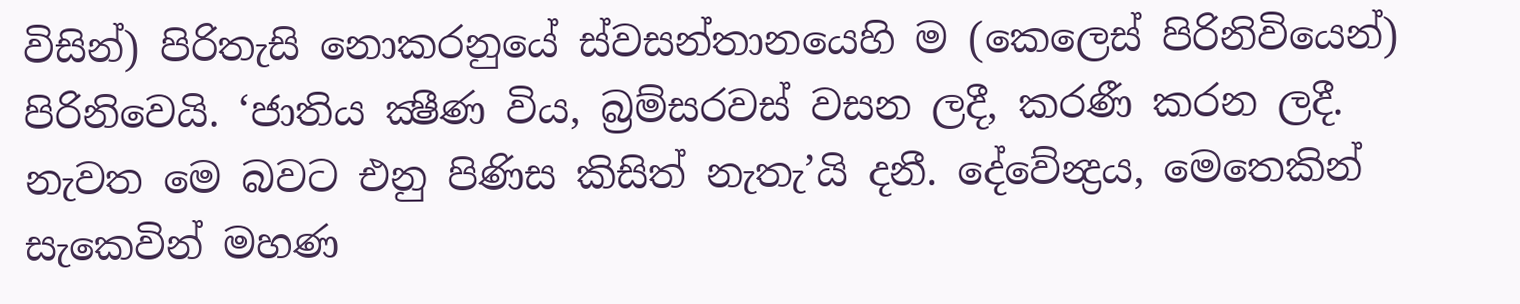විසින්) පිරිතැසි නොකරනුයේ ස්වසන්තානයෙහි ම (කෙලෙස් පිරිනිවියෙන්) පිරිනිවෙයි. ‘ජාතිය ක්‍ෂීණ විය, බ්‍රම්සරවස් වසන ලදී, කරණී කරන ලදී. නැවත මෙ බවට එනු පිණිස කිසිත් නැතැ’යි දනී. දේවේන්‍ද්‍රය, මෙතෙකින් සැකෙවින් මහණ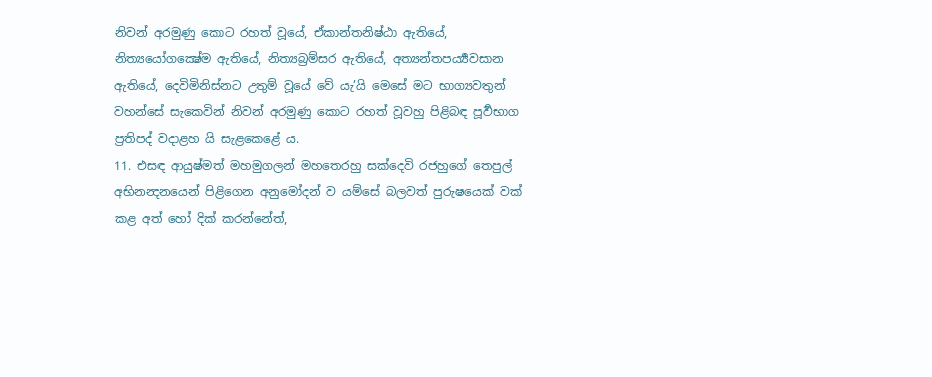නිවන් අරමුණු කොට රහත් වූයේ, ඒකාන්තනිෂ්ඨා ඇතියේ, නිත්‍යයෝගක්‍ෂේම ඇතියේ, නිත්‍යබ්‍රම්සර ඇතියේ, අත්‍යන්තපර්‍ය්‍යවසාන ඇතියේ, දෙවිමිනිස්නට උතුම් වූයේ වේ යැ’යි මෙසේ මට භාග්‍යවතුන් වහන්සේ සැකෙවින් නිවන් අරමුණු කොට රහත් වූවහු පිළිබඳ පූර්‍වභාග ප්‍රතිපද් වදාළහ යි සැළකෙළේ ය.
11. එසඳ ආයුෂ්මත් මහමුගලන් මහතෙරහු සක්දෙවි රජහුගේ තෙපුල් අභිනන්‍දනයෙන් පිළිගෙන අනුමෝදන් ව යම්සේ බලවත් පුරුෂයෙක් වක් කළ අත් හෝ දික් කරන්නේත්,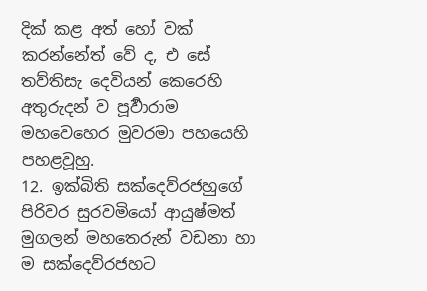දික් කළ අත් හෝ වක් කරන්නේත් වේ ද, එ සේ තව්තිසැ දෙවියන් කෙරෙහි අතුරුදන් ව පූර්‍වාරාම මහවෙහෙර මුවරමා පහයෙහි පහළවූහු.
12. ඉක්බිති සක්දෙව්රජහුගේ පිරිවර සුරවමියෝ ආයුෂ්මත් මුගලන් මහතෙරුන් වඩනා හා ම සක්දෙව්රජහට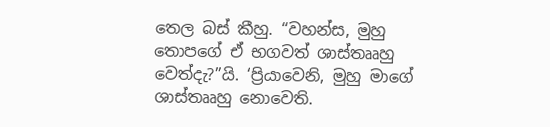තෙල බස් කීහු. “වහන්ස, මුහු තොපගේ ඒ භගවත් ශාස්තෲහු වෙත්දැ?”යි. ‘ප්‍රියාවෙනි, මුහු මාගේ ශාස්තෲහු නොවෙති.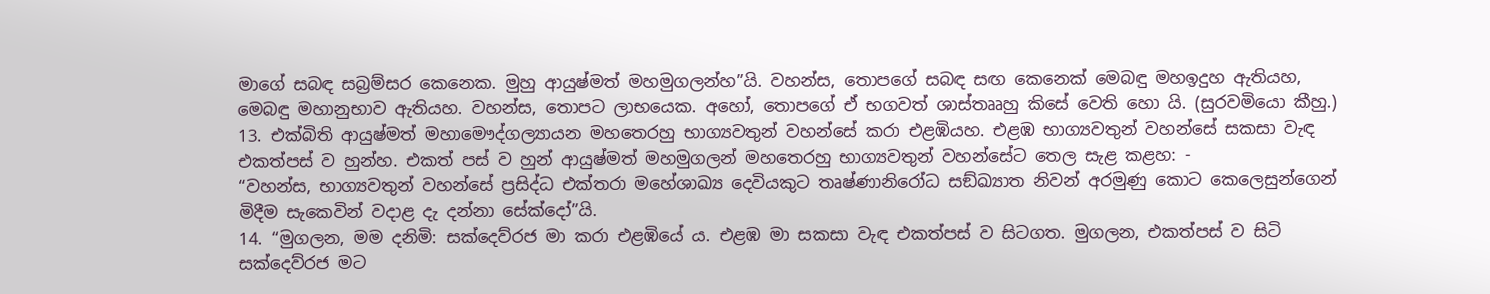මාගේ සබඳ සබ්‍රම්සර කෙනෙක. මුහු ආයුෂ්මත් මහමුගලන්හ”යි. වහන්ස, තොපගේ සබඳ සඟ කෙනෙක් මෙබඳු මහඉදුහ ඇතියහ, මෙබඳු මහානුභාව ඇතියහ. වහන්ස, තොපට ලාභයෙක. අහෝ, තොපගේ ඒ භගවත් ශාස්තෲහු කිසේ වෙති හො යි. (සුරවමියො කීහු.)
13. එක්බිති ආයුෂ්මත් මහාමෞද්ගල්‍යායන මහතෙරහු භාග්‍යවතුන් වහන්සේ කරා එළඹියහ. එළඹ භාග්‍යවතුන් වහන්සේ සකසා වැඳ එකත්පස් ව හුන්හ. එකත් පස් ව හුන් ආයුෂ්මත් මහමුගලන් මහතෙරහු භාග්‍යවතුන් වහන්සේට තෙල සැළ කළහ: -
“වහන්ස, භාග්‍යවතුන් වහන්සේ ප්‍රසිද්ධ එක්තරා මහේශාඛ්‍ය දෙවියකුට තෘෂ්ණානිරෝධ සඞ්ඛ්‍යාත නිවන් අරමුණු කොට කෙලෙසුන්ගෙන් මිදීම සැකෙවින් වදාළ දැ දන්නා සේක්දෝ”යි.
14. “මුගලන, මම දනිමි: සක්දෙව්රජ මා කරා එළඹියේ ය. එළඹ මා සකසා වැඳ එකත්පස් ව සිටගත. මුගලන, එකත්පස් ව සිටි සක්දෙව්රජ මට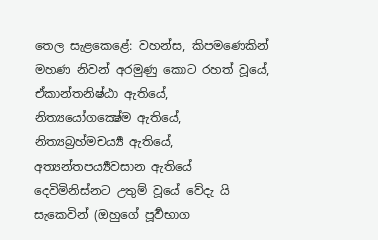තෙල සැළකෙළේ: වහන්ස, කිපමණෙකින් මහණ නිවන් අරමුණු කොට රහත් වූයේ, ඒකාන්තනිෂ්ඨා ඇතියේ, නිත්‍යයෝගක්‍ෂේම ඇතියේ, නිත්‍යබ්‍රහ්මචර්‍ය්‍ය ඇතියේ, අත්‍යන්තපර්‍ය්‍යවසාන ඇතියේ දෙවිමිනිස්නට උතුම් වූයේ වේදැ යි සැකෙවින් (ඔහුගේ පූර්‍වභාග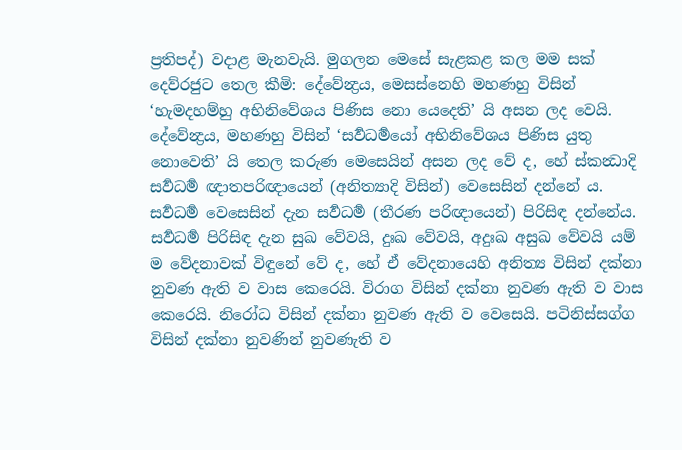ප්‍රතිපද්) වදාළ මැනවැයි. මුගලන මෙසේ සැළකළ කල මම සක් දෙව්රජුට තෙල කීමි: දේවේන්‍ද්‍රය, මෙසස්නෙහි මහණහු විසින් ‘හැමදහම්හු අභිනිවේශය පිණිස නො යෙදෙති’ යි අසන ලද වෙයි. දේවේන්‍ද්‍රය, මහණහු විසින් ‘සර්‍වධර්‍මයෝ අභිනිවේශය පිණිස යුතු නොවෙති’ යි තෙල කරුණ මෙසෙයින් අසන ලද වේ ද, හේ ස්කන්‍ධාදි සර්‍වධර්‍ම ඥාතපරිඥායෙන් (අනිත්‍යාදි විසින්) වෙසෙසින් දන්නේ ය. සර්‍වධර්‍ම වෙසෙසින් දැන සර්‍වධර්‍ම (තීරණ පරිඥායෙන්) පිරිසිඳ දන්නේය. සර්‍වධර්‍ම පිරිසිඳ දැන සුඛ වේවයි, දුඃඛ වේවයි, අදුඃඛ අසුඛ වේවයි යම් ම වේදනාවක් විඳුනේ වේ ද, හේ ඒ වේදනායෙහි අනිත්‍ය විසින් දක්නා නුවණ ඇති ව වාස කෙරෙයි. විරාග විසින් දක්නා නුවණ ඇති ව වාස කෙරෙයි. නිරෝධ විසින් දක්නා නුවණ ඇති ව වෙසෙයි. පටිනිස්සග්ග විසින් දක්නා නුවණින් නුවණැති ව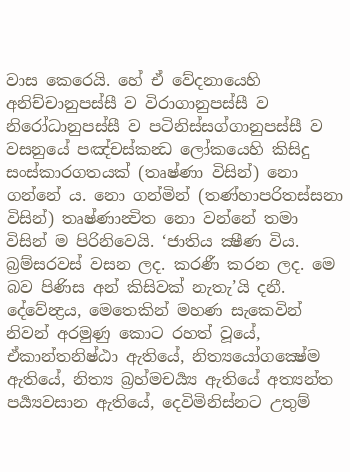වාස කෙරෙයි. හේ ඒ වේදනායෙහි අනිච්චානුපස්සී ව විරාගානුපස්සී ව නිරෝධානුපස්සී ව පටිනිස්සග්ගානුපස්සී ව වසනුයේ පඤ්චස්කන්‍ධ ලෝකයෙහි කිසිදු සංස්කාරගතයක් (තෘෂ්ණා විසින්) නො ගන්නේ ය. නො ගන්මින් (තණ්හාපරිතස්සනා විසින්) තෘෂ්ණාන්‍විත නො වන්නේ තමා විසින් ම පිරිනිවෙයි. ‘ජාතිය ක්‍ෂීණ විය. බ්‍රම්සරවස් වසන ලද. කරණී කරන ලද. මෙ බව පිණිස අන් කිසිවක් නැතැ’යි දනී. දේවේන්‍ද්‍රය, මෙතෙකින් මහණ සැකෙවින් නිවන් අරමුණු කොට රහත් වූයේ, ඒකාන්තනිෂ්ඨා ඇතියේ, නිත්‍යයෝගක්‍ෂේම ඇතියේ, නිත්‍ය බ්‍රහ්මචර්‍ය්‍ය ඇතියේ අත්‍යන්ත පර්‍ය්‍යවසාන ඇතියේ, දෙවිමිනිස්නට උතුම්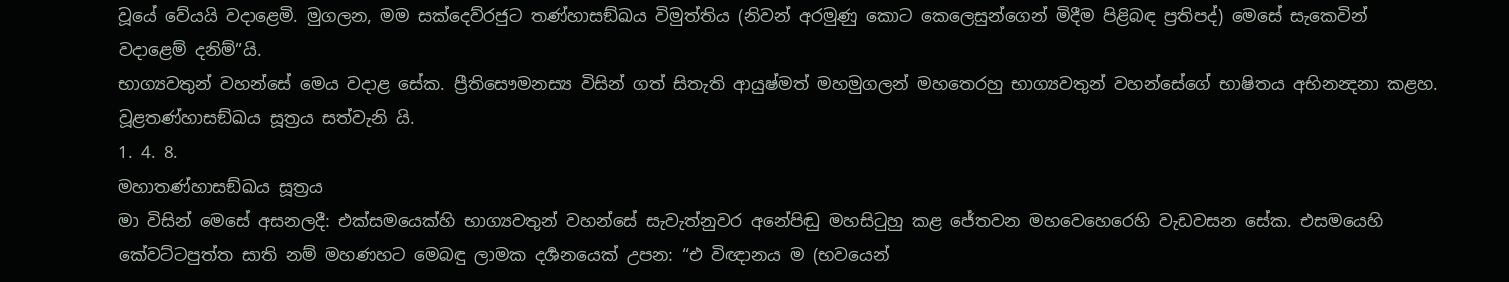වූයේ වේයයි වදාළෙමි. මුගලන, මම සක්දෙව්රජුට තණ්හාසඞ්ඛය විමුත්තිය (නිවන් අරමුණු කොට කෙලෙසුන්ගෙන් මිදීම පිළිබඳ ප්‍රතිපද්) මෙසේ සැකෙවින් වදාළෙම් දනිම්”යි.
භාග්‍යවතුන් වහන්සේ මෙය වදාළ සේක. ප්‍රීතිසෞමනස්‍ය විසින් ගත් සිතැති ආයුෂ්මත් මහමුගලන් මහතෙරහු භාග්‍යවතුන් වහන්සේගේ භාෂිතය අභිනන්‍දනා කළහ.
වූළතණ්හාසඞ්ඛය සූත්‍රය සත්වැනි යි.
1. 4. 8.
මහාතණ්හාසඞ්ඛය සූත්‍රය
මා විසින් මෙසේ අසනලදී: එක්සමයෙක්හි භාග්‍යවතුන් වහන්සේ සැවැත්නුවර අනේපිඬු මහසිටුහු කළ ජේතවන මහවෙහෙරෙහි වැඩවසන සේක. එසමයෙහි කේවට්ටපුත්ත සාති නම් මහණහට මෙබඳු ලාමක දර්‍ශනයෙක් උපන: “එ විඥානය ම (භවයෙන්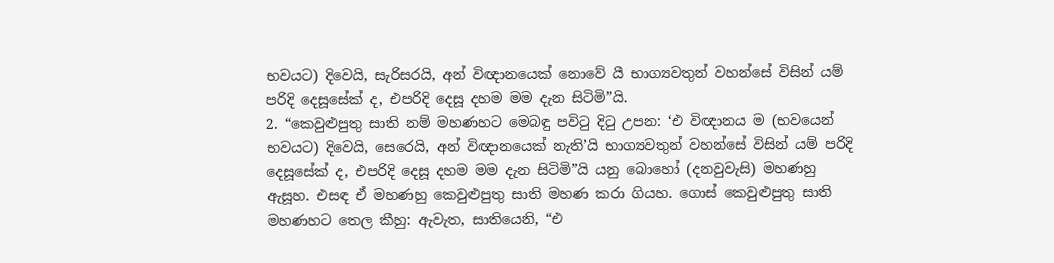භවයට) දිවෙයි, සැරිසරයි, අන් විඥානයෙක් නොවේ යී භාග්‍යවතුන් වහන්සේ විසින් යම් පරිදි දෙසූසේක් ද, එපරිදි දෙසූ දහම මම දැන සිටිමි”යි.
2. “කෙවුළුපුතු සාති නම් මහණහට මෙබඳු පවිටු දිටු උපන: ‘එ විඥානය ම (භවයෙන් භවයට) දිවෙයි, සෙරෙයි, අන් විඥානයෙක් නැති’යි භාග්‍යවතුන් වහන්සේ විසින් යම් පරිදි දෙසූසේක් ද, එපරිදි දෙසූ දහම මම දැන සිටිමි”යි යනු බොහෝ (දනවුවැසි) මහණහු ඇසූහ. එසඳ ඒ මහණහු කෙවුළුපුතු සාති මහණ කරා ගියහ. ගොස් කෙවුළුපුතු සාති මහණහට තෙල කීහු: ඇවැත, සාතියෙනි, “එ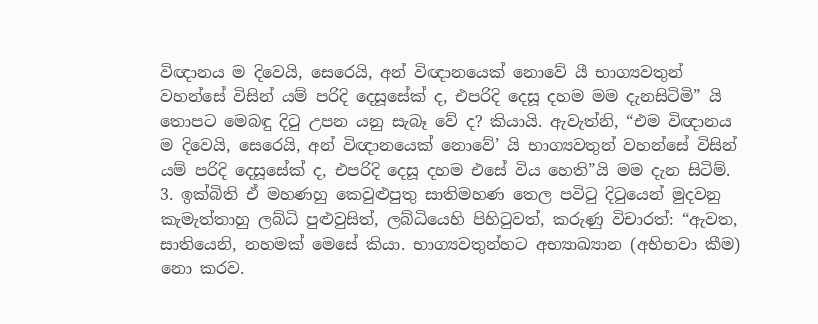විඥානය ම දිවෙයි, සෙරෙයි, අන් විඥානයෙක් නොවේ යී භාග්‍යවතුන් වහන්සේ විසින් යම් පරිදි දෙසූසේක් ද, එපරිදි දෙසූ දහම මම දැනසිටිමි” යි තොපට මෙබඳු දිටු උපන යනු සැබෑ වේ ද? කියායි. ඇවැත්නි, “එම විඥානය ම දිවෙයි, සෙරෙයි, අන් විඥානයෙක් නොවේ’ යි භාග්‍යවතුන් වහන්සේ විසින් යම් පරිදි දෙසූසේක් ද, එපරිදි දෙසූ දහම එසේ විය හෙති”යි මම දැන සිටිම්.
3. ඉක්බිති ඒ මහණහු කෙවුළුපුතු සාතිමහණ තෙල පවිටු දිටුයෙන් මුදවනු කැමැත්තාහු ලබ්ධි පුළුවුසිත්, ලබ්ධියෙහි පිහිටුවත්, කරුණු විචාරත්: “ඇවත, සාතියෙනි, නහමක් මෙසේ කියා. භාග්‍යවතුන්හට අභ්‍යාඛ්‍යාන (අභිභවා කීම) නො කරව.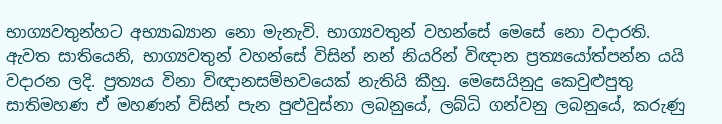භාග්‍යවතුන්හට අභ්‍යාඛ්‍යාන නො මැනැවි. භාග්‍යවතුන් වහන්සේ මෙසේ නො වදාරති. ඇවත සාතියෙනි, භාග්‍යවතුන් වහන්සේ විසින් නන් නියරින් විඥාන ප්‍රත්‍යයෝත්පන්න යයි වදාරන ලදි. ප්‍රත්‍යය විනා විඥානසම්භවයෙක් නැතියි කීහු. මෙසෙයිනුදු කෙවුළුපුතු සාතිමහණ ඒ මහණන් විසින් පැන පුළුවුස්නා ලබනුයේ, ලබ්ධි ගන්වනු ලබනුයේ, කරුණු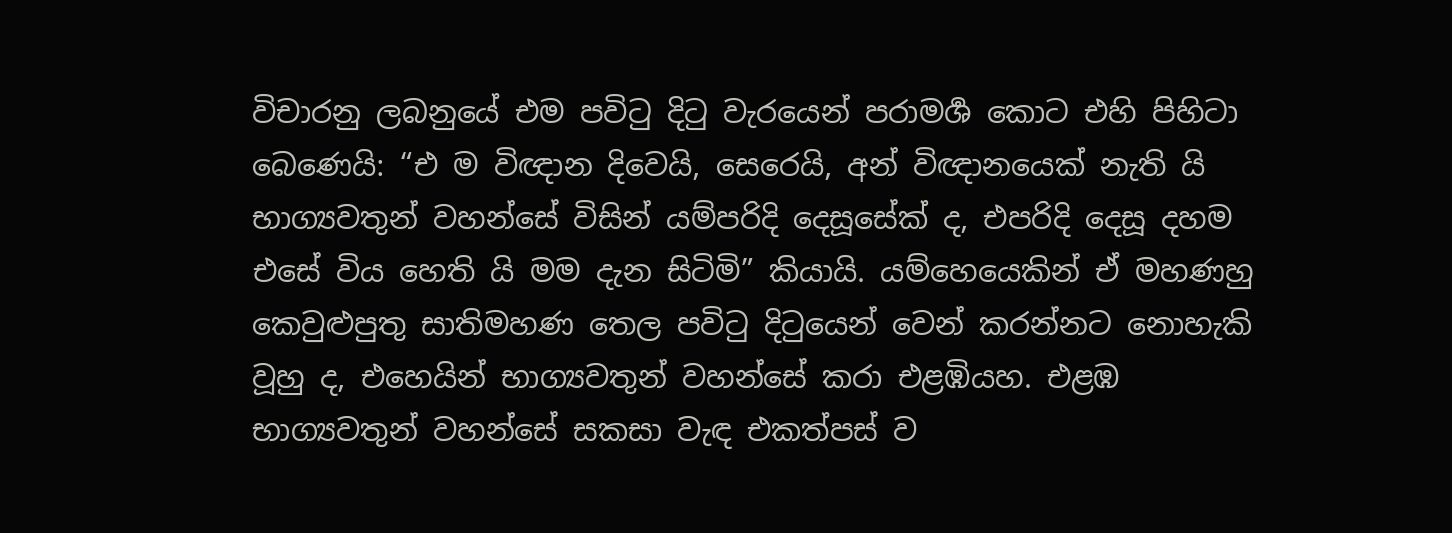විචාරනු ලබනුයේ එම පවිටු දිටු වැරයෙන් පරාමර්‍ශ කොට එහි පිහිටා බෙණෙයි: “එ ම විඥාන දිවෙයි, සෙරෙයි, අන් විඥානයෙක් නැති යි භාග්‍යවතුන් වහන්සේ විසින් යම්පරිදි දෙසූසේක් ද, එපරිදි දෙසූ දහම එසේ විය හෙති යි මම දැන සිටිමි” කියායි. යම්හෙයෙකින් ඒ මහණහු කෙවුළුපුතු සාතිමහණ තෙල පවිටු දිටුයෙන් වෙන් කරන්නට නොහැකි වූහු ද, එහෙයින් භාග්‍යවතුන් වහන්සේ කරා එළඹියහ. එළඹ භාග්‍යවතුන් වහන්සේ සකසා වැඳ එකත්පස් ව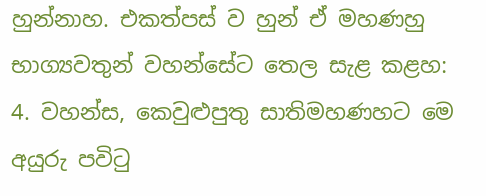හුන්නාහ. එකත්පස් ව හුන් ඒ මහණහු භාග්‍යවතුන් වහන්සේට තෙල සැළ කළහ:
4. වහන්ස, කෙවුළුපුතු සාතිමහණහට මෙ අයුරු පවිටු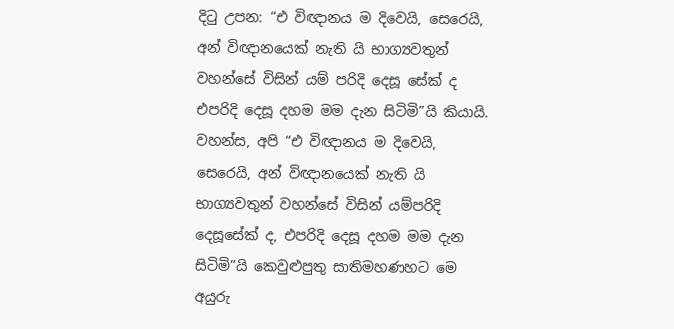දිටු උපන: “එ විඥානය ම දිවෙයි, සෙරෙයි, අන් විඥානයෙක් නැති යි භාග්‍යවතුන් වහන්සේ විසින් යම් පරිදි දෙසූ සේක් ද එපරිදි දෙසූ දහම මම දැන සිටිමි”යි කියායි. වහන්ස, අපි “එ විඥානය ම දිවෙයි, සෙරෙයි, අන් විඥානයෙක් නැති යි භාග්‍යවතුන් වහන්සේ විසින් යම්පරිදි දෙසූසේක් ද, එපරිදි දෙසූ දහම මම දැන සිටිමි”යි කෙවුළුපුතු සාතිමහණහට මෙ අයුරු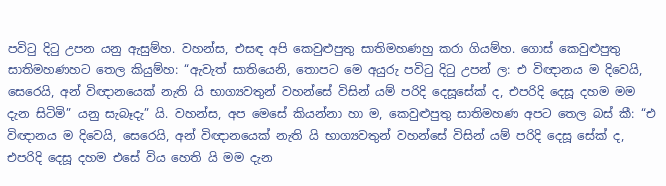පවිටු දිටු උපන යනු ඇසුම්හ. වහන්ස, එසඳ අපි කෙවුළුපුතු සාතිමහණහු කරා ගියම්හ. ගොස් කෙවුළුපුතු සාතිමහණහට තෙල කියුම්හ: “ඇවැත් සාතියෙනි, තොපට මෙ අයුරු පවිටු දිටු උපන් ල: එ විඥානය ම දිවෙයි, සෙරෙයි, අන් විඥානයෙක් නැති යි භාග්‍යවතුන් වහන්සේ විසින් යම් පරිදි දෙසූසේක් ද, එපරිදි දෙසූ දහම මම දැන සිටිමි” යනු සැබෑදැ” යි. වහන්ස, අප මෙසේ කියන්නා හා ම, කෙවුළුපුතු සාතිමහණ අපට තෙල බස් කී: “එ විඥානය ම දිවෙයි, සෙරෙයි, අන් විඥානයෙක් නැති යි භාග්‍යවතුන් වහන්සේ විසින් යම් පරිදි දෙසූ සේක් ද, එපරිදි දෙසූ දහම එසේ විය හෙති යි මම දැන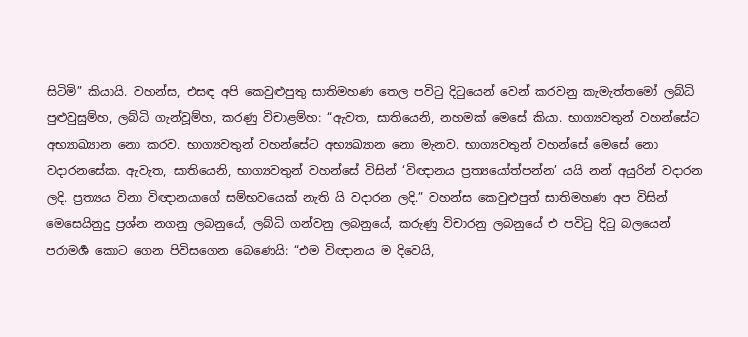සිටිමි” කියායි. වහන්ස, එසඳ අපි කෙවුළුපුතු සාතිමහණ තෙල පවිටු දිටුයෙන් වෙන් කරවනු කැමැත්තමෝ ලබ්ධි පුළුවුසුම්හ, ලබ්ධි ගැන්වූම්හ, කරණු විචාළම්හ: “ඇවත, සාතියෙනි, නහමක් මෙසේ කියා. භාග්‍යවතුන් වහන්සේට අභ්‍යාඛ්‍යාන නො කරව. භාග්‍යවතුන් වහන්සේට අභ්‍යඛ්‍යාන නො මැනව. භාග්‍යවතුන් වහන්සේ මෙසේ නො වදාරනසේක. ඇවැත, සාතියෙනි, භාග්‍යවතුන් වහන්සේ විසින් ‘විඥානය ප්‍රත්‍යයෝත්පන්න’ යයි නන් අයුරින් වදාරන ලදි. ප්‍රත්‍යය විනා විඥානයාගේ සම්භවයෙක් නැති යි වදාරන ලදි.” වහන්ස කෙවුළුපුත් සාතිමහණ අප විසින් මෙසෙයිනුදු ප්‍රශ්න නගනු ලබනුයේ, ලබ්ධි ගන්වනු ලබනුයේ, කරුණු විචාරනු ලබනුයේ එ පවිටු දිටු බලයෙන් පරාමර්‍ශ කොට ගෙන පිවිසගෙන බෙණෙයි: “එම විඥානය ම දිවෙයි,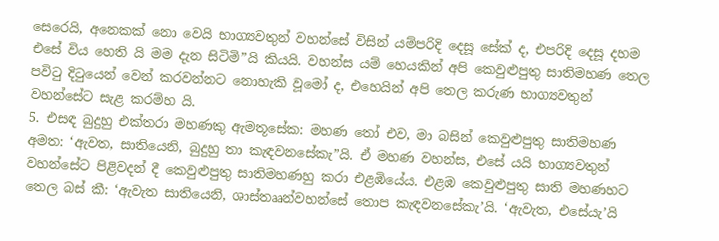සෙරෙයි, අනෙකක් නො වෙයි භාග්‍යවතුන් වහන්සේ විසින් යම්පරිදි දෙසූ සේක් ද, එපරිදි දෙසූ දහම එසේ විය හෙති යි මම දැන සිටිමි”යි කියයි. වහන්ස යම් හෙයකින් අපි කෙවුළුපුතු සාතිමහණ තෙල පවිටු දිටුයෙන් වෙන් කරවන්නට නොහැකි වූමෝ ද, එහෙයින් අපි තෙල කරුණ භාග්‍යවතුන් වහන්සේට සැළ කරම්හ යි.
5. එසඳ බුදුහු එක්තරා මහණකු ඇමතූසේක: මහණ තෝ එව, මා බසින් කෙවුළුපුතු සාතිමහණ අමත: ‘ඇවත, සාතියෙනි, බුදුහු තා කැඳවනසේකැ”යි. ඒ මහණ වහන්ස, එසේ යයි භාග්‍යවතුන් වහන්සේට පිළිවදන් දී කෙවුළුපුතු සාතිමහණහු කරා එළඹියේය. එළඹ කෙවුළුපුතු සාති මහණහට තෙල බස් කී: ‘ඇවැත සාතියෙනි, ශාස්තෲන්වහන්සේ තොප කැඳවනසේකැ’යි. ‘ඇවැත, එසේයැ’යි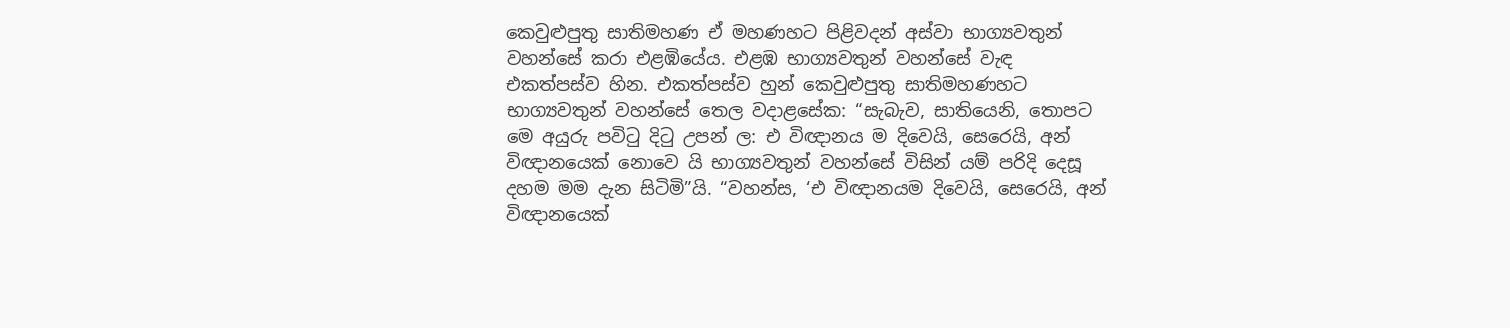කෙවුළුපුතු සාතිමහණ ඒ මහණහට පිළිවදන් අස්වා භාග්‍යවතුන් වහන්සේ කරා එළඹියේය. එළඹ භාග්‍යවතුන් වහන්සේ වැඳ එකත්පස්ව හින. එකත්පස්ව හුන් කෙවුළුපුතු සාතිමහණහට භාග්‍යවතුන් වහන්සේ තෙල වදාළසේක: “සැබැව, සාතියෙනි, තොපට මෙ අයුරු පවිටු දිටු උපන් ල: එ විඥානය ම දිවෙයි, සෙරෙයි, අන් විඥානයෙක් නොවෙ යි භාග්‍යවතුන් වහන්සේ විසින් යම් පරිදි දෙසූ දහම මම දැන සිටිමි”යි. “වහන්ස, ‘එ විඥානයම දිවෙයි, සෙරෙයි, අන් විඥානයෙක්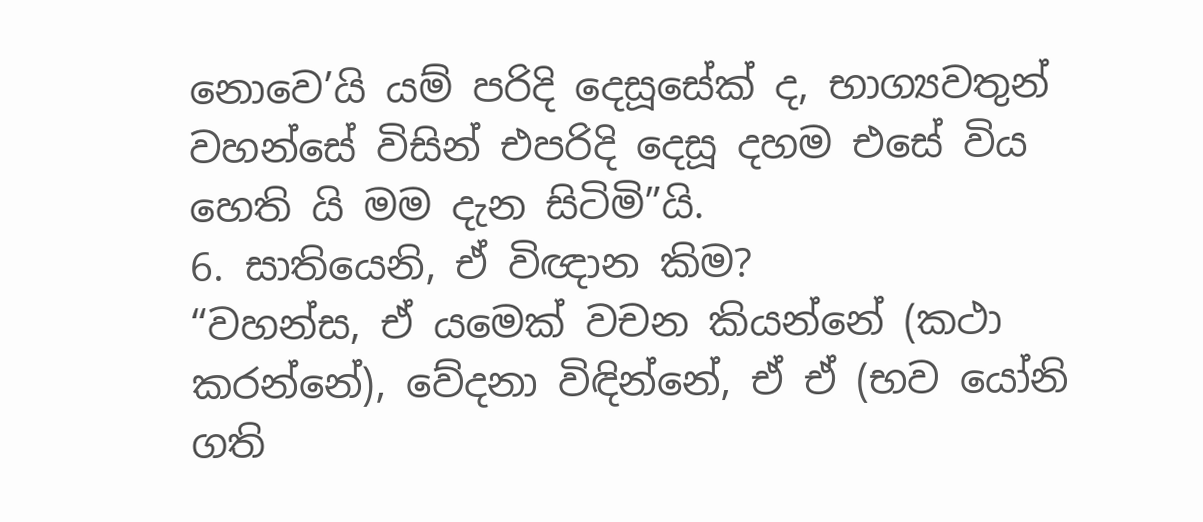නොවෙ’යි යම් පරිදි දෙසූසේක් ද, භාග්‍යවතුන් වහන්සේ විසින් එපරිදි දෙසූ දහම එසේ විය හෙති යි මම දැන සිටිමි”යි.
6. සාතියෙනි, ඒ විඥාන කිම?
“වහන්ස, ඒ යමෙක් වචන කියන්නේ (කථා කරන්නේ), වේදනා විඳින්නේ, ඒ ඒ (භව යෝනි ගති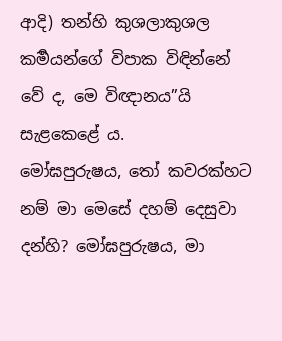ආදි) තන්හි කුශලාකුශල කර්‍මයන්ගේ විපාක විඳින්නේ වේ ද, මෙ විඥානය”යි සැළකෙළේ ය.
මෝඝපුරුෂය, තෝ කවරක්හට නම් මා මෙසේ දහම් දෙසුවා දන්හි? මෝඝපුරුෂය, මා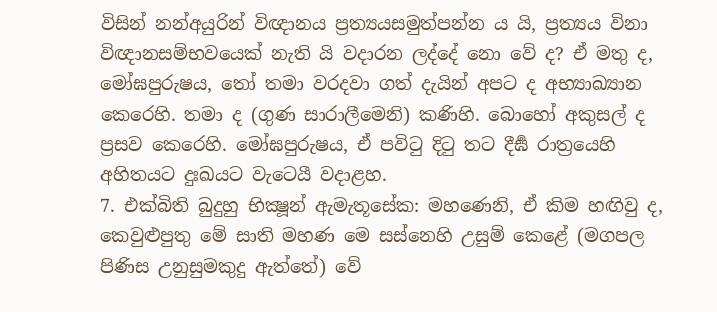විසින් නන්අයුරින් විඥානය ප්‍රත්‍යයසමුත්පන්න ය යි, ප්‍රත්‍යය විනා විඥානසම්භවයෙක් නැති යි වදාරන ලද්දේ නො වේ ද? ඒ මතු ද, මෝඝපුරුෂය, තෝ තමා වරදවා ගත් දැයින් අපට ද අභ්‍යාඛ්‍යාන කෙරෙහි. තමා ද (ගුණ සාරාලීමෙනි) කණිහි. බොහෝ අකුසල් ද ප්‍රසව කෙරෙහි. මෝඝපුරුෂය, ඒ පවිටු දිටු තට දීර්‍ඝ රාත්‍රයෙහි අහිතයට දුඃඛයට වැටෙයී වදාළහ.
7. එක්බිති බුදුහු භික්‍ෂූන් ඇමැතූසේක: මහණෙනි, ඒ කිම හඟිවු ද, කෙවුළුපුතු මේ සාති මහණ මෙ සස්නෙහි උසුම් කෙළේ (මගපල පිණිස උනුසුමකුදු ඇත්තේ) වේ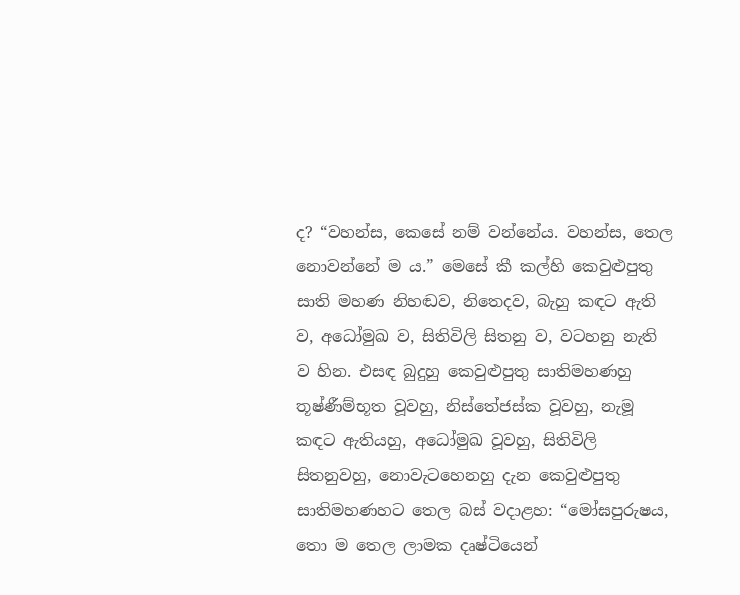ද? “වහන්ස, කෙසේ නම් වන්නේය. වහන්ස, තෙල නොවන්නේ ම ය.” මෙසේ කී කල්හි කෙවුළුපුතු සාති මහණ නිහඬව, නිතෙදව, බැහු කඳට ඇති ව, අධෝමුඛ ව, සිතිවිලි සිතනු ව, වටහනු නැති ව හින. එසඳ බුදුහු කෙවුළුපුතු සාතිමහණහු තූෂ්ණීම්භූත වූවහු, නිස්තේජස්ක වූවහු, නැමූ කඳට ඇතියහු, අධෝමුඛ වූවහු, සිතිවිලි සිතනුවහු, නොවැටහෙනහු දැන කෙවුළුපුතු සාතිමහණහට තෙල බස් වදාළහ: “මෝඝපුරුෂය, තො ම තෙල ලාමක දෘෂ්ටියෙන්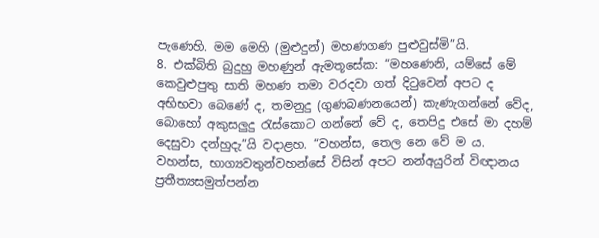පැණෙහි. මම මෙහි (මුළුදුන්) මහණගණ පුළුවුස්මි”යි.
8. එක්බිති බුදුහු මහණුන් ඇමතූසේක: “මහණෙනි, යම්සේ මේ කෙවුළුපුතු සාති මහණ තමා වරදවා ගත් දිටුවෙන් අපට ද අභිභවා බෙණේ ද, තමනුදු (ගුණබණනයෙන්) කැණැගන්නේ වේද, බොහෝ අකුසලුදු රැස්කොට ගන්නේ වේ ද, තෙපිදු එසේ මා දහම් දෙසුවා දන්හුදැ”යි වදාළහ. “වහන්ස, තෙල නෙ වේ ම ය. වහන්ස, භාග්‍යවතුන්වහන්සේ විසින් අපට නන්අයුරින් විඥානය ප්‍රතීත්‍යසමුත්පන්න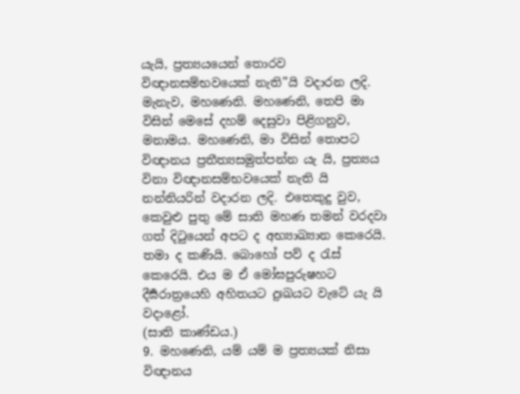යැයි, ප්‍රත්‍යයයෙන් තොරව විඥානසම්භවයෙක් නැති”යි වදාරන ලදි. මැනැව, මහණෙනි. මහණෙනි, තෙපි මා විසින් මෙසේ දහම් දෙසුවා පිළිගනුව, මනාමය. මහණෙනි, මා විසින් තොපට විඥානය ප්‍රතීත්‍යසමුත්පන්න යැ යි, ප්‍රත්‍යය විනා විඥානසම්භවයෙක් නැති යි නන්නියරින් වදාරන ලදි. එතෙකුදු වුව, කෙවුළු පුතු මේ සාති මහණ තමන් වරදවා ගත් දිටුයෙන් අපට ද අභ්‍යාඛ්‍යාන කෙරෙයි. තමා ද කණියි. බොහෝ පව් ද රැස් කෙරෙයි. එය ම ඒ මෝඝපුරුෂහට දීර්‍ඝරාත්‍රයෙහි අහිතයට දුඃඛයට වැටේ යැ යි වදාළෝ.
(සාති කාණ්ඩය.)
9. මහණෙනි, යම් යම් ම ප්‍රත්‍යයක් නිසා විඥානය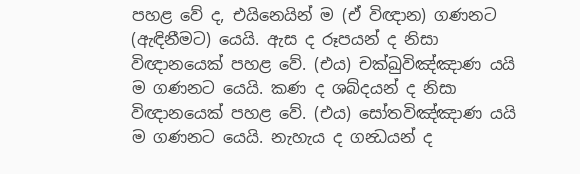පහළ වේ ද, එයිනෙයින් ම (ඒ විඥාන) ගණනට (ඇඳිනීමට) යෙයි. ඇස ද රූපයන් ද නිසා විඥානයෙක් පහළ වේ. (එය) චක්ඛුවිඤ්ඤාණ යයි ම ගණනට යෙයි. කණ ද ශබ්දයන් ද නිසා විඥානයෙක් පහළ වේ. (එය) සෝතවිඤ්ඤාණ යයි ම ගණනට යෙයි. නැහැය ද ගන්‍ධයන් ද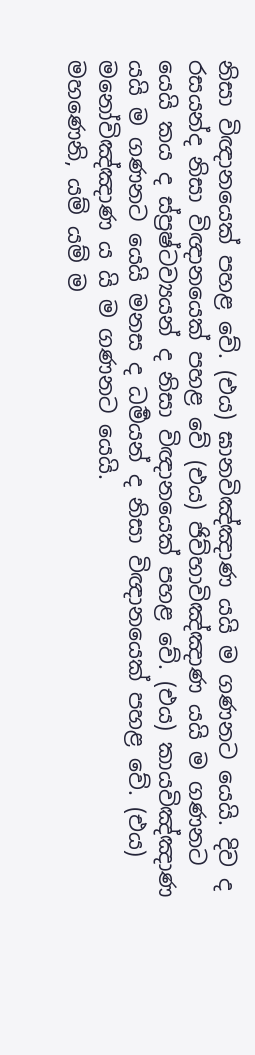නිසා විඥානයෙක් පහළ වේ. (එය) ඝානවිඤ්ඤාණ යයි ම ගණනට යෙයි. දිව ද රසයන්ද නිසා විඥානයෙක් පහළ වේ (එය) ජිව්හාවිඤ්ඤාණ යයි ම ගණනට යෙයි කය ද ස්ප්‍රෂ්ටව්‍යයන් ද නිසා විඥානයෙක් පහළ වේ. (එය) කායවිඤ්ඤාණ යයි ම ගණනට යෙයි මනස ද ධර්‍මයන් ද නිසා විඥානයෙක් පහළ වේ. (එය) මනෝවිඤ්ඤාණ ය යි ම ගණනට යෙයි.
මහණෙනි, යම් යම් ම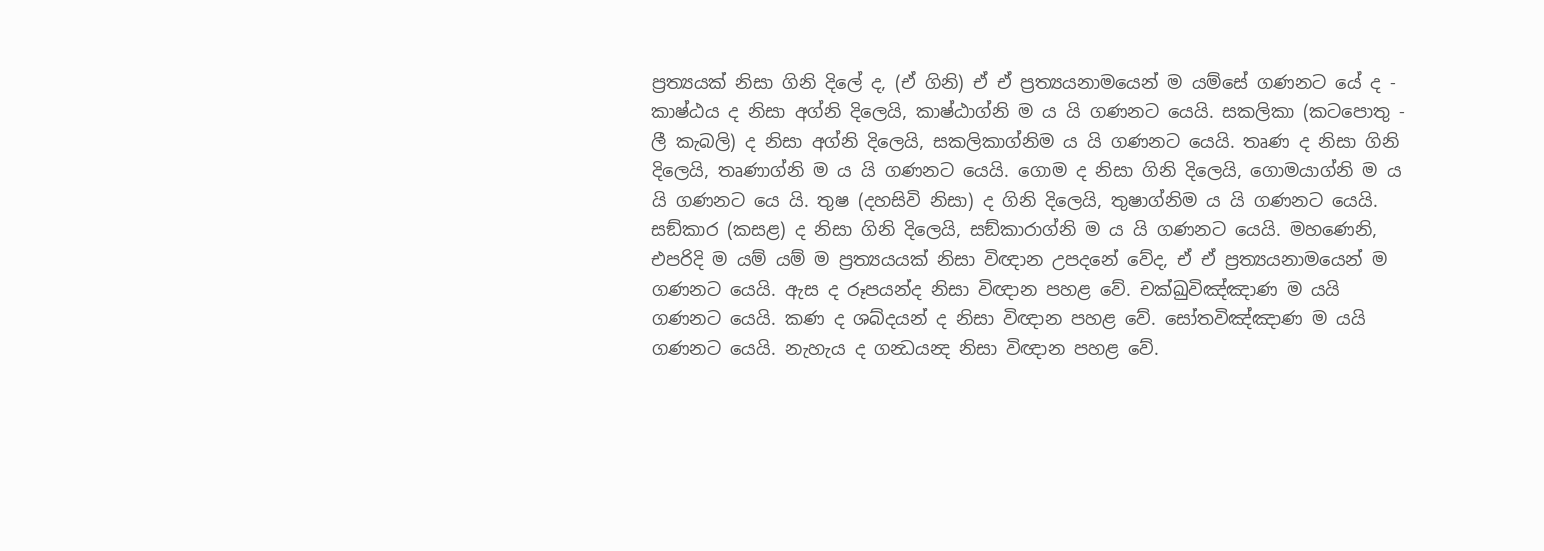ප්‍රත්‍යයක් නිසා ගිනි දිලේ ද, (ඒ ගිනි) ඒ ඒ ප්‍රත්‍යයනාමයෙන් ම යම්සේ ගණනට යේ ද - කාෂ්ඨය ද නිසා අග්නි දිලෙයි, කාෂ්ඨාග්නි ම ය යි ගණනට යෙයි. සකලිකා (කටපොතු - ලී කැබලි) ද නිසා අග්නි දිලෙයි, සකලිකාග්නිම ය යි ගණනට යෙයි. තෘණ ද නිසා ගිනි දිලෙයි, තෘණාග්නි ම ය යි ගණනට යෙයි. ගොම ද නිසා ගිනි දිලෙයි, ගොමයාග්නි ම ය යි ගණනට යෙ යි. තුෂ (දහසිවි නිසා) ද ගිනි දිලෙයි, තුෂාග්නිම ය යි ගණනට යෙයි. සඞ්කාර (කසළ) ද නිසා ගිනි දිලෙයි, සඞ්කාරාග්නි ම ය යි ගණනට යෙයි. මහණෙනි, එපරිදි ම යම් යම් ම ප්‍රත්‍යයයක් නිසා විඥාන උපදනේ වේද, ඒ ඒ ප්‍රත්‍යයනාමයෙන් ම ගණනට යෙයි. ඇස ද රූපයන්ද නිසා විඥාන පහළ වේ. චක්‍ඛුවිඤ්ඤාණ ම යයි ගණනට යෙයි. කණ ද ශබ්දයන් ද නිසා විඥාන පහළ වේ. සෝතවිඤ්ඤාණ ම යයි ගණනට යෙයි. නැහැය ද ගන්‍ධයන්‍ද නිසා විඥාන පහළ වේ.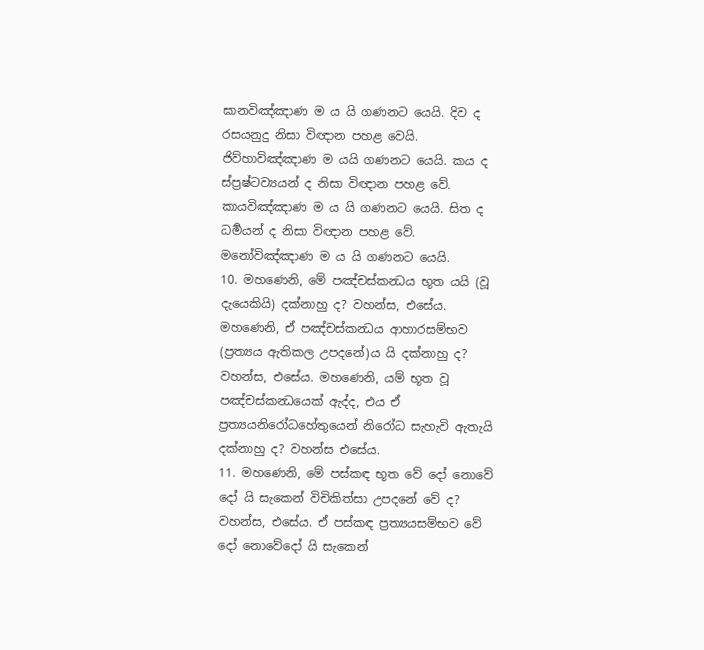ඝානවිඤ්ඤාණ ම ය යි ගණනට යෙයි. දිව ද රසයනුදු නිසා විඥාන පහළ වෙයි. ජිව්හාවිඤ්ඤාණ ම යයි ගණනට යෙයි. කය ද ස්ප්‍රෂ්ටව්‍යයන් ද නිසා විඥාන පහළ වේ. කායවිඤ්ඤාණ ම ය යි ගණනට යෙයි. සිත ද ධර්‍මයන් ද නිසා විඥාන පහළ වේ. මනෝවිඤ්ඤාණ ම ය යි ගණනට යෙයි.
10. මහණෙනි, මේ පඤ්චස්කන්‍ධය භූත යයි (වූ දැයෙකියි) දක්නාහු ද? වහන්ස, එසේය. මහණෙනි, ඒ පඤ්චස්කන්‍ධය ආහාරසම්භව (ප්‍රත්‍යය ඇතිකල උපදනේ)ය යි දක්නාහු ද? වහන්ස, එසේය. මහණෙනි, යම් භූත වූ පඤ්චස්කන්‍ධයෙක් ඇද්ද, එය ඒ ප්‍රත්‍යයනිරෝධහේතුයෙන් නිරෝධ සැහැවි ඇතැයි දක්නාහු ද? වහන්ස එසේය.
11. මහණෙනි, මේ පස්කඳ භූත වේ දෝ නොවේ දෝ යි සැකෙන් විචිකිත්සා උපදනේ වේ ද? වහන්ස, එසේය. ඒ පස්කඳ ප්‍රත්‍යයසම්භව වේ දෝ නොවේදෝ යි සැකෙන්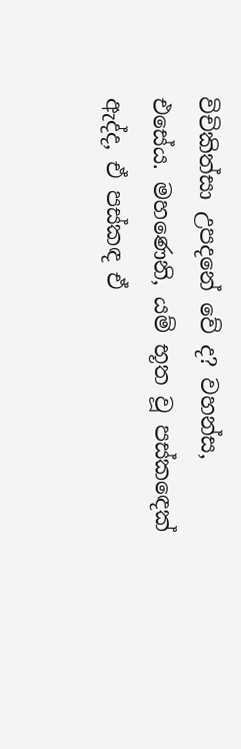විචිකිත්සා උපදනේ වේ ද? වහන්ස, එසේය. මහණෙනි, යම් භූත වූ පස්කඳෙක් ඇද්ද, ඒ පස්කඳ ඒ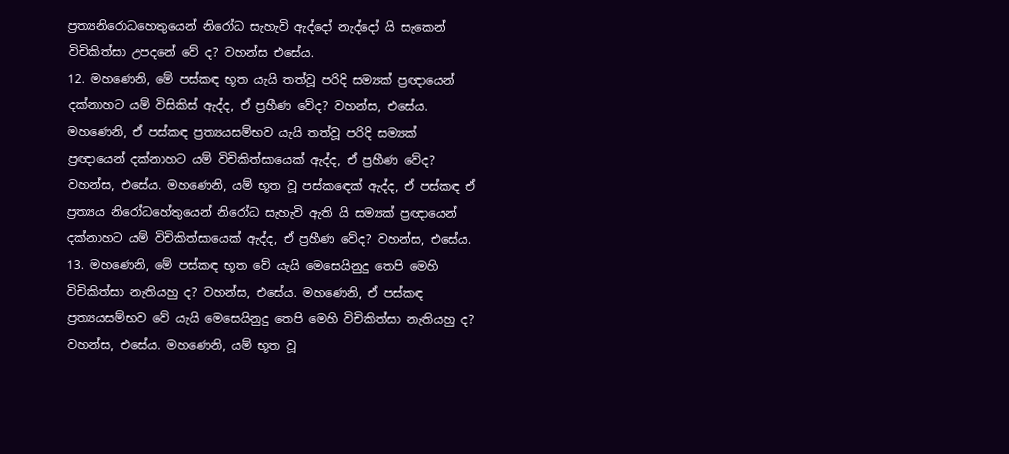ප්‍රත්‍යනිරොධහෙතුයෙන් නිරෝධ සැහැවි ඇද්දෝ නැද්දෝ යි සැකෙන් විචිකිත්සා උපදනේ වේ ද? වහන්ස එසේය.
12. මහණෙනි, මේ පස්කඳ භූත යැයි තත්වූ පරිදි සම්‍යක් ප්‍රඥායෙන් දක්නාහට යම් විසිකිස් ඇද්ද, ඒ ප්‍රහීණ වේද? වහන්ස, එසේය. මහණෙනි, ඒ පස්කඳ ප්‍රත්‍යයසම්භව යැයි තත්වූ පරිදි සම්‍යක් ප්‍රඥායෙන් දක්නාහට යම් විචිකිත්සායෙක් ඇද්ද, ඒ ප්‍රහීණ වේද? වහන්ස, එසේය. මහණෙනි, යම් භූත වූ පස්කඳෙක් ඇද්ද, ඒ පස්කඳ ඒ ප්‍රත්‍යය නිරෝධහේතුයෙන් නිරෝධ සැහැවි ඇති යි සම්‍යක් ප්‍රඥායෙන් දක්නාහට යම් විචිකිත්සායෙක් ඇද්ද, ඒ ප්‍රහීණ වේද? වහන්ස, එසේය.
13. මහණෙනි, මේ පස්කඳ භූත වේ යැයි මෙසෙයිනුදු තෙපි මෙහි විචිකිත්සා නැතියහු ද? වහන්ස, එසේය. මහණෙනි, ඒ පස්කඳ ප්‍රත්‍යයසම්භව වේ යැයි මෙසෙයිනුදු තෙපි මෙහි විචිකිත්සා නැතියහු ද? වහන්ස, එසේය. මහණෙනි, යම් භූත වූ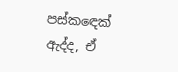පස්කඳෙක් ඇද්ද, ඒ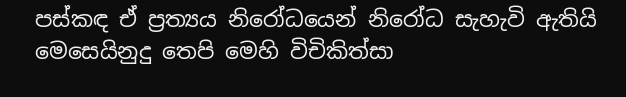පස්කඳ ඒ ප්‍රත්‍යය නිරෝධයෙන් නිරෝධ සැහැවි ඇතියි මෙසෙයිනුදු තෙපි මෙහි විචිකිත්සා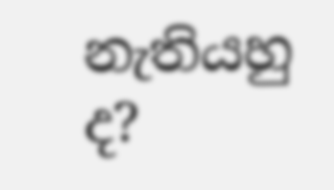නැතියහු ද?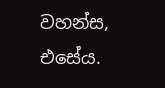වහන්ස, එසේය.